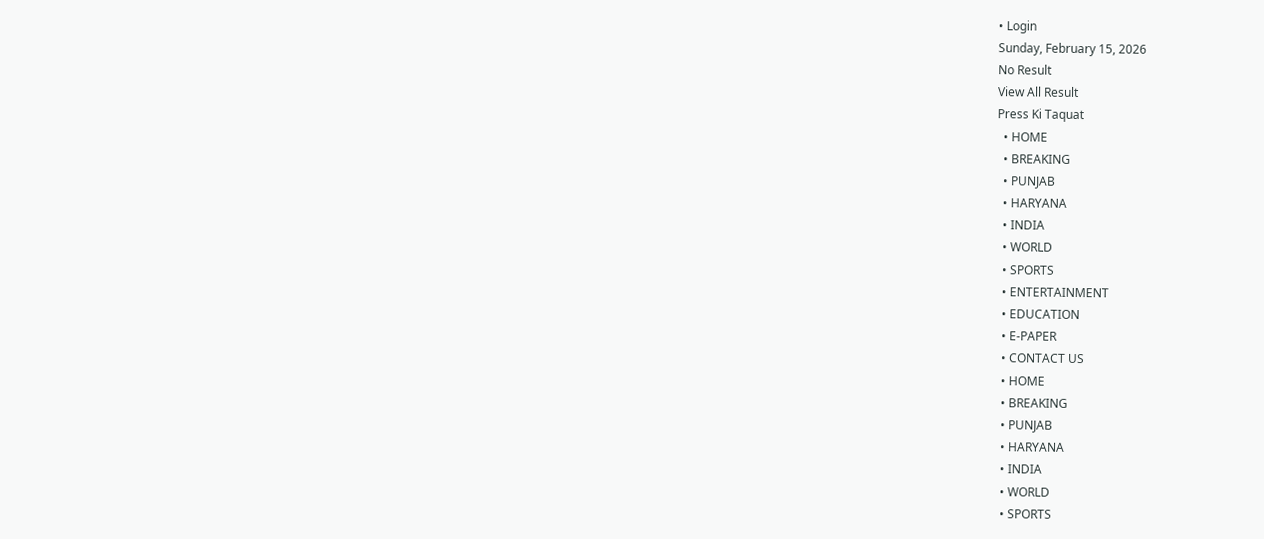• Login
Sunday, February 15, 2026
No Result
View All Result
Press Ki Taquat
  • HOME
  • BREAKING
  • PUNJAB
  • HARYANA
  • INDIA
  • WORLD
  • SPORTS
  • ENTERTAINMENT
  • EDUCATION
  • E-PAPER
  • CONTACT US
  • HOME
  • BREAKING
  • PUNJAB
  • HARYANA
  • INDIA
  • WORLD
  • SPORTS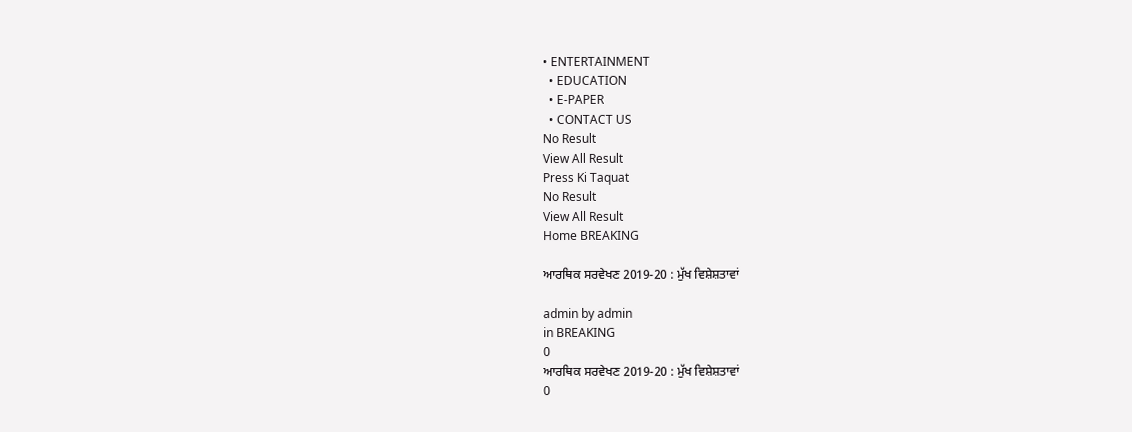• ENTERTAINMENT
  • EDUCATION
  • E-PAPER
  • CONTACT US
No Result
View All Result
Press Ki Taquat
No Result
View All Result
Home BREAKING

ਆਰਥਿਕ ਸਰਵੇਖਣ 2019-20 : ਮੁੱਖ ਵਿਸ਼ੇਸ਼ਤਾਵਾਂ

admin by admin
in BREAKING
0
ਆਰਥਿਕ ਸਰਵੇਖਣ 2019-20 : ਮੁੱਖ ਵਿਸ਼ੇਸ਼ਤਾਵਾਂ
0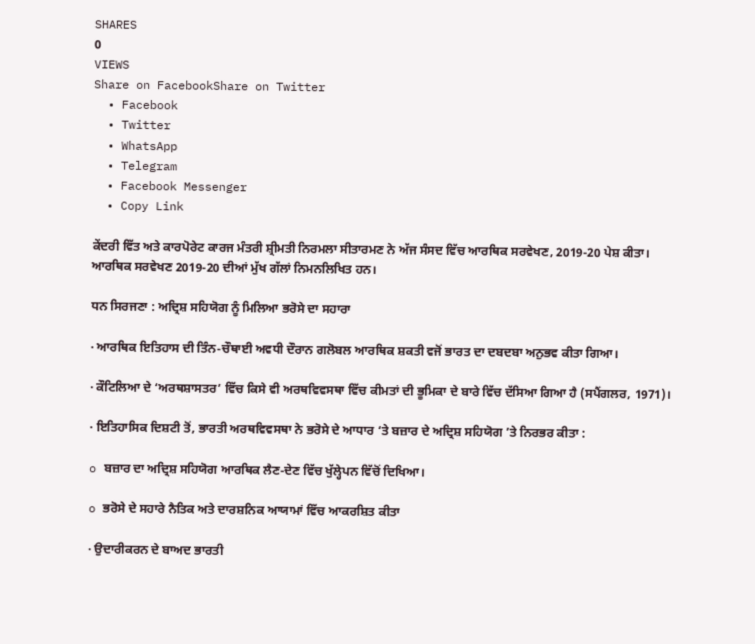SHARES
0
VIEWS
Share on FacebookShare on Twitter
  • Facebook
  • Twitter
  • WhatsApp
  • Telegram
  • Facebook Messenger
  • Copy Link

ਕੇਂਦਰੀ ਵਿੱਤ ਅਤੇ ਕਾਰਪੋਰੇਟ ਕਾਰਜ ਮੰਤਰੀ ਸ਼੍ਰੀਮਤੀ ਨਿਰਮਲਾ ਸੀਤਾਰਮਣ ਨੇ ਅੱਜ ਸੰਸਦ ਵਿੱਚ ਆਰਥਿਕ ਸਰਵੇਖਣ, 2019-20 ਪੇਸ਼ ਕੀਤਾ। ਆਰਥਿਕ ਸਰਵੇਖਣ 2019-20 ਦੀਆਂ ਮੁੱਖ ਗੱਲਾਂ ਨਿਮਨਲਿਖਿਤ ਹਨ।

ਧਨ ਸਿਰਜਣਾ : ਅਦ੍ਰਿਸ਼ ਸਹਿਯੋਗ ਨੂੰ ਮਿਲਿਆ ਭਰੋਸੇ ਦਾ ਸਹਾਰਾ

· ਆਰਥਿਕ ਇਤਿਹਾਸ ਦੀ ਤਿੰਨ-ਚੌਥਾਈ ਅਵਧੀ ਦੌਰਾਨ ਗਲੋਬਲ ਆਰਥਿਕ ਸ਼ਕਤੀ ਵਜੋਂ ਭਾਰਤ ਦਾ ਦਬਦਬਾ ਅਨੁਭਵ ਕੀਤਾ ਗਿਆ।

· ਕੌਟਿਲਿਆ ਦੇ ‘ਅਰਥਸ਼ਾਸਤਰ’ ਵਿੱਚ ਕਿਸੇ ਵੀ ਅਰਥਵਿਵਸਥਾ ਵਿੱਚ ਕੀਮਤਾਂ ਦੀ ਭੂਮਿਕਾ ਦੇ ਬਾਰੇ ਵਿੱਚ ਦੱਸਿਆ ਗਿਆ ਹੈ (ਸਪੈਂਗਲਰ, 1971)।

· ਇਤਿਹਾਸਿਕ ਦਿਸ਼ਟੀ ਤੋਂ, ਭਾਰਤੀ ਅਰਥਵਿਵਸਥਾ ਨੇ ਭਰੋਸੇ ਦੇ ਆਧਾਰ ‘ਤੇ ਬਜ਼ਾਰ ਦੇ ਅਦ੍ਰਿਸ਼ ਸਹਿਯੋਗ ’ਤੇ ਨਿਰਭਰ ਕੀਤਾ :

o ਬਜ਼ਾਰ ਦਾ ਅਦ੍ਰਿਸ਼ ਸਹਿਯੋਗ ਆਰਥਿਕ ਲੈਣ-ਦੇਣ ਵਿੱਚ ਖੁੱਲ੍ਹੇਪਨ ਵਿੱਚੋਂ ਦਿਖਿਆ।

o ਭਰੋਸੇ ਦੇ ਸਹਾਰੇ ਨੈਤਿਕ ਅਤੇ ਦਾਰਸ਼ਨਿਕ ਆਯਾਮਾਂ ਵਿੱਚ ਆਕਰਸ਼ਿਤ ਕੀਤਾ

· ਉਦਾਰੀਕਰਨ ਦੇ ਬਾਅਦ ਭਾਰਤੀ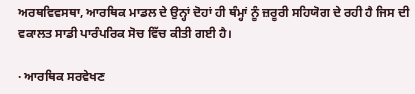ਅਰਥਵਿਵਸਥਾ, ਆਰਥਿਕ ਮਾਡਲ ਦੇ ਉਨ੍ਹਾਂ ਦੋਹਾਂ ਹੀ ਥੰਮ੍ਹਾਂ ਨੂੰ ਜ਼ਰੂਰੀ ਸਹਿਯੋਗ ਦੇ ਰਹੀ ਹੈ ਜਿਸ ਦੀ ਵਕਾਲਤ ਸਾਡੀ ਪਾਰੰਪਰਿਕ ਸੋਚ ਵਿੱਚ ਕੀਤੀ ਗਈ ਹੈ।

· ਆਰਥਿਕ ਸਰਵੇਖਣ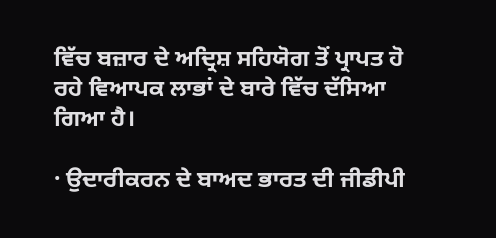ਵਿੱਚ ਬਜ਼ਾਰ ਦੇ ਅਦ੍ਰਿਸ਼ ਸਹਿਯੋਗ ਤੋਂ ਪ੍ਰਾਪਤ ਹੋ ਰਹੇ ਵਿਆਪਕ ਲਾਭਾਂ ਦੇ ਬਾਰੇ ਵਿੱਚ ਦੱਸਿਆ ਗਿਆ ਹੈ।

· ਉਦਾਰੀਕਰਨ ਦੇ ਬਾਅਦ ਭਾਰਤ ਦੀ ਜੀਡੀਪੀ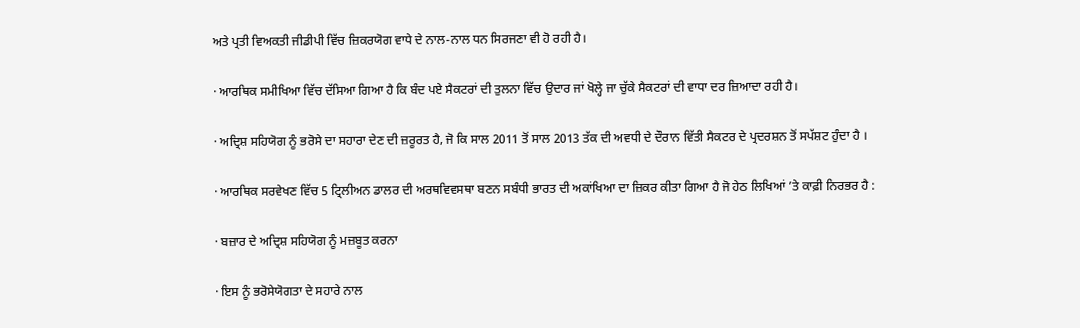ਅਤੇ ਪ੍ਰਤੀ ਵਿਅਕਤੀ ਜੀਡੀਪੀ ਵਿੱਚ ਜ਼ਿਕਰਯੋਗ ਵਾਧੇ ਦੇ ਨਾਲ-ਨਾਲ ਧਨ ਸਿਰਜਣਾ ਵੀ ਹੋ ਰਹੀ ਹੈ।

· ਆਰਥਿਕ ਸਮੀਖਿਆ ਵਿੱਚ ਦੱਸਿਆ ਗਿਆ ਹੈ ਕਿ ਬੰਦ ਪਏ ਸੈਕਟਰਾਂ ਦੀ ਤੁਲਨਾ ਵਿੱਚ ਉਦਾਰ ਜਾਂ ਖੋਲ੍ਹੇ ਜਾ ਚੁੱਕੇ ਸੈਕਟਰਾਂ ਦੀ ਵਾਧਾ ਦਰ ਜ਼ਿਆਦਾ ਰਹੀ ਹੈ।

· ਅਦ੍ਰਿਸ਼ ਸਹਿਯੋਗ ਨੂੰ ਭਰੋਸੇ ਦਾ ਸਹਾਰਾ ਦੇਣ ਦੀ ਜ਼ਰੂਰਤ ਹੈ, ਜੋ ਕਿ ਸਾਲ 2011 ਤੋਂ ਸਾਲ 2013 ਤੱਕ ਦੀ ਅਵਧੀ ਦੇ ਦੌਰਾਨ ਵਿੱਤੀ ਸੈਕਟਰ ਦੇ ਪ੍ਰਦਰਸ਼ਨ ਤੋਂ ਸਪੱਸ਼ਟ ਹੁੰਦਾ ਹੈ ।

· ਆਰਥਿਕ ਸਰਵੇਖਣ ਵਿੱਚ 5 ਟ੍ਰਿਲੀਅਨ ਡਾਲਰ ਦੀ ਅਰਥਵਿਵਸਥਾ ਬਣਨ ਸਬੰਧੀ ਭਾਰਤ ਦੀ ਅਕਾਂਖਿਆ ਦਾ ਜ਼ਿਕਰ ਕੀਤਾ ਗਿਆ ਹੈ ਜੋ ਹੇਠ ਲਿਖਿਆਂ ’ਤੇ ਕਾਫ਼ੀ ਨਿਰਭਰ ਹੈ :

· ਬਜ਼ਾਰ ਦੇ ਅਦ੍ਰਿਸ਼ ਸਹਿਯੋਗ ਨੂੰ ਮਜ਼ਬੂਤ ਕਰਨਾ

· ਇਸ ਨੂੰ ਭਰੋਸੇਯੋਗਤਾ ਦੇ ਸਹਾਰੇ ਨਾਲ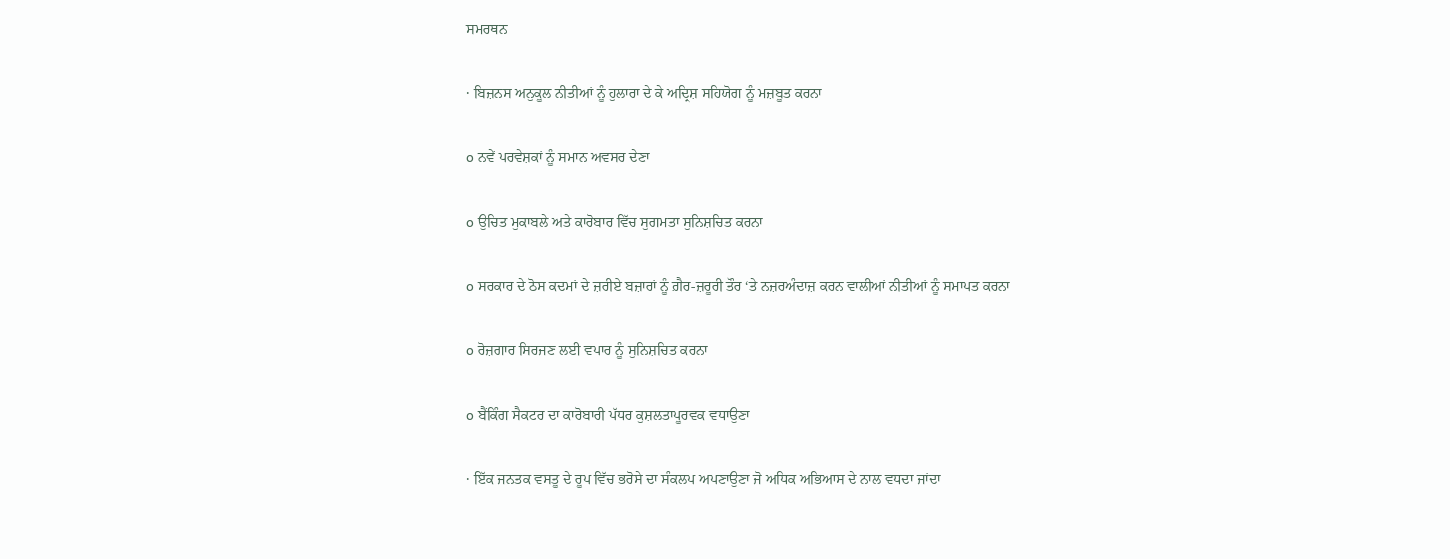ਸਮਰਥਨ

· ਬਿਜ਼ਨਸ ਅਨੁਕੂਲ ਨੀਤੀਆਂ ਨੂੰ ਹੁਲਾਰਾ ਦੇ ਕੇ ਅਦ੍ਰਿਸ਼ ਸਹਿਯੋਗ ਨੂੰ ਮਜ਼ਬੂਤ ਕਰਨਾ

o ਨਵੇਂ ਪਰਵੇਸ਼ਕਾਂ ਨੂੰ ਸਮਾਨ ਅਵਸਰ ਦੇਣਾ

o ਉਚਿਤ ਮੁਕਾਬਲੇ ਅਤੇ ਕਾਰੋਬਾਰ ਵਿੱਚ ਸੁਗਮਤਾ ਸੁਨਿਸ਼ਚਿਤ ਕਰਨਾ

o ਸਰਕਾਰ ਦੇ ਠੋਸ ਕਦਮਾਂ ਦੇ ਜ਼ਰੀਏ ਬਜ਼ਾਰਾਂ ਨੂੰ ਗ਼ੈਰ-ਜ਼ਰੂਰੀ ਤੌਰ ‘ਤੇ ਨਜ਼ਰਅੰਦਾਜ਼ ਕਰਨ ਵਾਲੀਆਂ ਨੀਤੀਆਂ ਨੂੰ ਸਮਾਪਤ ਕਰਨਾ

o ਰੋਜ਼ਗਾਰ ਸਿਰਜਣ ਲਈ ਵਪਾਰ ਨੂੰ ਸੁਨਿਸ਼ਚਿਤ ਕਰਨਾ

o ਬੈਂਕਿੰਗ ਸੈਕਟਰ ਦਾ ਕਾਰੋਬਾਰੀ ਪੱਧਰ ਕੁਸ਼ਲਤਾਪੂਰਵਕ ਵਧਾਉਣਾ

· ਇੱਕ ਜਨਤਕ ਵਸਤੂ ਦੇ ਰੂਪ ਵਿੱਚ ਭਰੋਸੇ ਦਾ ਸੰਕਲਪ ਅਪਣਾਉਣਾ ਜੋ ਅਧਿਕ ਅਭਿਆਸ ਦੇ ਨਾਲ ਵਧਦਾ ਜਾਂਦਾ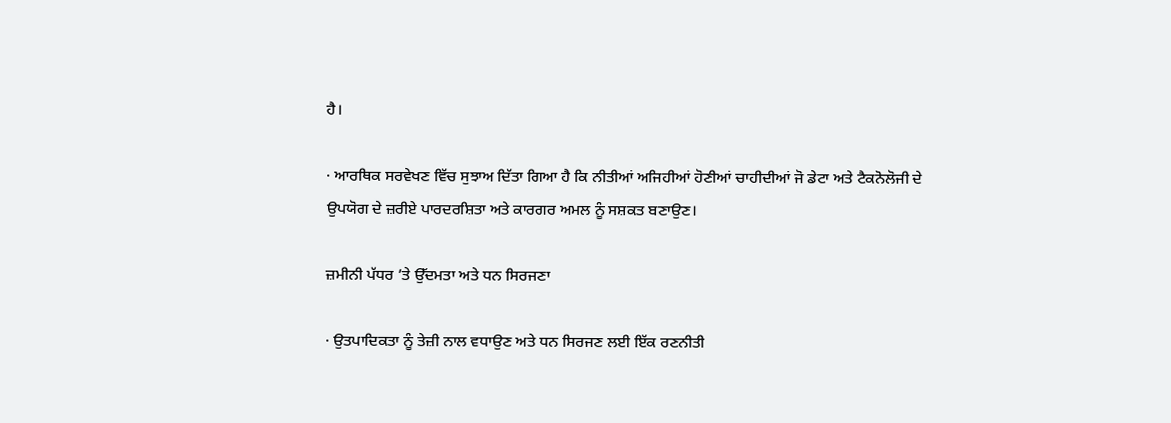ਹੈ।

· ਆਰਥਿਕ ਸਰਵੇਖਣ ਵਿੱਚ ਸੁਝਾਅ ਦਿੱਤਾ ਗਿਆ ਹੈ ਕਿ ਨੀਤੀਆਂ ਅਜਿਹੀਆਂ ਹੋਣੀਆਂ ਚਾਹੀਦੀਆਂ ਜੋ ਡੇਟਾ ਅਤੇ ਟੈਕਨੋਲੋਜੀ ਦੇ ਉਪਯੋਗ ਦੇ ਜ਼ਰੀਏ ਪਾਰਦਰਸ਼ਿਤਾ ਅਤੇ ਕਾਰਗਰ ਅਮਲ ਨੂੰ ਸਸ਼ਕਤ ਬਣਾਉਣ।

ਜ਼ਮੀਨੀ ਪੱਧਰ ’ਤੇ ਉੱਦਮਤਾ ਅਤੇ ਧਨ ਸਿਰਜਣਾ

· ਉਤਪਾਦਿਕਤਾ ਨੂੰ ਤੇਜ਼ੀ ਨਾਲ ਵਧਾਉਣ ਅਤੇ ਧਨ ਸਿਰਜਣ ਲਈ ਇੱਕ ਰਣਨੀਤੀ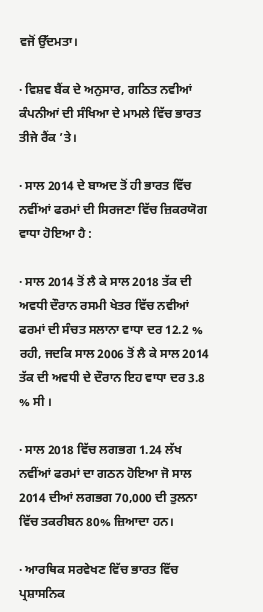ਵਜੋਂ ਉੱਦਮਤਾ।

· ਵਿਸ਼ਵ ਬੈਂਕ ਦੇ ਅਨੁਸਾਰ, ਗਠਿਤ ਨਵੀਆਂ ਕੰਪਨੀਆਂ ਦੀ ਸੰਖਿਆ ਦੇ ਮਾਮਲੇ ਵਿੱਚ ਭਾਰਤ ਤੀਜੇ ਰੈਂਕ ’ਤੇ।

· ਸਾਲ 2014 ਦੇ ਬਾਅਦ ਤੋਂ ਹੀ ਭਾਰਤ ਵਿੱਚ ਨਵੀਂਆਂ ਫਰਮਾਂ ਦੀ ਸਿਰਜਣਾ ਵਿੱਚ ਜ਼ਿਕਰਯੋਗ ਵਾਧਾ ਹੋਇਆ ਹੈ :

· ਸਾਲ 2014 ਤੋਂ ਲੈ ਕੇ ਸਾਲ 2018 ਤੱਕ ਦੀ ਅਵਧੀ ਦੌਰਾਨ ਰਸਮੀ ਖੇਤਰ ਵਿੱਚ ਨਵੀਆਂ ਫਰਮਾਂ ਦੀ ਸੰਚਤ ਸਲਾਨਾ ਵਾਧਾ ਦਰ 12.2 % ਰਹੀ, ਜਦਕਿ ਸਾਲ 2006 ਤੋਂ ਲੈ ਕੇ ਸਾਲ 2014 ਤੱਕ ਦੀ ਅਵਧੀ ਦੇ ਦੌਰਾਨ ਇਹ ਵਾਧਾ ਦਰ 3.8 % ਸੀ ।

· ਸਾਲ 2018 ਵਿੱਚ ਲਗਭਗ 1.24 ਲੱਖ ਨਵੀਂਆਂ ਫਰਮਾਂ ਦਾ ਗਠਨ ਹੋਇਆ ਜੋ ਸਾਲ 2014 ਦੀਆਂ ਲਗਭਗ 70,000 ਦੀ ਤੁਲਨਾ ਵਿੱਚ ਤਕਰੀਬਨ 80% ਜ਼ਿਆਦਾ ਹਨ।

· ਆਰਥਿਕ ਸਰਵੇਖਣ ਵਿੱਚ ਭਾਰਤ ਵਿੱਚ ਪ੍ਰਸ਼ਾਸਨਿਕ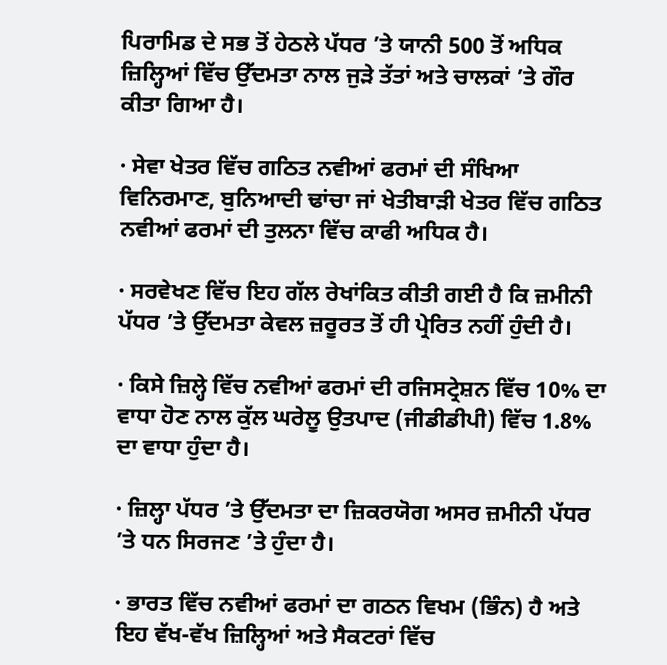ਪਿਰਾਮਿਡ ਦੇ ਸਭ ਤੋਂ ਹੇਠਲੇ ਪੱਧਰ ’ਤੇ ਯਾਨੀ 500 ਤੋਂ ਅਧਿਕ ਜ਼ਿਲ੍ਹਿਆਂ ਵਿੱਚ ਉੱਦਮਤਾ ਨਾਲ ਜੁੜੇ ਤੱਤਾਂ ਅਤੇ ਚਾਲਕਾਂ ’ਤੇ ਗੌਰ ਕੀਤਾ ਗਿਆ ਹੈ।

· ਸੇਵਾ ਖੇਤਰ ਵਿੱਚ ਗਠਿਤ ਨਵੀਆਂ ਫਰਮਾਂ ਦੀ ਸੰਖਿਆ ਵਿਨਿਰਮਾਣ, ਬੁਨਿਆਦੀ ਢਾਂਚਾ ਜਾਂ ਖੇਤੀਬਾੜੀ ਖੇਤਰ ਵਿੱਚ ਗਠਿਤ ਨਵੀਆਂ ਫਰਮਾਂ ਦੀ ਤੁਲਨਾ ਵਿੱਚ ਕਾਫੀ ਅਧਿਕ ਹੈ।

· ਸਰਵੇਖਣ ਵਿੱਚ ਇਹ ਗੱਲ ਰੇਖਾਂਕਿਤ ਕੀਤੀ ਗਈ ਹੈ ਕਿ ਜ਼ਮੀਨੀ ਪੱਧਰ ’ਤੇ ਉੱਦਮਤਾ ਕੇਵਲ ਜ਼ਰੂਰਤ ਤੋਂ ਹੀ ਪ੍ਰੇਰਿਤ ਨਹੀਂ ਹੁੰਦੀ ਹੈ।

· ਕਿਸੇ ਜ਼ਿਲ੍ਹੇ ਵਿੱਚ ਨਵੀਆਂ ਫਰਮਾਂ ਦੀ ਰਜਿਸਟ੍ਰੇਸ਼ਨ ਵਿੱਚ 10% ਦਾ ਵਾਧਾ ਹੋਣ ਨਾਲ ਕੁੱਲ ਘਰੇਲੂ ਉਤਪਾਦ (ਜੀਡੀਡੀਪੀ) ਵਿੱਚ 1.8% ਦਾ ਵਾਧਾ ਹੁੰਦਾ ਹੈ।

· ਜ਼ਿਲ੍ਹਾ ਪੱਧਰ ’ਤੇ ਉੱਦਮਤਾ ਦਾ ਜ਼ਿਕਰਯੋਗ ਅਸਰ ਜ਼ਮੀਨੀ ਪੱਧਰ ’ਤੇ ਧਨ ਸਿਰਜਣ ’ਤੇ ਹੁੰਦਾ ਹੈ।

· ਭਾਰਤ ਵਿੱਚ ਨਵੀਆਂ ਫਰਮਾਂ ਦਾ ਗਠਨ ਵਿਖਮ (ਭਿੰਨ) ਹੈ ਅਤੇ ਇਹ ਵੱਖ-ਵੱਖ ਜ਼ਿਲ੍ਹਿਆਂ ਅਤੇ ਸੈਕਟਰਾਂ ਵਿੱਚ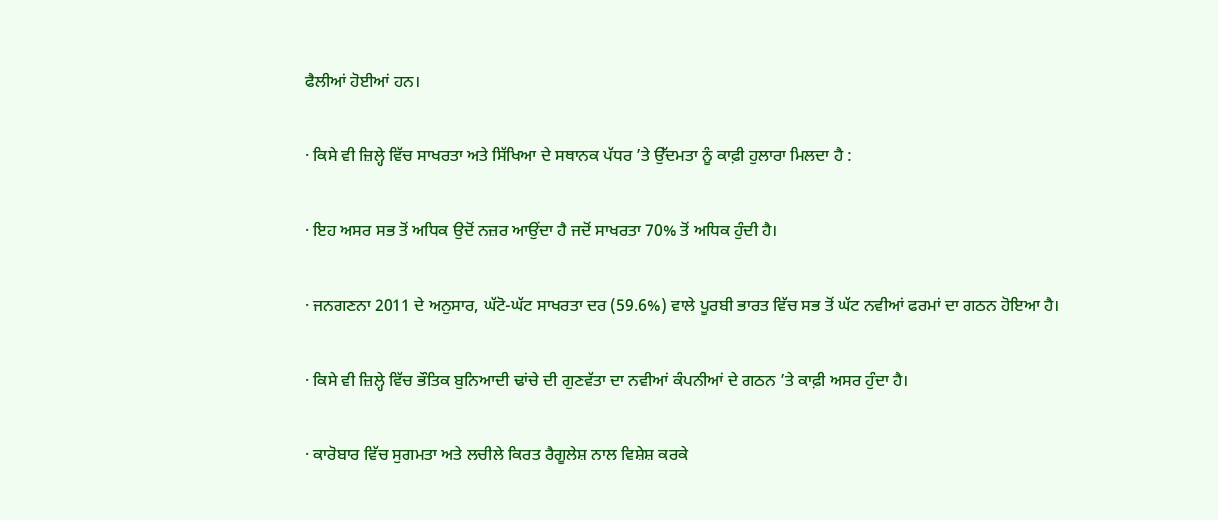ਫੈਲੀਆਂ ਹੋਈਆਂ ਹਨ।

· ਕਿਸੇ ਵੀ ਜ਼ਿਲ੍ਹੇ ਵਿੱਚ ਸਾਖਰਤਾ ਅਤੇ ਸਿੱਖਿਆ ਦੇ ਸਥਾਨਕ ਪੱਧਰ ’ਤੇ ਉੱਦਮਤਾ ਨੂੰ ਕਾਫ਼ੀ ਹੁਲਾਰਾ ਮਿਲਦਾ ਹੈ :

· ਇਹ ਅਸਰ ਸਭ ਤੋਂ ਅਧਿਕ ਉਦੋਂ ਨਜ਼ਰ ਆਉਂਦਾ ਹੈ ਜਦੋਂ ਸਾਖਰਤਾ 70% ਤੋਂ ਅਧਿਕ ਹੁੰਦੀ ਹੈ।

· ਜਨਗਣਨਾ 2011 ਦੇ ਅਨੁਸਾਰ, ਘੱਟੋ-ਘੱਟ ਸਾਖਰਤਾ ਦਰ (59.6%) ਵਾਲੇ ਪੂਰਬੀ ਭਾਰਤ ਵਿੱਚ ਸਭ ਤੋਂ ਘੱਟ ਨਵੀਆਂ ਫਰਮਾਂ ਦਾ ਗਠਨ ਹੋਇਆ ਹੈ।

· ਕਿਸੇ ਵੀ ਜ਼ਿਲ੍ਹੇ ਵਿੱਚ ਭੌਤਿਕ ਬੁਨਿਆਦੀ ਢਾਂਚੇ ਦੀ ਗੁਣਵੱਤਾ ਦਾ ਨਵੀਆਂ ਕੰਪਨੀਆਂ ਦੇ ਗਠਨ ’ਤੇ ਕਾਫ਼ੀ ਅਸਰ ਹੁੰਦਾ ਹੈ।

· ਕਾਰੋਬਾਰ ਵਿੱਚ ਸੁਗਮਤਾ ਅਤੇ ਲਚੀਲੇ ਕਿਰਤ ਰੈਗੂਲੇਸ਼ ਨਾਲ ਵਿਸ਼ੇਸ਼ ਕਰਕੇ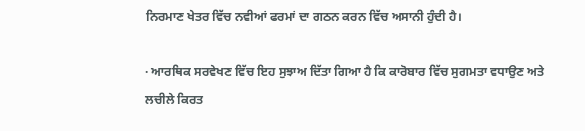ਨਿਰਮਾਣ ਖੇਤਰ ਵਿੱਚ ਨਵੀਆਂ ਫਰਮਾਂ ਦਾ ਗਠਨ ਕਰਨ ਵਿੱਚ ਅਸਾਨੀ ਹੁੰਦੀ ਹੈ।

· ਆਰਥਿਕ ਸਰਵੇਖਣ ਵਿੱਚ ਇਹ ਸੁਝਾਅ ਦਿੱਤਾ ਗਿਆ ਹੈ ਕਿ ਕਾਰੋਬਾਰ ਵਿੱਚ ਸੁਗਮਤਾ ਵਧਾਉਣ ਅਤੇ ਲਚੀਲੇ ਕਿਰਤ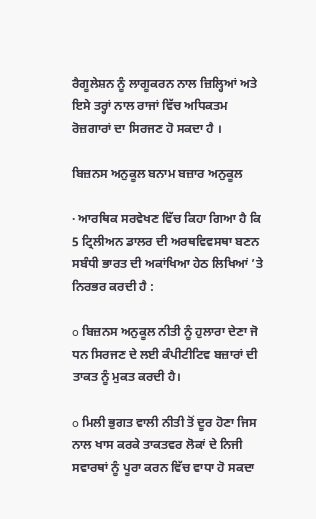ਰੈਗੂਲੇਸ਼ਨ ਨੂੰ ਲਾਗੂਕਰਨ ਨਾਲ ਜ਼ਿਲ੍ਹਿਆਂ ਅਤੇ ਇਸੇ ਤਰ੍ਹਾਂ ਨਾਲ ਰਾਜਾਂ ਵਿੱਚ ਅਧਿਕਤਮ ਰੋਜ਼ਗਾਰਾਂ ਦਾ ਸਿਰਜਣ ਹੋ ਸਕਦਾ ਹੈ ।

ਬਿਜ਼ਨਸ ਅਨੁਕੂਲ ਬਨਾਮ ਬਜ਼ਾਰ ਅਨੁਕੂਲ

· ਆਰਥਿਕ ਸਰਵੇਖਣ ਵਿੱਚ ਕਿਹਾ ਗਿਆ ਹੈ ਕਿ 5 ਟ੍ਰਿਲੀਅਨ ਡਾਲਰ ਦੀ ਅਰਥਵਿਵਸਥਾ ਬਣਨ ਸਬੰਧੀ ਭਾਰਤ ਦੀ ਅਕਾਂਖਿਆ ਹੇਠ ਲਿਖਿਆਂ ’ਤੇ ਨਿਰਭਰ ਕਰਦੀ ਹੈ :

o ਬਿਜ਼ਨਸ ਅਨੁਕੂਲ ਨੀਤੀ ਨੂੰ ਹੁਲਾਰਾ ਦੇਣਾ ਜੋ ਧਨ ਸਿਰਜਣ ਦੇ ਲਈ ਕੰਪੀਟੀਟਿਵ ਬਜ਼ਾਰਾਂ ਦੀ ਤਾਕਤ ਨੂੰ ਮੁਕਤ ਕਰਦੀ ਹੈ।

o ਮਿਲੀ ਭੁਗਤ ਵਾਲੀ ਨੀਤੀ ਤੋਂ ਦੂਰ ਹੋਣਾ ਜਿਸ ਨਾਲ ਖਾਸ ਕਰਕੇ ਤਾਕਤਵਰ ਲੋਕਾਂ ਦੇ ਨਿਜੀ ਸਵਾਰਥਾਂ ਨੂੰ ਪੂਰਾ ਕਰਨ ਵਿੱਚ ਵਾਧਾ ਹੋ ਸਕਦਾ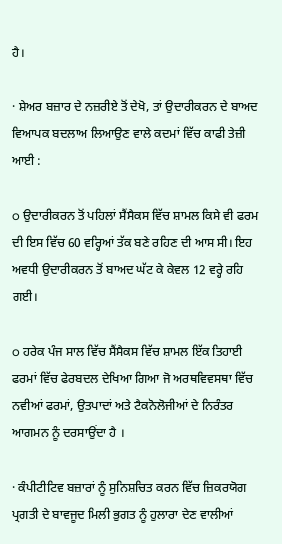ਹੈ।

· ਸ਼ੇਅਰ ਬਜ਼ਾਰ ਦੇ ਨਜ਼ਰੀਏ ਤੋਂ ਦੇਖੋ, ਤਾਂ ਉਦਾਰੀਕਰਨ ਦੇ ਬਾਅਦ ਵਿਆਪਕ ਬਦਲਾਅ ਲਿਆਉਣ ਵਾਲੇ ਕਦਮਾਂ ਵਿੱਚ ਕਾਫੀ ਤੇਜ਼ੀ ਆਈ :

o ਉਦਾਰੀਕਰਨ ਤੋਂ ਪਹਿਲਾਂ ਸੈਂਸੈਕਸ ਵਿੱਚ ਸ਼ਾਮਲ ਕਿਸੇ ਵੀ ਫਰਮ ਦੀ ਇਸ ਵਿੱਚ 60 ਵਰ੍ਹਿਆਂ ਤੱਕ ਬਣੇ ਰਹਿਣ ਦੀ ਆਸ ਸੀ। ਇਹ ਅਵਧੀ ਉਦਾਰੀਕਰਨ ਤੋਂ ਬਾਅਦ ਘੱਟ ਕੇ ਕੇਵਲ 12 ਵਰ੍ਹੇ ਰਹਿ ਗਈ।

o ਹਰੇਕ ਪੰਜ ਸਾਲ ਵਿੱਚ ਸੈਂਸੈਕਸ ਵਿੱਚ ਸ਼ਾਮਲ ਇੱਕ ਤਿਹਾਈ ਫਰਮਾਂ ਵਿੱਚ ਫੇਰਬਦਲ ਦੇਖਿਆ ਗਿਆ ਜੋ ਅਰਥਵਿਵਸਥਾ ਵਿੱਚ ਨਵੀਆਂ ਫਰਮਾਂ, ਉਤਪਾਦਾਂ ਅਤੇ ਟੈਕਨੋਲੋਜੀਆਂ ਦੇ ਨਿਰੰਤਰ ਆਗਮਨ ਨੂੰ ਦਰਸਾਉਂਦਾ ਹੈ ।

· ਕੰਪੀਟੀਟਿਵ ਬਜ਼ਾਰਾਂ ਨੂੰ ਸੁਨਿਸ਼ਚਿਤ ਕਰਨ ਵਿੱਚ ਜ਼ਿਕਰਯੋਗ ਪ੍ਰਗਤੀ ਦੇ ਬਾਵਜੂਦ ਮਿਲੀ ਭੁਗਤ ਨੂੰ ਹੁਲਾਰਾ ਦੇਣ ਵਾਲੀਆਂ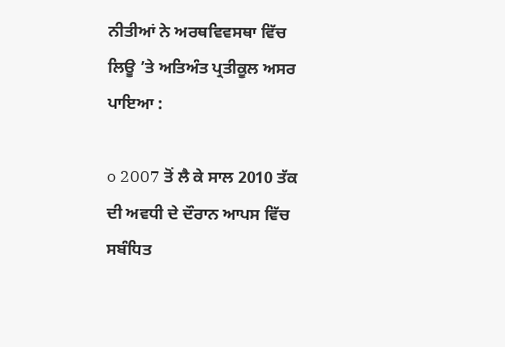ਨੀਤੀਆਂ ਨੇ ਅਰਥਵਿਵਸਥਾ ਵਿੱਚ ਲਿਊ ’ਤੇ ਅਤਿਅੰਤ ਪ੍ਰਤੀਕੂਲ ਅਸਰ ਪਾਇਆ :

o 2007 ਤੋਂ ਲੈ ਕੇ ਸਾਲ 2010 ਤੱਕ ਦੀ ਅਵਧੀ ਦੇ ਦੌਰਾਨ ਆਪਸ ਵਿੱਚ ਸਬੰਧਿਤ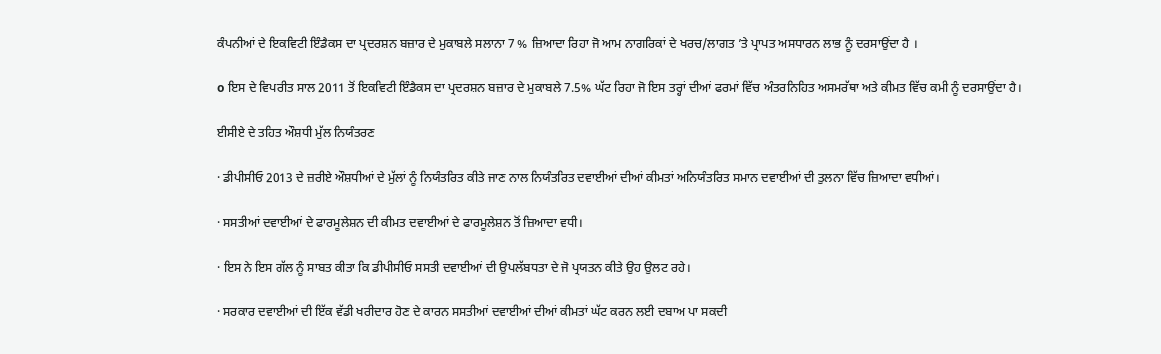ਕੰਪਨੀਆਂ ਦੇ ਇਕਵਿਟੀ ਇੰਡੈਕਸ ਦਾ ਪ੍ਰਦਰਸ਼ਨ ਬਜ਼ਾਰ ਦੇ ਮੁਕਾਬਲੇ ਸਲਾਨਾ 7 % ਜ਼ਿਆਦਾ ਰਿਹਾ ਜੋ ਆਮ ਨਾਗਰਿਕਾਂ ਦੇ ਖਰਚ/ਲਾਗਤ ’ਤੇ ਪ੍ਰਾਪਤ ਅਸਧਾਰਨ ਲਾਭ ਨੂੰ ਦਰਸਾਉਂਦਾ ਹੈ ।

o ਇਸ ਦੇ ਵਿਪਰੀਤ ਸਾਲ 2011 ਤੋਂ ਇਕਵਿਟੀ ਇੰਡੈਕਸ ਦਾ ਪ੍ਰਦਰਸ਼ਨ ਬਜ਼ਾਰ ਦੇ ਮੁਕਾਬਲੇ 7.5% ਘੱਟ ਰਿਹਾ ਜੋ ਇਸ ਤਰ੍ਹਾਂ ਦੀਆਂ ਫਰਮਾਂ ਵਿੱਚ ਅੰਤਰਨਿਹਿਤ ਅਸਮਰੱਥਾ ਅਤੇ ਕੀਮਤ ਵਿੱਚ ਕਮੀ ਨੂੰ ਦਰਸਾਉਂਦਾ ਹੈ।

ਈਸੀਏ ਦੇ ਤਹਿਤ ਔਸ਼ਧੀ ਮੁੱਲ ਨਿਯੰਤਰਣ

· ਡੀਪੀਸੀਓ 2013 ਦੇ ਜ਼ਰੀਏ ਔਸ਼ਧੀਆਂ ਦੇ ਮੁੱਲਾਂ ਨੂੰ ਨਿਯੰਤਰਿਤ ਕੀਤੇ ਜਾਣ ਨਾਲ ਨਿਯੰਤਰਿਤ ਦਵਾਈਆਂ ਦੀਆਂ ਕੀਮਤਾਂ ਅਨਿਯੰਤਰਿਤ ਸਮਾਨ ਦਵਾਈਆਂ ਦੀ ਤੁਲਨਾ ਵਿੱਚ ਜ਼ਿਆਦਾ ਵਧੀਆਂ।

· ਸਸਤੀਆਂ ਦਵਾਈਆਂ ਦੇ ਫਾਰਮੂਲੇਸ਼ਨ ਦੀ ਕੀਮਤ ਦਵਾਈਆਂ ਦੇ ਫਾਰਮੂਲੇਸ਼ਨ ਤੋਂ ਜ਼ਿਆਦਾ ਵਧੀ।

· ਇਸ ਨੇ ਇਸ ਗੱਲ ਨੂੰ ਸਾਬਤ ਕੀਤਾ ਕਿ ਡੀਪੀਸੀਓ ਸਸਤੀ ਦਵਾਈਆਂ ਦੀ ਉਪਲੱਬਧਤਾ ਦੇ ਜੋ ਪ੍ਰਯਤਨ ਕੀਤੇ ਉਹ ਉਲਟ ਰਹੇ।

· ਸਰਕਾਰ ਦਵਾਈਆਂ ਦੀ ਇੱਕ ਵੱਡੀ ਖਰੀਦਾਰ ਹੋਣ ਦੇ ਕਾਰਨ ਸਸਤੀਆਂ ਦਵਾਈਆਂ ਦੀਆਂ ਕੀਮਤਾਂ ਘੱਟ ਕਰਨ ਲਈ ਦਬਾਅ ਪਾ ਸਕਦੀ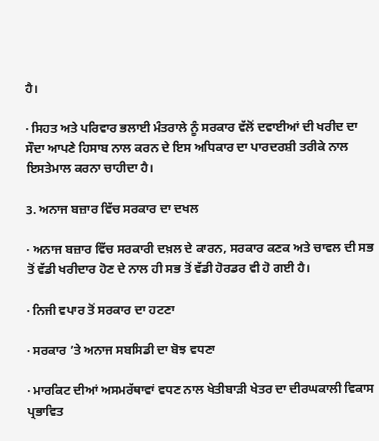ਹੈ।

· ਸਿਹਤ ਅਤੇ ਪਰਿਵਾਰ ਭਲਾਈ ਮੰਤਰਾਲੇ ਨੂੰ ਸਰਕਾਰ ਵੱਲੋਂ ਦਵਾਈਆਂ ਦੀ ਖਰੀਦ ਦਾ ਸੌਦਾ ਆਪਣੇ ਹਿਸਾਬ ਨਾਲ ਕਰਨ ਦੇ ਇਸ ਅਧਿਕਾਰ ਦਾ ਪਾਰਦਰਸ਼ੀ ਤਰੀਕੇ ਨਾਲ ਇਸਤੇਮਾਲ ਕਰਨਾ ਚਾਹੀਦਾ ਹੈ।

3. ਅਨਾਜ ਬਜ਼ਾਰ ਵਿੱਚ ਸਰਕਾਰ ਦਾ ਦਖਲ

· ਅਨਾਜ ਬਜ਼ਾਰ ਵਿੱਚ ਸਰਕਾਰੀ ਦਖ਼ਲ ਦੇ ਕਾਰਨ, ਸਰਕਾਰ ਕਣਕ ਅਤੇ ਚਾਵਲ ਦੀ ਸਭ ਤੋਂ ਵੱਡੀ ਖਰੀਦਾਰ ਹੋਣ ਦੇ ਨਾਲ ਹੀ ਸਭ ਤੋਂ ਵੱਡੀ ਹੋਰਡਰ ਵੀ ਹੋ ਗਈ ਹੈ।

· ਨਿਜੀ ਵਪਾਰ ਤੋਂ ਸਰਕਾਰ ਦਾ ਹਟਣਾ

· ਸਰਕਾਰ ’ਤੇ ਅਨਾਜ ਸਬਸਿਡੀ ਦਾ ਬੋਝ ਵਧਣਾ

· ਮਾਰਕਿਟ ਦੀਆਂ ਅਸਮਰੱਥਾਵਾਂ ਵਧਣ ਨਾਲ ਖੇਤੀਬਾੜੀ ਖੇਤਰ ਦਾ ਦੀਰਘਕਾਲੀ ਵਿਕਾਸ ਪ੍ਰਭਾਵਿਤ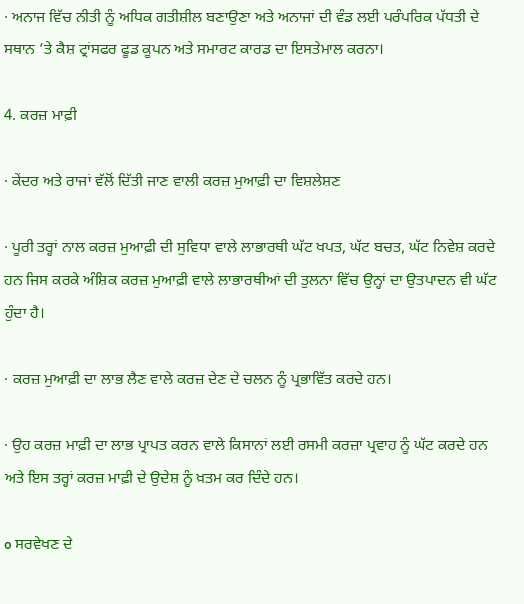· ਅਨਾਜ ਵਿੱਚ ਨੀਤੀ ਨੂੰ ਅਧਿਕ ਗਤੀਸ਼ੀਲ ਬਣਾਉਣਾ ਅਤੇ ਅਨਾਜਾਂ ਦੀ ਵੰਡ ਲਈ ਪਰੰਪਰਿਕ ਪੱਧਤੀ ਦੇ ਸਥਾਨ ’ਤੇ ਕੈਸ਼ ਟ੍ਰਾਂਸਫਰ ਫੂਡ ਕੂਪਨ ਅਤੇ ਸਮਾਰਟ ਕਾਰਡ ਦਾ ਇਸਤੇਮਾਲ ਕਰਨਾ।

4. ਕਰਜ਼ ਮਾਫ਼ੀ

· ਕੇਂਦਰ ਅਤੇ ਰਾਜਾਂ ਵੱਲੋਂ ਦਿੱਤੀ ਜਾਣ ਵਾਲੀ ਕਰਜ਼ ਮੁਆਫ਼ੀ ਦਾ ਵਿਸ਼ਲੇਸ਼ਣ

· ਪੂਰੀ ਤਰ੍ਹਾਂ ਨਾਲ ਕਰਜ਼ ਮੁਆਫ਼ੀ ਦੀ ਸੁਵਿਧਾ ਵਾਲੇ ਲਾਭਾਰਥੀ ਘੱਟ ਖਪਤ, ਘੱਟ ਬਚਤ, ਘੱਟ ਨਿਵੇਸ਼ ਕਰਦੇ ਹਨ ਜਿਸ ਕਰਕੇ ਅੰਸ਼ਿਕ ਕਰਜ਼ ਮੁਆਫ਼ੀ ਵਾਲੇ ਲਾਭਾਰਥੀਆਂ ਦੀ ਤੁਲਨਾ ਵਿੱਚ ਉਨ੍ਹਾਂ ਦਾ ਉਤਪਾਦਨ ਵੀ ਘੱਟ ਹੁੰਦਾ ਹੈ।

· ਕਰਜ਼ ਮੁਆਫ਼ੀ ਦਾ ਲਾਭ ਲੈਣ ਵਾਲੇ ਕਰਜ਼ ਦੇਣ ਦੇ ਚਲਨ ਨੂੰ ਪ੍ਰਭਾਵਿੱਤ ਕਰਦੇ ਹਨ।

· ਉਹ ਕਰਜ਼ ਮਾਫ਼ੀ ਦਾ ਲਾਭ ਪ੍ਰਾਪਤ ਕਰਨ ਵਾਲੇ ਕਿਸਾਨਾਂ ਲਈ ਰਸਮੀ ਕਰਜ਼ਾ ਪ੍ਰਵਾਹ ਨੂੰ ਘੱਟ ਕਰਦੇ ਹਨ ਅਤੇ ਇਸ ਤਰ੍ਹਾਂ ਕਰਜ਼ ਮਾਫ਼ੀ ਦੇ ਉਦੇਸ਼ ਨੂੰ ਖ਼ਤਮ ਕਰ ਦਿੰਦੇ ਹਨ।

o ਸਰਵੇਖਣ ਦੇ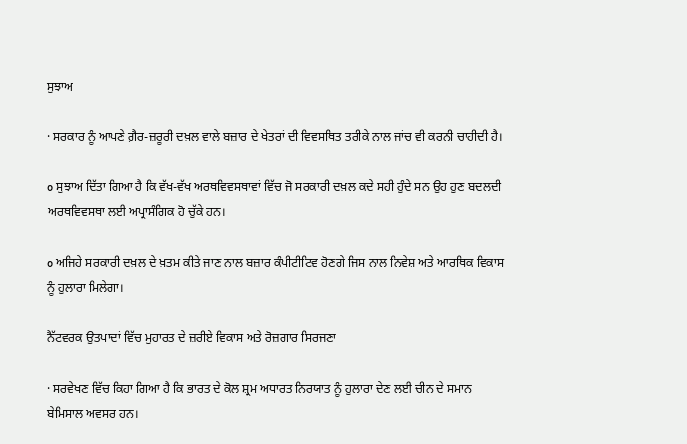ਸੁਝਾਅ

· ਸਰਕਾਰ ਨੂੰ ਆਪਣੇ ਗ਼ੈਰ-ਜ਼ਰੂਰੀ ਦਖ਼ਲ ਵਾਲੇ ਬਜ਼ਾਰ ਦੇ ਖੇਤਰਾਂ ਦੀ ਵਿਵਸਥਿਤ ਤਰੀਕੇ ਨਾਲ ਜਾਂਚ ਵੀ ਕਰਨੀ ਚਾਹੀਦੀ ਹੈ।

o ਸੁਝਾਅ ਦਿੱਤਾ ਗਿਆ ਹੈ ਕਿ ਵੱਖ-ਵੱਖ ਅਰਥਵਿਵਸਥਾਵਾਂ ਵਿੱਚ ਜੋ ਸਰਕਾਰੀ ਦਖ਼ਲ ਕਦੇ ਸਹੀ ਹੁੰਦੇ ਸਨ ਉਹ ਹੁਣ ਬਦਲਦੀ ਅਰਥਵਿਵਸਥਾ ਲਈ ਅਪ੍ਰਾਸੰਗਿਕ ਹੋ ਚੁੱਕੇ ਹਨ।

o ਅਜਿਹੇ ਸਰਕਾਰੀ ਦਖ਼ਲ ਦੇ ਖ਼ਤਮ ਕੀਤੇ ਜਾਣ ਨਾਲ ਬਜ਼ਾਰ ਕੰਪੀਟੀਟਿਵ ਹੋਣਗੇ ਜਿਸ ਨਾਲ ਨਿਵੇਸ਼ ਅਤੇ ਆਰਥਿਕ ਵਿਕਾਸ ਨੂੰ ਹੁਲਾਰਾ ਮਿਲੇਗਾ।

ਨੈੱਟਵਰਕ ਉਤਪਾਦਾਂ ਵਿੱਚ ਮੁਹਾਰਤ ਦੇ ਜ਼ਰੀਏ ਵਿਕਾਸ ਅਤੇ ਰੋਜ਼ਗਾਰ ਸਿਰਜਣਾ

· ਸਰਵੇਖਣ ਵਿੱਚ ਕਿਹਾ ਗਿਆ ਹੈ ਕਿ ਭਾਰਤ ਦੇ ਕੋਲ ਸ਼੍ਰਮ ਅਧਾਰਤ ਨਿਰਯਾਤ ਨੂੰ ਹੁਲਾਰਾ ਦੇਣ ਲਈ ਚੀਨ ਦੇ ਸਮਾਨ ਬੇਮਿਸਾਲ ਅਵਸਰ ਹਨ।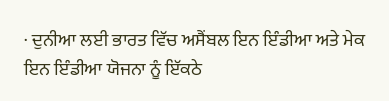· ਦੁਨੀਆ ਲਈ ਭਾਰਤ ਵਿੱਚ ਅਸੈਂਬਲ ਇਨ ਇੰਡੀਆ ਅਤੇ ਮੇਕ ਇਨ ਇੰਡੀਆ ਯੋਜਨਾ ਨੂੰ ਇੱਕਠੇ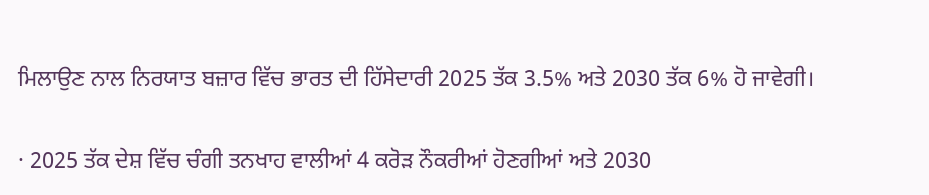ਮਿਲਾਉਣ ਨਾਲ ਨਿਰਯਾਤ ਬਜ਼ਾਰ ਵਿੱਚ ਭਾਰਤ ਦੀ ਹਿੱਸੇਦਾਰੀ 2025 ਤੱਕ 3.5% ਅਤੇ 2030 ਤੱਕ 6% ਹੋ ਜਾਵੇਗੀ।

· 2025 ਤੱਕ ਦੇਸ਼ ਵਿੱਚ ਚੰਗੀ ਤਨਖਾਹ ਵਾਲੀਆਂ 4 ਕਰੋੜ ਨੌਕਰੀਆਂ ਹੋਣਗੀਆਂ ਅਤੇ 2030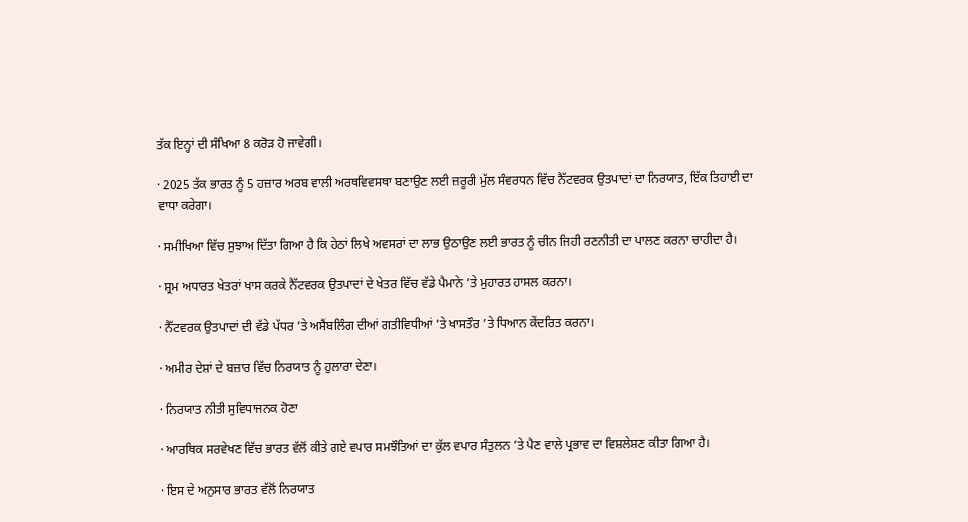ਤੱਕ ਇਨ੍ਹਾਂ ਦੀ ਸੰਖਿਆ 8 ਕਰੋੜ ਹੋ ਜਾਵੇਗੀ।

· 2025 ਤੱਕ ਭਾਰਤ ਨੂੰ 5 ਹਜ਼ਾਰ ਅਰਬ ਵਾਲੀ ਅਰਥਵਿਵਸਥਾ ਬਣਾਉਣ ਲਈ ਜ਼ਰੂਰੀ ਮੁੱਲ ਸੰਵਰਧਨ ਵਿੱਚ ਨੈੱਟਵਰਕ ਉਤਪਾਦਾਂ ਦਾ ਨਿਰਯਾਤ, ਇੱਕ ਤਿਹਾਈ ਦਾ ਵਾਧਾ ਕਰੇਗਾ।

· ਸਮੀਖਿਆ ਵਿੱਚ ਸੁਝਾਅ ਦਿੱਤਾ ਗਿਆ ਹੈ ਕਿ ਹੇਠਾਂ ਲਿਖੇ ਅਵਸਰਾਂ ਦਾ ਲਾਭ ਉਠਾਉਣ ਲਈ ਭਾਰਤ ਨੂੰ ਚੀਨ ਜਿਹੀ ਰਣਨੀਤੀ ਦਾ ਪਾਲਣ ਕਰਨਾ ਚਾਹੀਦਾ ਹੈ।

· ਸ਼੍ਰਮ ਅਧਾਰਤ ਖੇਤਰਾਂ ਖਾਸ ਕਰਕੇ ਨੈੱਟਵਰਕ ਉਤਪਾਦਾਂ ਦੇ ਖੇਤਰ ਵਿੱਚ ਵੱਡੇ ਪੈਮਾਨੇ ’ਤੇ ਮੁਹਾਰਤ ਹਾਸਲ ਕਰਨਾ।

· ਨੈੱਟਵਰਕ ਉਤਪਾਦਾਂ ਦੀ ਵੱਡੇ ਪੱਧਰ ’ਤੇ ਅਸੈਂਬਲਿੰਗ ਦੀਆਂ ਗਤੀਵਿਧੀਆਂ ’ਤੇ ਖਾਸਤੌਰ ’ਤੇ ਧਿਆਨ ਕੇਂਦਰਿਤ ਕਰਨਾ।

· ਅਮੀਰ ਦੇਸ਼ਾਂ ਦੇ ਬਜ਼ਾਰ ਵਿੱਚ ਨਿਰਯਾਤ ਨੂੰ ਹੁਲਾਰਾ ਦੇਣਾ।

· ਨਿਰਯਾਤ ਨੀਤੀ ਸੁਵਿਧਾਜਨਕ ਹੋਣਾ

· ਆਰਥਿਕ ਸਰਵੇਖਣ ਵਿੱਚ ਭਾਰਤ ਵੱਲੋਂ ਕੀਤੇ ਗਏ ਵਪਾਰ ਸਮਝੌਤਿਆਂ ਦਾ ਕੁੱਲ ਵਪਾਰ ਸੰਤੁਲਨ ’ਤੇ ਪੈਣ ਵਾਲੇ ਪ੍ਰਭਾਵ ਦਾ ਵਿਸ਼ਲੇਸ਼ਣ ਕੀਤਾ ਗਿਆ ਹੈ।

· ਇਸ ਦੇ ਅਨੁਸਾਰ ਭਾਰਤ ਵੱਲੋਂ ਨਿਰਯਾਤ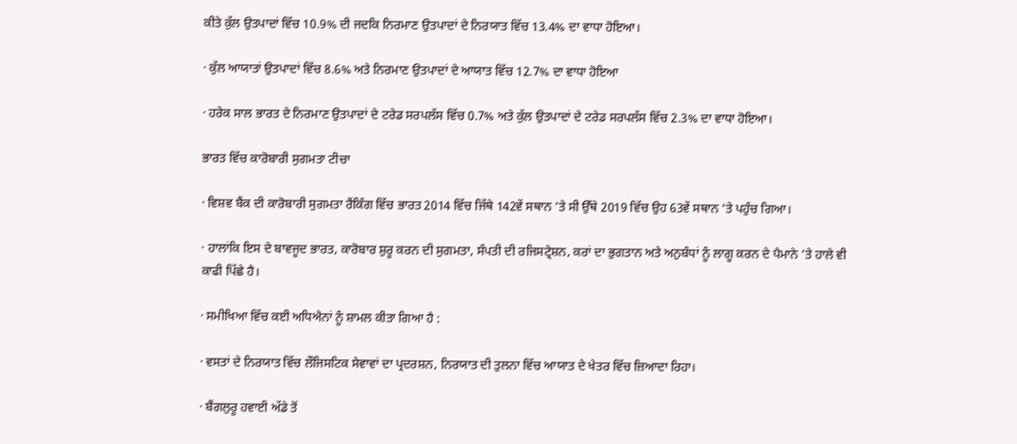ਕੀਤੇ ਕੁੱਲ ਉਤਪਾਦਾਂ ਵਿੱਚ 10.9% ਦੀ ਜਦਕਿ ਨਿਰਮਾਣ ਉਤਪਾਦਾਂ ਦੇ ਨਿਰਯਾਤ ਵਿੱਚ 13.4% ਦਾ ਵਾਧਾ ਹੋਇਆ।

· ਕੁੱਲ ਆਯਾਤਾਂ ਉਤਪਾਦਾਂ ਵਿੱਚ 8.6% ਅਤੇ ਨਿਰਮਾਣ ਉਤਪਾਦਾਂ ਦੇ ਆਯਾਤ ਵਿੱਚ 12.7% ਦਾ ਵਾਧਾ ਹੋਇਆ

· ਹਰੇਕ ਸਾਲ ਭਾਰਤ ਦੇ ਨਿਰਮਾਣ ਉਤਪਾਦਾਂ ਦੇ ਟਰੇਡ ਸਰਪਲੱਸ ਵਿੱਚ 0.7% ਅਤੇ ਕੁੱਲ ਉਤਪਾਦਾਂ ਦੇ ਟਰੇਡ ਸਰਪਲੱਸ ਵਿੱਚ 2.3% ਦਾ ਵਾਧਾ ਹੋਇਆ।

ਭਾਰਤ ਵਿੱਚ ਕਾਰੋਬਾਰੀ ਸੁਗਮਤਾ ਟੀਚਾ

· ਵਿਸ਼ਵ ਬੈਂਕ ਦੀ ਕਾਰੋਬਾਰੀ ਸੁਗਮਤਾ ਰੈਂਕਿੰਗ ਵਿੱਚ ਭਾਰਤ 2014 ਵਿੱਚ ਜਿੱਥੇ 142ਵੇਂ ਸਥਾਨ ’ਤੇ ਸੀ ਉੱਥੇ 2019 ਵਿੱਚ ਉਹ 63ਵੇਂ ਸਥਾਨ ’ਤੇ ਪਹੁੰਚ ਗਿਆ।

· ਹਾਲਾਂਕਿ ਇਸ ਦੇ ਬਾਵਜੂਦ ਭਾਰਤ, ਕਾਰੋਬਾਰ ਸ਼ੁਰੂ ਕਰਨ ਦੀ ਸੁਗਮਤਾ, ਸੰਪਤੀ ਦੀ ਰਜਿਸਟ੍ਰੇਸ਼ਨ, ਕਰਾਂ ਦਾ ਭੁਗਤਾਨ ਅਤੇ ਅਨੁਬੰਧਾਂ ਨੂੰ ਲਾਗੂ ਕਰਨ ਦੇ ਪੈਮਾਨੇ ’ਤੇ ਹਾਲੇ ਵੀ ਕਾਫੀ ਪਿੱਛੇ ਹੈ।

· ਸਮੀਖਿਆ ਵਿੱਚ ਕਈ ਅਧਿਐਨਾਂ ਨੂੰ ਸ਼ਾਮਲ ਕੀਤਾ ਗਿਆ ਹੈ :

· ਵਸਤਾਂ ਦੇ ਨਿਰਯਾਤ ਵਿੱਚ ਲੌਜਿਸਟਿਕ ਸੇਵਾਵਾਂ ਦਾ ਪ੍ਰਦਰਸ਼ਨ, ਨਿਰਯਾਤ ਦੀ ਤੁਲਨਾ ਵਿੱਚ ਆਯਾਤ ਦੇ ਖੇਤਰ ਵਿੱਚ ਜ਼ਿਆਦਾ ਰਿਹਾ।

· ਬੈਂਗਲੁਰੂ ਹਵਾਈ ਅੱਡੇ ਤੋਂ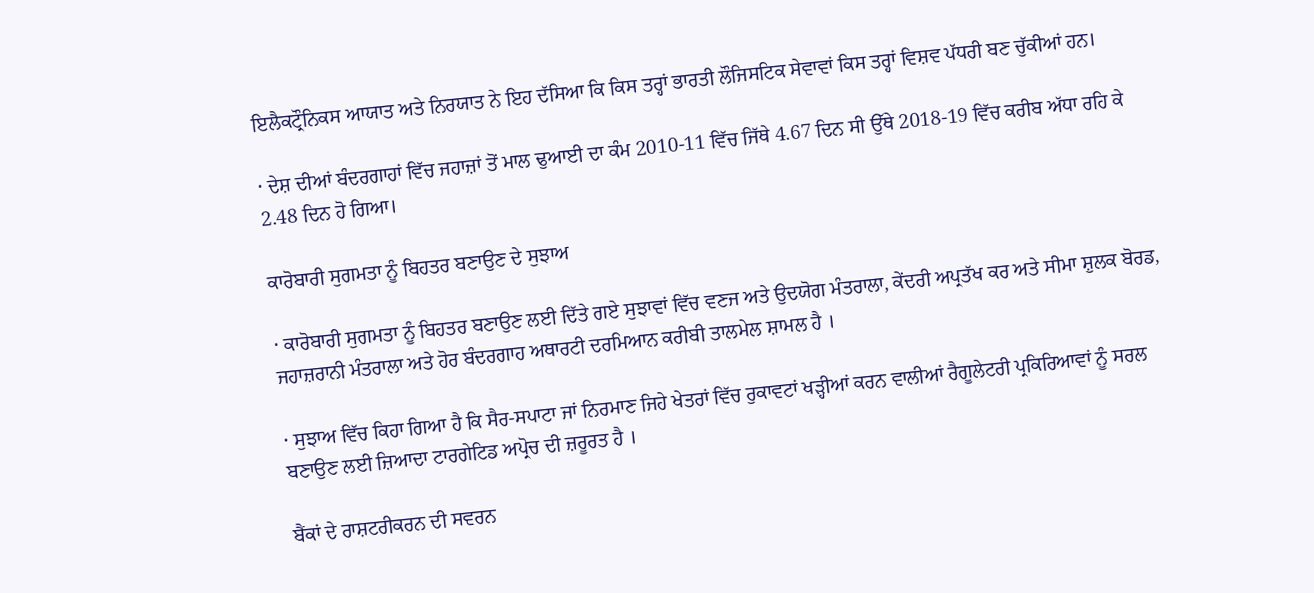ਇਲੈਕਟ੍ਰੌਨਿਕਸ ਆਯਾਤ ਅਤੇ ਨਿਰਯਾਤ ਨੇ ਇਹ ਦੱਸਿਆ ਕਿ ਕਿਸ ਤਰ੍ਹਾਂ ਭਾਰਤੀ ਲੌਜਿਸਟਿਕ ਸੇਵਾਵਾਂ ਕਿਸ ਤਰ੍ਹਾਂ ਵਿਸ਼ਵ ਪੱਧਰੀ ਬਣ ਚੁੱਕੀਆਂ ਹਨ।

· ਦੇਸ਼ ਦੀਆਂ ਬੰਦਰਗਾਹਾਂ ਵਿੱਚ ਜਹਾਜ਼ਾਂ ਤੋਂ ਮਾਲ ਢੁਆਈ ਦਾ ਕੰਮ 2010-11 ਵਿੱਚ ਜਿੱਥੇ 4.67 ਦਿਨ ਸੀ ਉੱਥੇ 2018-19 ਵਿੱਚ ਕਰੀਬ ਅੱਧਾ ਰਹਿ ਕੇ 2.48 ਦਿਨ ਹੋ ਗਿਆ।

ਕਾਰੋਬਾਰੀ ਸੁਗਮਤਾ ਨੂੰ ਬਿਹਤਰ ਬਣਾਉਣ ਦੇ ਸੁਝਾਅ

· ਕਾਰੋਬਾਰੀ ਸੁਗਮਤਾ ਨੂੰ ਬਿਹਤਰ ਬਣਾਉਣ ਲਈ ਦਿੱਤੇ ਗਏ ਸੁਝਾਵਾਂ ਵਿੱਚ ਵਣਜ ਅਤੇ ਉਦਯੋਗ ਮੰਤਰਾਲਾ, ਕੇਂਦਰੀ ਅਪ੍ਰਤੱਖ ਕਰ ਅਤੇ ਸੀਮਾ ਸ਼ੁਲਕ ਬੋਰਡ, ਜਹਾਜ਼ਰਾਨੀ ਮੰਤਰਾਲਾ ਅਤੇ ਹੋਰ ਬੰਦਰਗਾਹ ਅਥਾਰਟੀ ਦਰਮਿਆਨ ਕਰੀਬੀ ਤਾਲਮੇਲ ਸ਼ਾਮਲ ਹੈ ।

· ਸੁਝਾਅ ਵਿੱਚ ਕਿਹਾ ਗਿਆ ਹੈ ਕਿ ਸੈਰ-ਸਪਾਟਾ ਜਾਂ ਨਿਰਮਾਣ ਜਿਹੇ ਖੇਤਰਾਂ ਵਿੱਚ ਰੁਕਾਵਟਾਂ ਖੜ੍ਹੀਆਂ ਕਰਨ ਵਾਲੀਆਂ ਰੈਗੂਲੇਟਰੀ ਪ੍ਰਕਿਰਿਆਵਾਂ ਨੂੰ ਸਰਲ ਬਣਾਉਣ ਲਈ ਜ਼ਿਆਦਾ ਟਾਰਗੇਟਿਡ ਅਪ੍ਰੋਚ ਦੀ ਜ਼ਰੂਰਤ ਹੈ ।

ਬੈਂਕਾਂ ਦੇ ਰਾਸ਼ਟਰੀਕਰਨ ਦੀ ਸਵਰਨ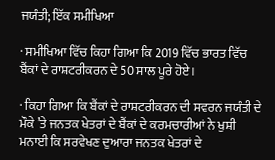ਜਯੰਤੀ; ਇੱਕ ਸਮੀਖਿਆ

· ਸਮੀਖਿਆ ਵਿੱਚ ਕਿਹਾ ਗਿਆ ਕਿ 2019 ਵਿੱਚ ਭਾਰਤ ਵਿੱਚ ਬੈਂਕਾਂ ਦੇ ਰਾਸ਼ਟਰੀਕਰਨ ਦੇ 50 ਸਾਲ ਪੂਰੇ ਹੋਏ।

· ਕਿਹਾ ਗਿਆ ਕਿ ਬੈਂਕਾਂ ਦੇ ਰਾਸ਼ਟਰੀਕਰਨ ਦੀ ਸਵਰਨ ਜਯੰਤੀ ਦੇ ਮੌਕੇ ’ਤੇ ਜਨਤਕ ਖੇਤਰਾਂ ਦੇ ਬੈਂਕਾਂ ਦੇ ਕਰਮਚਾਰੀਆਂ ਨੇ ਖੁਸ਼ੀ ਮਨਾਈ ਕਿ ਸਰਵੇਖਣ ਦੁਆਰਾ ਜਨਤਕ ਖੇਤਰਾਂ ਦੇ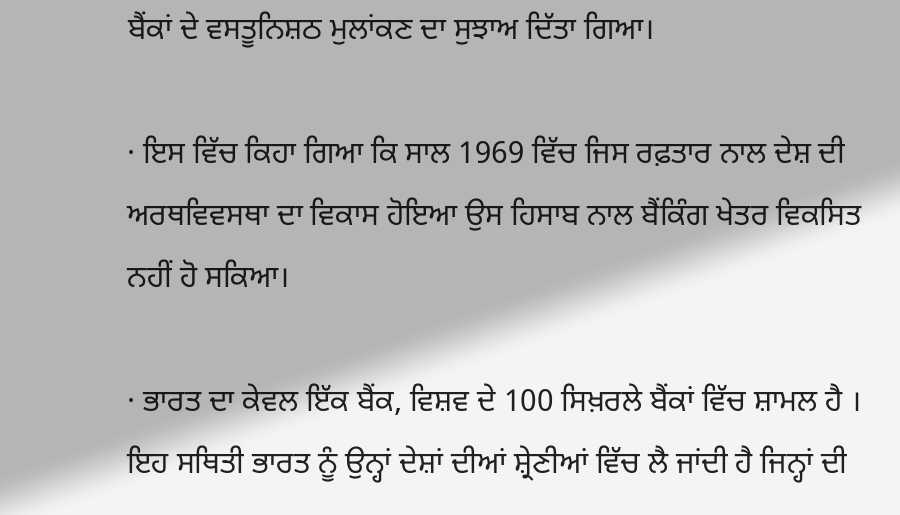ਬੈਂਕਾਂ ਦੇ ਵਸਤੂਨਿਸ਼ਠ ਮੁਲਾਂਕਣ ਦਾ ਸੁਝਾਅ ਦਿੱਤਾ ਗਿਆ।

· ਇਸ ਵਿੱਚ ਕਿਹਾ ਗਿਆ ਕਿ ਸਾਲ 1969 ਵਿੱਚ ਜਿਸ ਰਫ਼ਤਾਰ ਨਾਲ ਦੇਸ਼ ਦੀ ਅਰਥਵਿਵਸਥਾ ਦਾ ਵਿਕਾਸ ਹੋਇਆ ਉਸ ਹਿਸਾਬ ਨਾਲ ਬੈਂਕਿੰਗ ਖੇਤਰ ਵਿਕਸਿਤ ਨਹੀਂ ਹੋ ਸਕਿਆ।

· ਭਾਰਤ ਦਾ ਕੇਵਲ ਇੱਕ ਬੈਂਕ, ਵਿਸ਼ਵ ਦੇ 100 ਸਿਖ਼ਰਲੇ ਬੈਂਕਾਂ ਵਿੱਚ ਸ਼ਾਮਲ ਹੈ । ਇਹ ਸਥਿਤੀ ਭਾਰਤ ਨੂੰ ਉਨ੍ਹਾਂ ਦੇਸ਼ਾਂ ਦੀਆਂ ਸ਼੍ਰੇਣੀਆਂ ਵਿੱਚ ਲੈ ਜਾਂਦੀ ਹੈ ਜਿਨ੍ਹਾਂ ਦੀ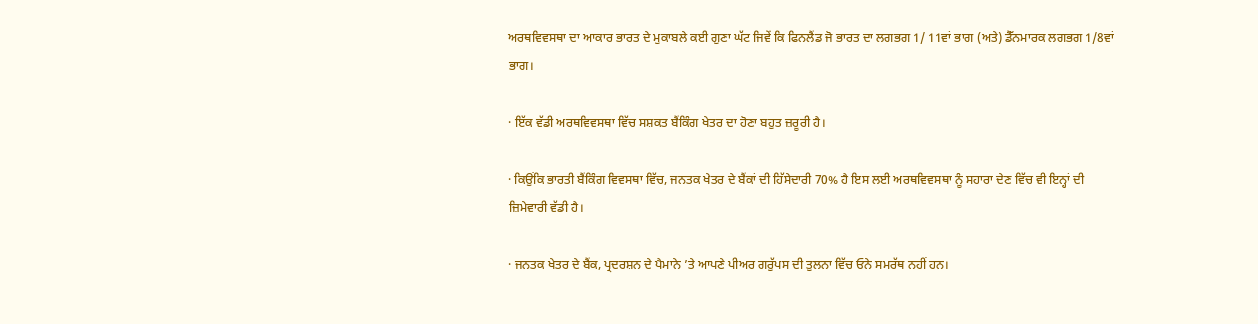ਅਰਥਵਿਵਸਥਾ ਦਾ ਆਕਾਰ ਭਾਰਤ ਦੇ ਮੁਕਾਬਲੇ ਕਈ ਗੁਣਾ ਘੱਟ ਜਿਵੇਂ ਕਿ ਫਿਨਲੈਂਡ ਜੋ ਭਾਰਤ ਦਾ ਲਗਭਗ 1/ 11ਵਾਂ ਭਾਗ (ਅਤੇ) ਡੈੱਨਮਾਰਕ ਲਗਭਗ 1/8ਵਾਂ ਭਾਗ।

· ਇੱਕ ਵੱਡੀ ਅਰਥਵਿਵਸਥਾ ਵਿੱਚ ਸਸ਼ਕਤ ਬੈਂਕਿੰਗ ਖੇਤਰ ਦਾ ਹੋਣਾ ਬਹੁਤ ਜ਼ਰੂਰੀ ਹੈ।

· ਕਿਉਂਕਿ ਭਾਰਤੀ ਬੈਂਕਿੰਗ ਵਿਵਸਥਾ ਵਿੱਚ, ਜਨਤਕ ਖੇਤਰ ਦੇ ਬੈਂਕਾਂ ਦੀ ਹਿੱਸੇਦਾਰੀ 70% ਹੈ ਇਸ ਲਈ ਅਰਥਵਿਵਸਥਾ ਨੂੰ ਸਹਾਰਾ ਦੇਣ ਵਿੱਚ ਵੀ ਇਨ੍ਹਾਂ ਦੀ ਜ਼ਿਮੇਵਾਰੀ ਵੱਡੀ ਹੈ।

· ਜਨਤਕ ਖੇਤਰ ਦੇ ਬੈਂਕ, ਪ੍ਰਦਰਸ਼ਨ ਦੇ ਪੈਮਾਨੇ ’ਤੇ ਆਪਣੇ ਪੀਅਰ ਗਰੁੱਪਸ ਦੀ ਤੁਲਨਾ ਵਿੱਚ ਓਨੇ ਸਮਰੱਥ ਨਹੀਂ ਹਨ।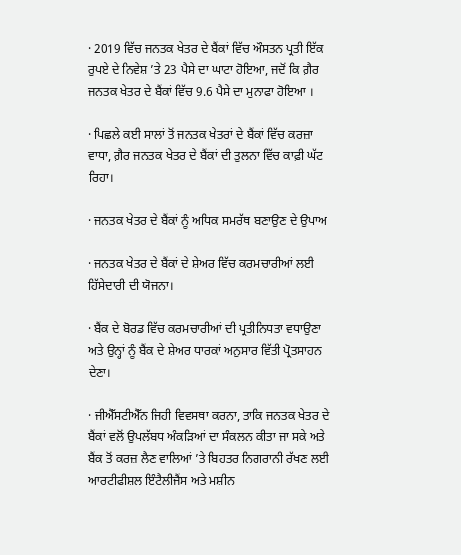· 2019 ਵਿੱਚ ਜਨਤਕ ਖੇਤਰ ਦੇ ਬੈਂਕਾਂ ਵਿੱਚ ਔਸਤਨ ਪ੍ਰਤੀ ਇੱਕ ਰੁਪਏ ਦੇ ਨਿਵੇਸ਼ ’ਤੇ 23 ਪੈਸੇ ਦਾ ਘਾਟਾ ਹੋਇਆ, ਜਦੋਂ ਕਿ ਗ਼ੈਰ ਜਨਤਕ ਖੇਤਰ ਦੇ ਬੈਂਕਾਂ ਵਿੱਚ 9.6 ਪੈਸੇ ਦਾ ਮੁਨਾਫਾ ਹੋਇਆ ।

· ਪਿਛਲੇ ਕਈ ਸਾਲਾਂ ਤੋਂ ਜਨਤਕ ਖੇਤਰਾਂ ਦੇ ਬੈਂਕਾਂ ਵਿੱਚ ਕਰਜ਼ਾ ਵਾਧਾ, ਗ਼ੈਰ ਜਨਤਕ ਖੇਤਰ ਦੇ ਬੈਂਕਾਂ ਦੀ ਤੁਲਨਾ ਵਿੱਚ ਕਾਫ਼ੀ ਘੱਟ ਰਿਹਾ।

· ਜਨਤਕ ਖੇਤਰ ਦੇ ਬੈਂਕਾਂ ਨੂੰ ਅਧਿਕ ਸਮਰੱਥ ਬਣਾਉਣ ਦੇ ਉਪਾਅ

· ਜਨਤਕ ਖੇਤਰ ਦੇ ਬੈਂਕਾਂ ਦੇ ਸ਼ੇਅਰ ਵਿੱਚ ਕਰਮਚਾਰੀਆਂ ਲਈ ਹਿੱਸੇਦਾਰੀ ਦੀ ਯੋਜਨਾ।

· ਬੈਂਕ ਦੇ ਬੋਰਡ ਵਿੱਚ ਕਰਮਚਾਰੀਆਂ ਦੀ ਪ੍ਰਤੀਨਿਧਤਾ ਵਧਾਉਣਾ ਅਤੇ ਉਨ੍ਹਾਂ ਨੂੰ ਬੈਂਕ ਦੇ ਸ਼ੇਅਰ ਧਾਰਕਾਂ ਅਨੁਸਾਰ ਵਿੱਤੀ ਪ੍ਰੋਤਸਾਹਨ ਦੇਣਾ।

· ਜੀਐੱਸਟੀਐੱਨ ਜਿਹੀ ਵਿਵਸਥਾ ਕਰਨਾ, ਤਾਕਿ ਜਨਤਕ ਖੇਤਰ ਦੇ ਬੈਂਕਾਂ ਵਲੋਂ ਉਪਲੱਬਧ ਅੰਕੜਿਆਂ ਦਾ ਸੰਕਲਨ ਕੀਤਾ ਜਾ ਸਕੇ ਅਤੇ ਬੈਂਕ ਤੋਂ ਕਰਜ਼ ਲੈਣ ਵਾਲਿਆਂ ’ਤੇ ਬਿਹਤਰ ਨਿਗਰਾਨੀ ਰੱਖਣ ਲਈ ਆਰਟੀਫੀਸ਼ਲ ਇੰਟੈਲੀਜੈਂਸ ਅਤੇ ਮਸ਼ੀਨ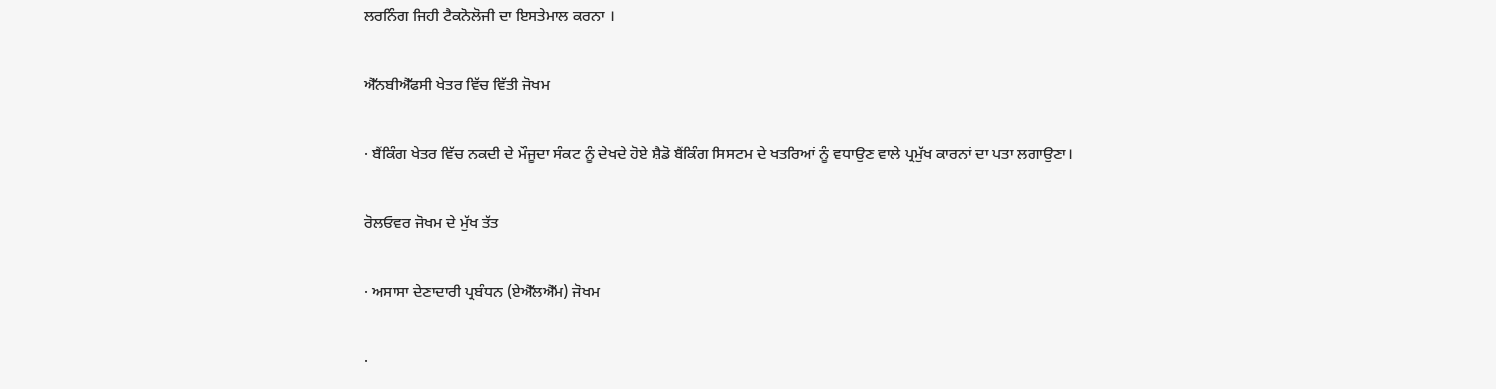ਲਰਨਿੰਗ ਜਿਹੀ ਟੈਕਨੋਲੋਜੀ ਦਾ ਇਸਤੇਮਾਲ ਕਰਨਾ ।

ਐੱਨਬੀਐੱਫਸੀ ਖੇਤਰ ਵਿੱਚ ਵਿੱਤੀ ਜੋਖਮ

· ਬੈਂਕਿੰਗ ਖੇਤਰ ਵਿੱਚ ਨਕਦੀ ਦੇ ਮੌਜੂਦਾ ਸੰਕਟ ਨੂੰ ਦੇਖਦੇ ਹੋਏ ਸ਼ੈਡੋ ਬੈਂਕਿੰਗ ਸਿਸਟਮ ਦੇ ਖਤਰਿਆਂ ਨੂੰ ਵਧਾਉਣ ਵਾਲੇ ਪ੍ਰਮੁੱਖ ਕਾਰਨਾਂ ਦਾ ਪਤਾ ਲਗਾਉਣਾ।

ਰੋਲਓਵਰ ਜੋਖਮ ਦੇ ਮੁੱਖ ਤੱਤ

· ਅਸਾਸਾ ਦੇਣਾਦਾਰੀ ਪ੍ਰਬੰਧਨ (ਏਐੱਲਐੱਮ) ਜੋਖਮ

·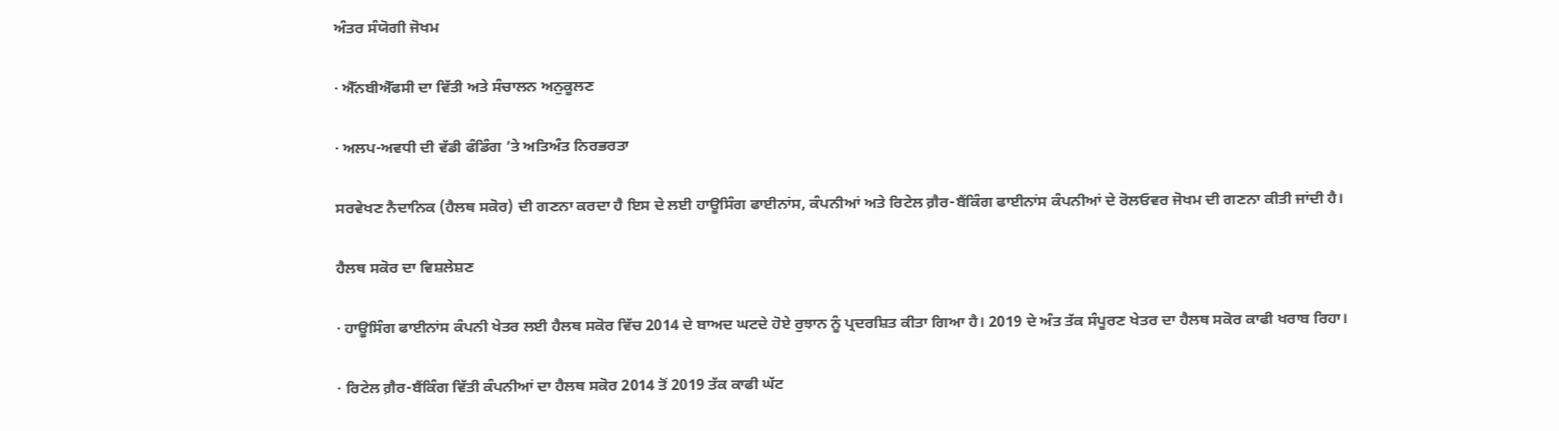ਅੰਤਰ ਸੰਯੋਗੀ ਜੋਖਮ

· ਐੱਨਬੀਐੱਫਸੀ ਦਾ ਵਿੱਤੀ ਅਤੇ ਸੰਚਾਲਨ ਅਨੁਕੂਲਣ

· ਅਲਪ-ਅਵਧੀ ਦੀ ਵੱਡੀ ਫੰਡਿੰਗ ’ਤੇ ਅਤਿਅੰਤ ਨਿਰਭਰਤਾ

ਸਰਵੇਖਣ ਨੈਦਾਨਿਕ (ਹੈਲਥ ਸਕੋਰ) ਦੀ ਗਣਨਾ ਕਰਦਾ ਹੈ ਇਸ ਦੇ ਲਈ ਹਾਊਸਿੰਗ ਫਾਈਨਾਂਸ, ਕੰਪਨੀਆਂ ਅਤੇ ਰਿਟੇਲ ਗ਼ੈਰ-ਬੈਂਕਿੰਗ ਫਾਈਨਾਂਸ ਕੰਪਨੀਆਂ ਦੇ ਰੋਲਓਵਰ ਜੋਖਮ ਦੀ ਗਣਨਾ ਕੀਤੀ ਜਾਂਦੀ ਹੈ।

ਹੈਲਥ ਸਕੋਰ ਦਾ ਵਿਸ਼ਲੇਸ਼ਣ

· ਹਾਊਸਿੰਗ ਫਾਈਨਾਂਸ ਕੰਪਨੀ ਖੇਤਰ ਲਈ ਹੈਲਥ ਸਕੋਰ ਵਿੱਚ 2014 ਦੇ ਬਾਅਦ ਘਟਦੇ ਹੋਏ ਰੁਝਾਨ ਨੂੰ ਪ੍ਰਦਰਸ਼ਿਤ ਕੀਤਾ ਗਿਆ ਹੈ। 2019 ਦੇ ਅੰਤ ਤੱਕ ਸੰਪੂਰਣ ਖੇਤਰ ਦਾ ਹੈਲਥ ਸਕੋਰ ਕਾਫੀ ਖਰਾਬ ਰਿਹਾ।

· ਰਿਟੇਲ ਗ਼ੈਰ-ਬੈਂਕਿੰਗ ਵਿੱਤੀ ਕੰਪਨੀਆਂ ਦਾ ਹੈਲਥ ਸਕੋਰ 2014 ਤੋਂ 2019 ਤੱਕ ਕਾਫੀ ਘੱਟ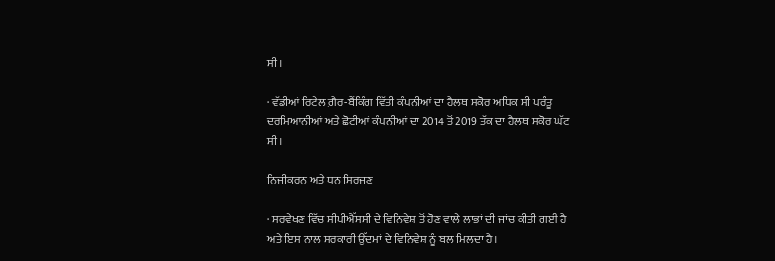ਸੀ।

· ਵੱਡੀਆਂ ਰਿਟੇਲ ਗ਼ੈਰ-ਬੈਂਕਿੰਗ ਵਿੱਤੀ ਕੰਪਨੀਆਂ ਦਾ ਹੈਲਥ ਸਕੋਰ ਅਧਿਕ ਸੀ ਪਰੰਤੂ ਦਰਮਿਆਨੀਆਂ ਅਤੇ ਛੋਟੀਆਂ ਕੰਪਨੀਆਂ ਦਾ 2014 ਤੋਂ 2019 ਤੱਕ ਦਾ ਹੈਲਥ ਸਕੋਰ ਘੱਟ ਸੀ।

ਨਿਜੀਕਰਨ ਅਤੇ ਧਨ ਸਿਰਜਣ

· ਸਰਵੇਖਣ ਵਿੱਚ ਸੀਪੀਐੱਸਸੀ ਦੇ ਵਿਨਿਵੇਸ਼ ਤੋਂ ਹੋਣ ਵਾਲੇ ਲਾਭਾਂ ਦੀ ਜਾਂਚ ਕੀਤੀ ਗਈ ਹੈ ਅਤੇ ਇਸ ਨਾਲ ਸਰਕਾਰੀ ਉੱਦਮਾਂ ਦੇ ਵਿਨਿਵੇਸ਼ ਨੂੰ ਬਲ ਮਿਲਦਾ ਹੈ।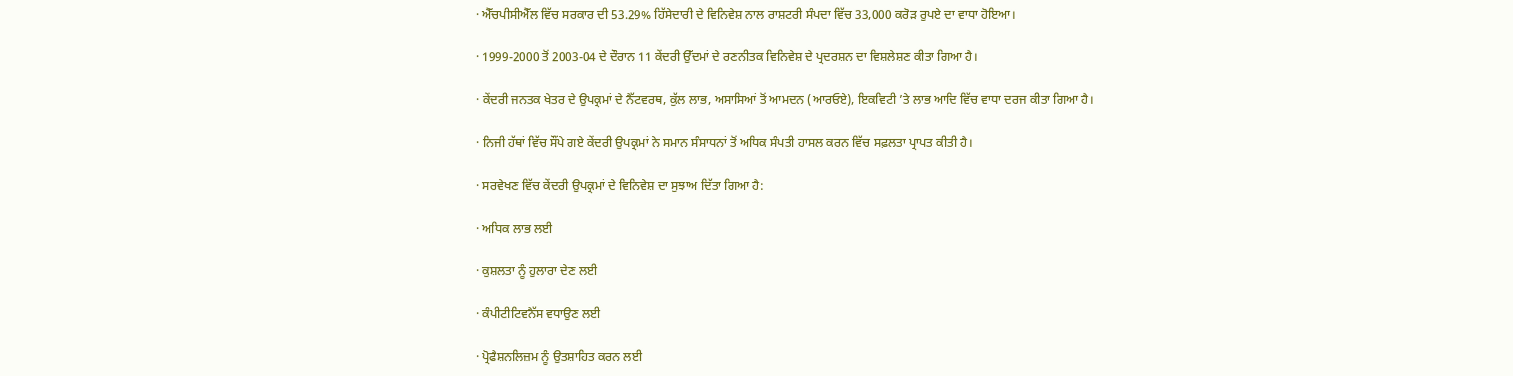· ਐੱਚਪੀਸੀਐੱਲ ਵਿੱਚ ਸਰਕਾਰ ਦੀ 53.29% ਹਿੱਸੇਦਾਰੀ ਦੇ ਵਿਨਿਵੇਸ਼ ਨਾਲ ਰਾਸ਼ਟਰੀ ਸੰਪਦਾ ਵਿੱਚ 33,000 ਕਰੋੜ ਰੁਪਏ ਦਾ ਵਾਧਾ ਹੋਇਆ।

· 1999-2000 ਤੋਂ 2003-04 ਦੇ ਦੌਰਾਨ 11 ਕੇਂਦਰੀ ਉੱਦਮਾਂ ਦੇ ਰਣਨੀਤਕ ਵਿਨਿਵੇਸ਼ ਦੇ ਪ੍ਰਦਰਸ਼ਨ ਦਾ ਵਿਸ਼ਲੇਸ਼ਣ ਕੀਤਾ ਗਿਆ ਹੈ।

· ਕੇਂਦਰੀ ਜਨਤਕ ਖੇਤਰ ਦੇ ਉਪਕ੍ਰਮਾਂ ਦੇ ਨੈੱਟਵਰਥ, ਕੁੱਲ ਲਾਭ, ਅਸਾਸਿਆਂ ਤੋਂ ਆਮਦਨ (ਆਰਓਏ), ਇਕਵਿਟੀ ’ਤੇ ਲਾਭ ਆਦਿ ਵਿੱਚ ਵਾਧਾ ਦਰਜ ਕੀਤਾ ਗਿਆ ਹੈ।

· ਨਿਜੀ ਹੱਥਾਂ ਵਿੱਚ ਸੌਂਪੇ ਗਏ ਕੇਂਦਰੀ ਉਪਕ੍ਰਮਾਂ ਨੇ ਸਮਾਨ ਸੰਸਾਧਨਾਂ ਤੋਂ ਅਧਿਕ ਸੰਪਤੀ ਹਾਸਲ ਕਰਨ ਵਿੱਚ ਸਫ਼ਲਤਾ ਪ੍ਰਾਪਤ ਕੀਤੀ ਹੈ।

· ਸਰਵੇਖਣ ਵਿੱਚ ਕੇਂਦਰੀ ਉਪਕ੍ਰਮਾਂ ਦੇ ਵਿਨਿਵੇਸ਼ ਦਾ ਸੁਝਾਅ ਦਿੱਤਾ ਗਿਆ ਹੈ:

· ਅਧਿਕ ਲਾਭ ਲਈ

· ਕੁਸ਼ਲਤਾ ਨੂੰ ਹੁਲਾਰਾ ਦੇਣ ਲਈ

· ਕੰਪੀਟੀਟਿਵਨੈੱਸ ਵਧਾਉਣ ਲਈ

· ਪ੍ਰੋਫੈਸ਼ਨਲਿਜ਼ਮ ਨੂੰ ਉਤਸ਼ਾਹਿਤ ਕਰਨ ਲਈ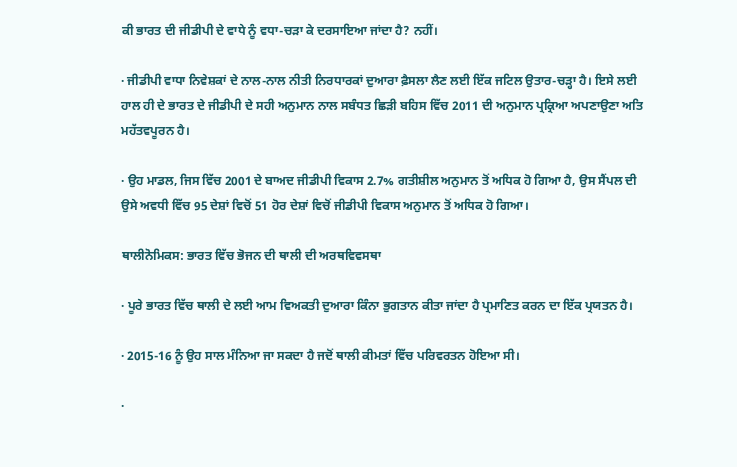ਕੀ ਭਾਰਤ ਦੀ ਜੀਡੀਪੀ ਦੇ ਵਾਧੇ ਨੂੰ ਵਧਾ-ਚੜਾ ਕੇ ਦਰਸਾਇਆ ਜਾਂਦਾ ਹੈ? ਨਹੀਂ।

· ਜੀਡੀਪੀ ਵਾਧਾ ਨਿਵੇਸ਼ਕਾਂ ਦੇ ਨਾਲ-ਨਾਲ ਨੀਤੀ ਨਿਰਧਾਰਕਾਂ ਦੁਆਰਾ ਫ਼ੈਸਲਾ ਲੈਣ ਲਈ ਇੱਕ ਜਟਿਲ ਉਤਾਰ-ਚੜ੍ਹਾ ਹੈ। ਇਸੇ ਲਈ ਹਾਲ ਹੀ ਦੇ ਭਾਰਤ ਦੇ ਜੀਡੀਪੀ ਦੇ ਸਹੀ ਅਨੁਮਾਨ ਨਾਲ ਸਬੰਧਤ ਛਿੜੀ ਬਹਿਸ ਵਿੱਚ 2011 ਦੀ ਅਨੁਮਾਨ ਪ੍ਰਕ੍ਰਿਆ ਅਪਣਾਉਣਾ ਅਤਿ ਮਹੱਤਵਪੂਰਨ ਹੈ।

· ਉਹ ਮਾਡਲ, ਜਿਸ ਵਿੱਚ 2001 ਦੇ ਬਾਅਦ ਜੀਡੀਪੀ ਵਿਕਾਸ 2.7% ਗਤੀਸ਼ੀਲ ਅਨੁਮਾਨ ਤੋਂ ਅਧਿਕ ਹੋ ਗਿਆ ਹੈ, ਉਸ ਸੈਂਪਲ ਦੀ ਉਸੇ ਅਵਧੀ ਵਿੱਚ 95 ਦੇਸ਼ਾਂ ਵਿਚੋਂ 51 ਹੋਰ ਦੇਸ਼ਾਂ ਵਿਚੋਂ ਜੀਡੀਪੀ ਵਿਕਾਸ ਅਨੁਮਾਨ ਤੋਂ ਅਧਿਕ ਹੋ ਗਿਆ।

ਥਾਲੀਨੋਮਿਕਸ: ਭਾਰਤ ਵਿੱਚ ਭੋਜਨ ਦੀ ਥਾਲੀ ਦੀ ਅਰਥਵਿਵਸਥਾ

· ਪੂਰੇ ਭਾਰਤ ਵਿੱਚ ਥਾਲੀ ਦੇ ਲਈ ਆਮ ਵਿਅਕਤੀ ਦੁਆਰਾ ਕਿੰਨਾ ਭੁਗਤਾਨ ਕੀਤਾ ਜਾਂਦਾ ਹੈ ਪ੍ਰਮਾਣਿਤ ਕਰਨ ਦਾ ਇੱਕ ਪ੍ਰਯਤਨ ਹੈ।

· 2015-16 ਨੂੰ ਉਹ ਸਾਲ ਮੰਨਿਆ ਜਾ ਸਕਦਾ ਹੈ ਜਦੋਂ ਥਾਲੀ ਕੀਮਤਾਂ ਵਿੱਚ ਪਰਿਵਰਤਨ ਹੋਇਆ ਸੀ।

·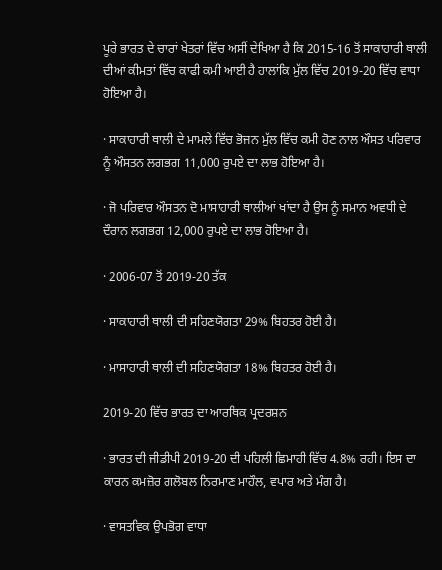ਪੂਰੇ ਭਾਰਤ ਦੇ ਚਾਰਾਂ ਖੇਤਰਾਂ ਵਿੱਚ ਅਸੀਂ ਦੇਖਿਆ ਹੈ ਕਿ 2015-16 ਤੋਂ ਸਾਕਾਹਾਰੀ ਥਾਲੀ ਦੀਆਂ ਕੀਮਤਾਂ ਵਿੱਚ ਕਾਫੀ ਕਮੀ ਆਈ ਹੈ ਹਾਲਾਂਕਿ ਮੁੱਲ ਵਿੱਚ 2019-20 ਵਿੱਚ ਵਾਧਾ ਹੋਇਆ ਹੈ।

· ਸਾਕਾਹਾਰੀ ਥਾਲੀ ਦੇ ਮਾਮਲੇ ਵਿੱਚ ਭੋਜਨ ਮੁੱਲ ਵਿੱਚ ਕਮੀ ਹੋਣ ਨਾਲ ਔਸਤ ਪਰਿਵਾਰ ਨੂੰ ਔਸਤਨ ਲਗਭਗ 11,000 ਰੁਪਏ ਦਾ ਲਾਭ ਹੋਇਆ ਹੈ।

· ਜੋ ਪਰਿਵਾਰ ਔਸਤਨ ਦੋ ਮਾਸਾਹਾਰੀ ਥਾਲੀਆਂ ਖਾਂਦਾ ਹੈ ਉਸ ਨੂੰ ਸਮਾਨ ਅਵਧੀ ਦੇ ਦੌਰਾਨ ਲਗਭਗ 12,000 ਰੁਪਏ ਦਾ ਲਾਭ ਹੋਇਆ ਹੈ।

· 2006-07 ਤੋਂ 2019-20 ਤੱਕ

· ਸਾਕਾਹਾਰੀ ਥਾਲੀ ਦੀ ਸਹਿਣਯੋਗਤਾ 29% ਬਿਹਤਰ ਹੋਈ ਹੈ।

· ਮਾਸਾਹਾਰੀ ਥਾਲੀ ਦੀ ਸਹਿਣਯੋਗਤਾ 18% ਬਿਹਤਰ ਹੋਈ ਹੈ।

2019-20 ਵਿੱਚ ਭਾਰਤ ਦਾ ਆਰਥਿਕ ਪ੍ਰਦਰਸ਼ਨ

· ਭਾਰਤ ਦੀ ਜੀਡੀਪੀ 2019-20 ਦੀ ਪਹਿਲੀ ਛਿਮਾਹੀ ਵਿੱਚ 4.8% ਰਹੀ। ਇਸ ਦਾ ਕਾਰਨ ਕਮਜ਼ੋਰ ਗਲੋਬਲ ਨਿਰਮਾਣ ਮਾਹੌਲ, ਵਪਾਰ ਅਤੇ ਮੰਗ ਹੈ।

· ਵਾਸਤਵਿਕ ਉਪਭੋਗ ਵਾਧਾ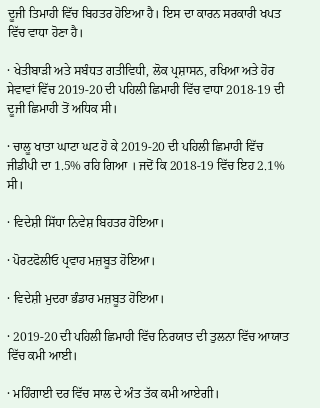ਦੂਜੀ ਤਿਮਾਹੀ ਵਿੱਚ ਬਿਹਤਰ ਹੋਇਆ ਹੈ। ਇਸ ਦਾ ਕਾਰਨ ਸਰਕਾਰੀ ਖਪਤ ਵਿੱਚ ਵਾਧਾ ਹੋਣਾ ਹੈ।

· ਖੇਤੀਬਾੜੀ ਅਤੇ ਸਬੰਧਤ ਗਤੀਵਿਧੀ, ਲੋਕ ਪ੍ਰਸ਼ਾਸਨ, ਰਖਿਆ ਅਤੇ ਹੋਰ ਸੇਵਾਵਾਂ ਵਿੱਚ 2019-20 ਦੀ ਪਹਿਲੀ ਛਿਮਾਹੀ ਵਿੱਚ ਵਾਧਾ 2018-19 ਦੀ ਦੂਜੀ ਛਿਮਾਹੀ ਤੋਂ ਅਧਿਕ ਸੀ।

· ਚਾਲੂ ਖਾਤਾ ਘਾਟਾ ਘਟ ਹੋ ਕੇ 2019-20 ਦੀ ਪਹਿਲੀ ਛਿਮਾਹੀ ਵਿੱਚ ਜੀਡੀਪੀ ਦਾ 1.5% ਰਹਿ ਗਿਆ । ਜਦੋਂ ਕਿ 2018-19 ਵਿੱਚ ਇਹ 2.1% ਸੀ।

· ਵਿਦੇਸ਼ੀ ਸਿੱਧਾ ਨਿਵੇਸ਼ ਬਿਹਤਰ ਹੋਇਆ।

· ਪੋਰਟਫੋਲੀਓ ਪ੍ਰਵਾਹ ਮਜ਼ਬੂਤ ਹੋਇਆ।

· ਵਿਦੇਸ਼ੀ ਮੁਦਰਾ ਭੰਡਾਰ ਮਜ਼ਬੂਤ ਹੋਇਆ।

· 2019-20 ਦੀ ਪਹਿਲੀ ਛਿਮਾਹੀ ਵਿੱਚ ਨਿਰਯਾਤ ਦੀ ਤੁਲਨਾ ਵਿੱਚ ਆਯਾਤ ਵਿੱਚ ਕਮੀ ਆਈ।

· ਮਹਿੰਗਾਈ ਦਰ ਵਿੱਚ ਸਾਲ ਦੇ ਅੰਤ ਤੱਕ ਕਮੀ ਆਏਗੀ।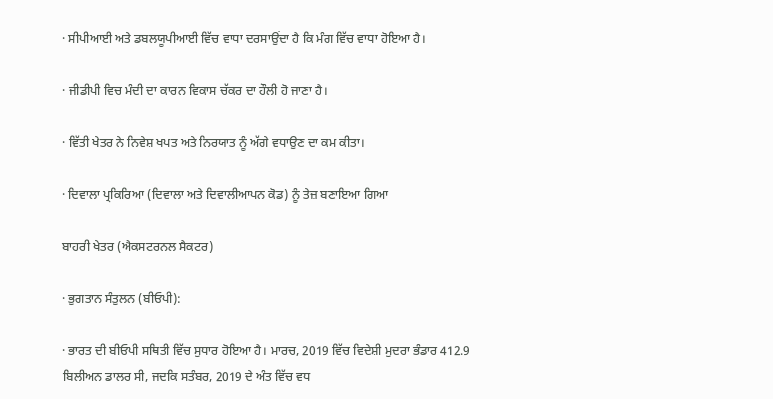· ਸੀਪੀਆਈ ਅਤੇ ਡਬਲਯੂਪੀਆਈ ਵਿੱਚ ਵਾਧਾ ਦਰਸਾਉਂਦਾ ਹੈ ਕਿ ਮੰਗ ਵਿੱਚ ਵਾਧਾ ਹੋਇਆ ਹੈ।

· ਜੀਡੀਪੀ ਵਿਚ ਮੰਦੀ ਦਾ ਕਾਰਨ ਵਿਕਾਸ ਚੱਕਰ ਦਾ ਹੌਲੀ ਹੋ ਜਾਣਾ ਹੈ।

· ਵਿੱਤੀ ਖੇਤਰ ਨੇ ਨਿਵੇਸ਼ ਖਪਤ ਅਤੇ ਨਿਰਯਾਤ ਨੂੰ ਅੱਗੇ ਵਧਾਉਣ ਦਾ ਕਮ ਕੀਤਾ।

· ਦਿਵਾਲਾ ਪ੍ਰਕਿਰਿਆ (ਦਿਵਾਲਾ ਅਤੇ ਦਿਵਾਲੀਆਪਨ ਕੋਡ) ਨੂੰ ਤੇਜ਼ ਬਣਾਇਆ ਗਿਆ

ਬਾਹਰੀ ਖੇਤਰ (ਐਕਸਟਰਨਲ ਸੈਕਟਰ)

· ਭੁਗਤਾਨ ਸੰਤੁਲਨ (ਬੀਓਪੀ):

· ਭਾਰਤ ਦੀ ਬੀਓਪੀ ਸਥਿਤੀ ਵਿੱਚ ਸੁਧਾਰ ਹੋਇਆ ਹੈ। ਮਾਰਚ, 2019 ਵਿੱਚ ਵਿਦੇਸ਼ੀ ਮੁਦਰਾ ਭੰਡਾਰ 412.9 ਬਿਲੀਅਨ ਡਾਲਰ ਸੀ, ਜਦਕਿ ਸਤੰਬਰ, 2019 ਦੇ ਅੰਤ ਵਿੱਚ ਵਧ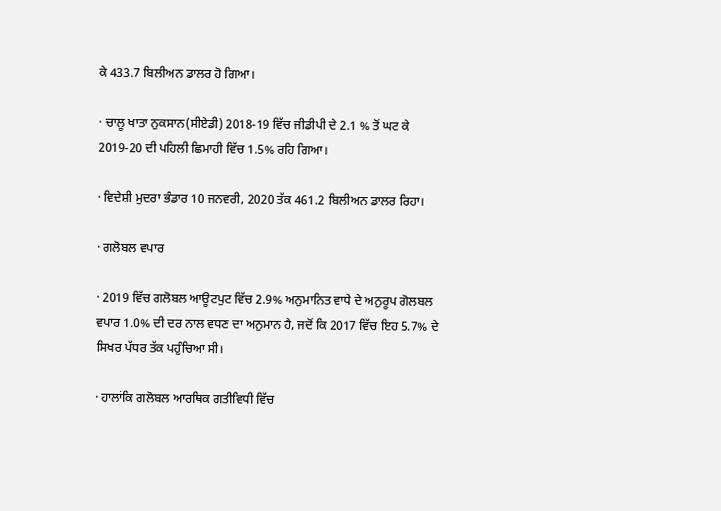ਕੇ 433.7 ਬਿਲੀਅਨ ਡਾਲਰ ਹੋ ਗਿਆ।

· ਚਾਲੂ ਖਾਤਾ ਨੁਕਸਾਨ(ਸੀਏਡੀ) 2018-19 ਵਿੱਚ ਜੀਡੀਪੀ ਦੇ 2.1 % ਤੋਂ ਘਟ ਕੇ 2019-20 ਦੀ ਪਹਿਲੀ ਛਿਮਾਹੀ ਵਿੱਚ 1.5% ਰਹਿ ਗਿਆ।

· ਵਿਦੇਸ਼ੀ ਮੁਦਰਾ ਭੰਡਾਰ 10 ਜਨਵਰੀ, 2020 ਤੱਕ 461.2 ਬਿਲੀਅਨ ਡਾਲਰ ਰਿਹਾ।

· ਗਲੋਬਲ ਵਪਾਰ

· 2019 ਵਿੱਚ ਗਲੋਬਲ ਆਊਟਪੁਟ ਵਿੱਚ 2.9% ਅਨੁਮਾਨਿਤ ਵਾਧੇ ਦੇ ਅਨੁਰੂਪ ਗੋਲਬਲ ਵਪਾਰ 1.0% ਦੀ ਦਰ ਨਾਲ ਵਧਣ ਦਾ ਅਨੁਮਾਨ ਹੈ, ਜਦੋਂ ਕਿ 2017 ਵਿੱਚ ਇਹ 5.7% ਦੇ ਸਿਖਰ ਪੱਧਰ ਤੱਕ ਪਹੁੰਚਿਆ ਸੀ।

· ਹਾਲਾਂਕਿ ਗਲੋਬਲ ਆਰਥਿਕ ਗਤੀਵਿਧੀ ਵਿੱਚ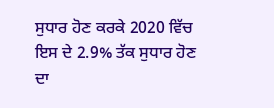ਸੁਧਾਰ ਹੋਣ ਕਰਕੇ 2020 ਵਿੱਚ ਇਸ ਦੇ 2.9% ਤੱਕ ਸੁਧਾਰ ਹੋਣ ਦਾ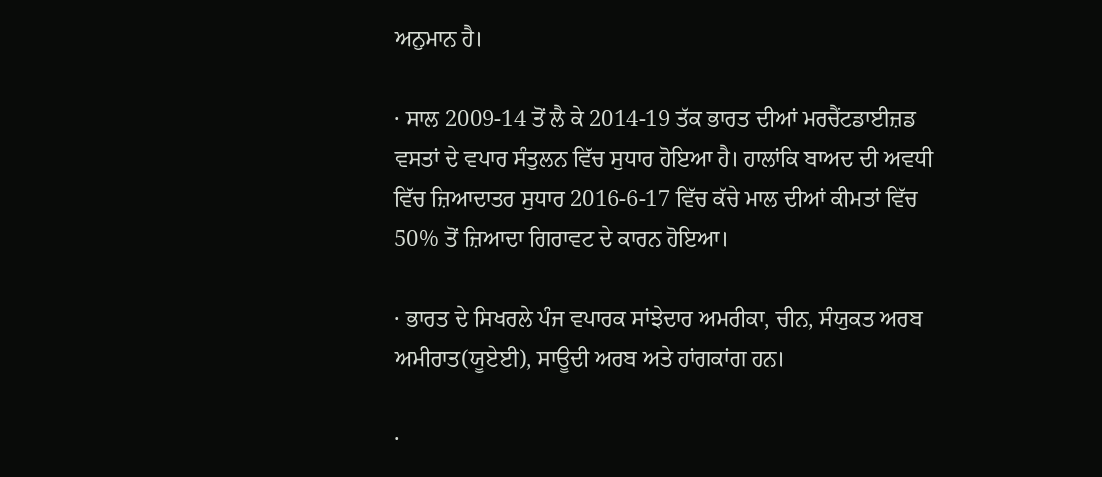ਅਨੁਮਾਨ ਹੈ।

· ਸਾਲ 2009-14 ਤੋਂ ਲੈ ਕੇ 2014-19 ਤੱਕ ਭਾਰਤ ਦੀਆਂ ਮਰਚੈਂਟਡਾਈਜ਼ਡ ਵਸਤਾਂ ਦੇ ਵਪਾਰ ਸੰਤੁਲਨ ਵਿੱਚ ਸੁਧਾਰ ਹੋਇਆ ਹੈ। ਹਾਲਾਂਕਿ ਬਾਅਦ ਦੀ ਅਵਧੀ ਵਿੱਚ ਜ਼ਿਆਦਾਤਰ ਸੁਧਾਰ 2016-6-17 ਵਿੱਚ ਕੱਚੇ ਮਾਲ ਦੀਆਂ ਕੀਮਤਾਂ ਵਿੱਚ 50% ਤੋਂ ਜ਼ਿਆਦਾ ਗਿਰਾਵਟ ਦੇ ਕਾਰਨ ਹੋਇਆ।

· ਭਾਰਤ ਦੇ ਸਿਖਰਲੇ ਪੰਜ ਵਪਾਰਕ ਸਾਂਝੇਦਾਰ ਅਮਰੀਕਾ, ਚੀਨ, ਸੰਯੁਕਤ ਅਰਬ ਅਮੀਰਾਤ(ਯੂਏਈ), ਸਾਊਦੀ ਅਰਬ ਅਤੇ ਹਾਂਗਕਾਂਗ ਹਨ।

·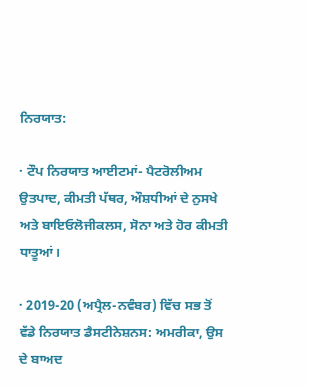ਨਿਰਯਾਤ:

· ਟੌਪ ਨਿਰਯਾਤ ਆਈਟਮਾਂ- ਪੈਟਰੋਲੀਅਮ ਉਤਪਾਦ, ਕੀਮਤੀ ਪੱਥਰ, ਔਸ਼ਧੀਆਂ ਦੇ ਨੁਸਖੇ ਅਤੇ ਬਾਇਓਲੋਜੀਕਲਸ, ਸੋਨਾ ਅਤੇ ਹੋਰ ਕੀਮਤੀ ਧਾਤੂਆਂ।

· 2019-20 (ਅਪ੍ਰੈਲ-ਨਵੰਬਰ) ਵਿੱਚ ਸਭ ਤੋਂ ਵੱਡੇ ਨਿਰਯਾਤ ਡੈਸਟੀਨੇਸ਼ਨਸ: ਅਮਰੀਕਾ, ਉਸ ਦੇ ਬਾਅਦ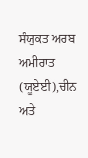ਸੰਯੁਕਤ ਅਰਬ ਅਮੀਰਾਤ (ਯੂਏਈ),ਚੀਨ ਅਤੇ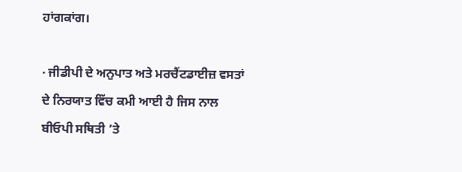ਹਾਂਗਕਾਂਗ।

· ਜੀਡੀਪੀ ਦੇ ਅਨੁਪਾਤ ਅਤੇ ਮਰਚੈਂਟਡਾਈਜ਼ ਵਸਤਾਂ ਦੇ ਨਿਰਯਾਤ ਵਿੱਚ ਕਮੀ ਆਈ ਹੈ ਜਿਸ ਨਾਲ ਬੀਓਪੀ ਸਥਿਤੀ ’ਤੇ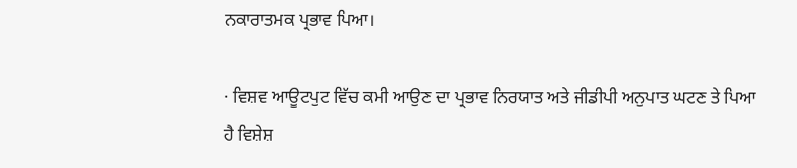ਨਕਾਰਾਤਮਕ ਪ੍ਰਭਾਵ ਪਿਆ।

· ਵਿਸ਼ਵ ਆਊਟਪੁਟ ਵਿੱਚ ਕਮੀ ਆਉਣ ਦਾ ਪ੍ਰਭਾਵ ਨਿਰਯਾਤ ਅਤੇ ਜੀਡੀਪੀ ਅਨੁਪਾਤ ਘਟਣ ਤੇ ਪਿਆ ਹੈ ਵਿਸ਼ੇਸ਼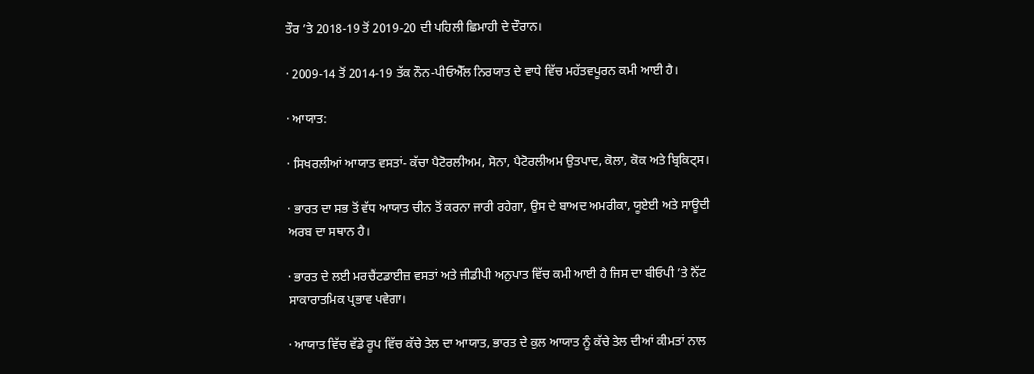ਤੌਰ ’ਤੇ 2018-19 ਤੋਂ 2019-20 ਦੀ ਪਹਿਲੀ ਛਿਮਾਹੀ ਦੇ ਦੌਰਾਨ।

· 2009-14 ਤੋਂ 2014-19 ਤੱਕ ਨੌਨ-ਪੀਓਐੱਲ ਨਿਰਯਾਤ ਦੇ ਵਾਧੇ ਵਿੱਚ ਮਹੱਤਵਪੂਰਨ ਕਮੀ ਆਈ ਹੈ।

· ਆਯਾਤ:

· ਸਿਖਰਲੀਆਂ ਆਯਾਤ ਵਸਤਾਂ- ਕੱਚਾ ਪੈਟੋਰਲੀਅਮ, ਸੋਨਾ, ਪੈਟੋਰਲੀਅਮ ਉਤਪਾਦ, ਕੋਲਾ, ਕੋਕ ਅਤੇ ਬ੍ਰਿਕਿਟ੍ਸ।

· ਭਾਰਤ ਦਾ ਸਭ ਤੋਂ ਵੱਧ ਆਯਾਤ ਚੀਨ ਤੋਂ ਕਰਨਾ ਜਾਰੀ ਰਹੇਗਾ, ਉਸ ਦੇ ਬਾਅਦ ਅਮਰੀਕਾ, ਯੂਏਈ ਅਤੇ ਸਾਊਦੀ ਅਰਬ ਦਾ ਸਥਾਨ ਹੈ।

· ਭਾਰਤ ਦੇ ਲਈ ਮਰਚੈਂਟਡਾਈਜ਼ ਵਸਤਾਂ ਅਤੇ ਜੀਡੀਪੀ ਅਨੁਪਾਤ ਵਿੱਚ ਕਮੀ ਆਈ ਹੈ ਜਿਸ ਦਾ ਬੀਓਪੀ ’ਤੇ ਨੈੱਟ ਸਾਕਾਰਾਤਮਿਕ ਪ੍ਰਭਾਵ ਪਵੇਗਾ।

· ਆਯਾਤ ਵਿੱਚ ਵੱਡੇ ਰੂਪ ਵਿੱਚ ਕੱਚੇ ਤੇਲ ਦਾ ਆਯਾਤ, ਭਾਰਤ ਦੇ ਕੁਲ ਆਯਾਤ ਨੂੰ ਕੱਚੇ ਤੇਲ ਦੀਆਂ ਕੀਮਤਾਂ ਨਾਲ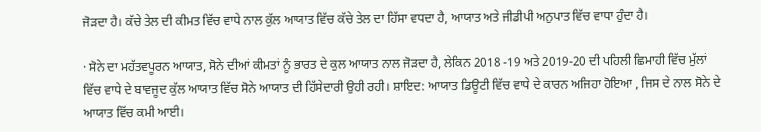ਜੋੜਦਾ ਹੈ। ਕੱਚੇ ਤੇਲ ਦੀ ਕੀਮਤ ਵਿੱਚ ਵਾਧੇ ਨਾਲ ਕੁੱਲ ਆਯਾਤ ਵਿੱਚ ਕੱਚੇ ਤੇਲ ਦਾ ਹਿੱਸਾ ਵਧਦਾ ਹੈ, ਆਯਾਤ ਅਤੇ ਜੀਡੀਪੀ ਅਨੁਪਾਤ ਵਿੱਚ ਵਾਧਾ ਹੁੰਦਾ ਹੈ।

· ਸੋਨੇ ਦਾ ਮਹੱਤਵਪੂਰਨ ਆਯਾਤ, ਸੋਨੇ ਦੀਆਂ ਕੀਮਤਾਂ ਨੂੰ ਭਾਰਤ ਦੇ ਕੁਲ ਆਯਾਤ ਨਾਲ ਜੋੜਦਾ ਹੈ, ਲੇਕਿਨ 2018 -19 ਅਤੇ 2019-20 ਦੀ ਪਹਿਲੀ ਛਿਮਾਹੀ ਵਿੱਚ ਮੁੱਲਾਂ ਵਿੱਚ ਵਾਧੇ ਦੇ ਬਾਵਜੂਦ ਕੁੱਲ ਆਯਾਤ ਵਿੱਚ ਸੋਨੇ ਆਯਾਤ ਦੀ ਹਿੱਸੇਦਾਰੀ ਉਹੀ ਰਹੀ। ਸ਼ਾਇਦ: ਆਯਾਤ ਡਿਊਟੀ ਵਿੱਚ ਵਾਧੇ ਦੇ ਕਾਰਨ ਅਜਿਹਾ ਹੋਇਆ , ਜਿਸ ਦੇ ਨਾਲ ਸੋਨੇ ਦੇ ਆਯਾਤ ਵਿੱਚ ਕਮੀ ਆਈ।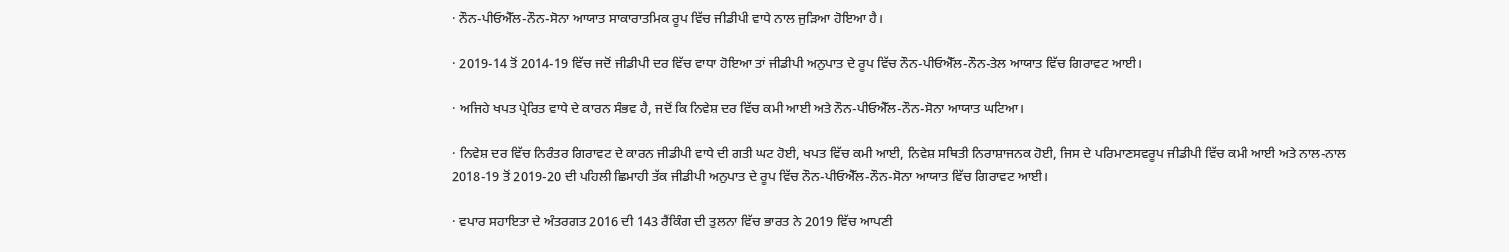· ਨੌਨ-ਪੀਓਐੱਲ-ਨੌਨ-ਸੋਨਾ ਆਯਾਤ ਸਾਕਾਰਾਤਮਿਕ ਰੂਪ ਵਿੱਚ ਜੀਡੀਪੀ ਵਾਧੇ ਨਾਲ ਜੁੜਿਆ ਹੋਇਆ ਹੈ।

· 2019-14 ਤੋਂ 2014-19 ਵਿੱਚ ਜਦੋਂ ਜੀਡੀਪੀ ਦਰ ਵਿੱਚ ਵਾਧਾ ਹੋਇਆ ਤਾਂ ਜੀਡੀਪੀ ਅਨੁਪਾਤ ਦੇ ਰੂਪ ਵਿੱਚ ਨੌਨ-ਪੀਓਐੱਲ-ਨੌਨ-ਤੇਲ ਆਯਾਤ ਵਿੱਚ ਗਿਰਾਵਟ ਆਈ।

· ਅਜਿਹੇ ਖਪਤ ਪ੍ਰੇਰਿਤ ਵਾਧੇ ਦੇ ਕਾਰਨ ਸੰਭਵ ਹੈ, ਜਦੋਂ ਕਿ ਨਿਵੇਸ਼ ਦਰ ਵਿੱਚ ਕਮੀ ਆਈ ਅਤੇ ਨੌਨ-ਪੀਓਐੱਲ-ਨੌਨ-ਸੋਨਾ ਆਯਾਤ ਘਟਿਆ।

· ਨਿਵੇਸ਼ ਦਰ ਵਿੱਚ ਨਿਰੰਤਰ ਗਿਰਾਵਟ ਦੇ ਕਾਰਨ ਜੀਡੀਪੀ ਵਾਧੇ ਦੀ ਗਤੀ ਘਟ ਹੋਈ, ਖਪਤ ਵਿੱਚ ਕਮੀ ਆਈ, ਨਿਵੇਸ਼ ਸਥਿਤੀ ਨਿਰਾਸ਼ਾਜਨਕ ਹੋਈ, ਜਿਸ ਦੇ ਪਰਿਮਾਣਸਵਰੂਪ ਜੀਡੀਪੀ ਵਿੱਚ ਕਮੀ ਆਈ ਅਤੇ ਨਾਲ-ਨਾਲ 2018-19 ਤੋਂ 2019-20 ਦੀ ਪਹਿਲੀ ਛਿਮਾਹੀ ਤੱਕ ਜੀਡੀਪੀ ਅਨੁਪਾਤ ਦੇ ਰੂਪ ਵਿੱਚ ਨੌਨ-ਪੀਓਐੱਲ-ਨੌਨ-ਸੋਨਾ ਆਯਾਤ ਵਿੱਚ ਗਿਰਾਵਟ ਆਈ।

· ਵਪਾਰ ਸਹਾਇਤਾ ਦੇ ਅੰਤਰਗਤ 2016 ਦੀ 143 ਰੈਂਕਿੰਗ ਦੀ ਤੁਲਨਾ ਵਿੱਚ ਭਾਰਤ ਨੇ 2019 ਵਿੱਚ ਆਪਣੀ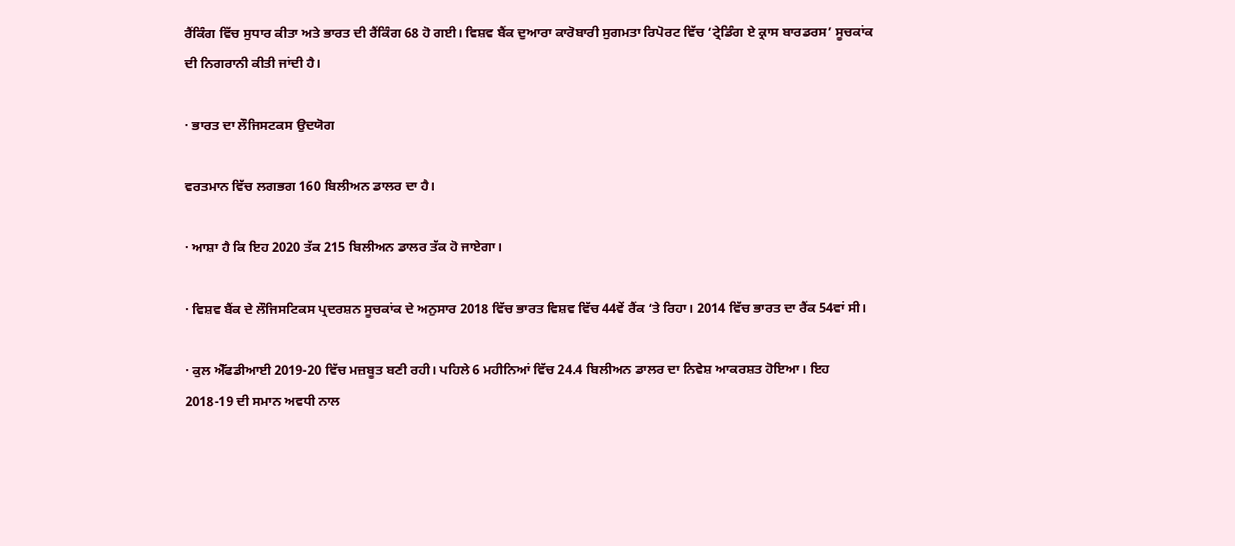ਰੈਂਕਿੰਗ ਵਿੱਚ ਸੁਧਾਰ ਕੀਤਾ ਅਤੇ ਭਾਰਤ ਦੀ ਰੈਂਕਿੰਗ 68 ਹੋ ਗਈ। ਵਿਸ਼ਵ ਬੈਂਕ ਦੁਆਰਾ ਕਾਰੋਬਾਰੀ ਸੁਗਮਤਾ ਰਿਪੋਰਟ ਵਿੱਚ ‘ਟ੍ਰੇਡਿੰਗ ਏ ਕ੍ਰਾਸ ਬਾਰਡਰਸ’ ਸੂਚਕਾਂਕ ਦੀ ਨਿਗਰਾਨੀ ਕੀਤੀ ਜਾਂਦੀ ਹੈ।

· ਭਾਰਤ ਦਾ ਲੌਜਿਸਟਕਸ ਉਦਯੋਗ

ਵਰਤਮਾਨ ਵਿੱਚ ਲਗਭਗ 160 ਬਿਲੀਅਨ ਡਾਲਰ ਦਾ ਹੈ।

· ਆਸ਼ਾ ਹੈ ਕਿ ਇਹ 2020 ਤੱਕ 215 ਬਿਲੀਅਨ ਡਾਲਰ ਤੱਕ ਹੋ ਜਾਏਗਾ।

· ਵਿਸ਼ਵ ਬੈਂਕ ਦੇ ਲੌਜਿਸਟਿਕਸ ਪ੍ਰਦਰਸ਼ਨ ਸੂਚਕਾਂਕ ਦੇ ਅਨੁਸਾਰ 2018 ਵਿੱਚ ਭਾਰਤ ਵਿਸ਼ਵ ਵਿੱਚ 44ਵੇਂ ਰੈਂਕ ‘ਤੇ ਰਿਹਾ। 2014 ਵਿੱਚ ਭਾਰਤ ਦਾ ਰੈਂਕ 54ਵਾਂ ਸੀ।

· ਕੁਲ ਐੱਫਡੀਆਈ 2019-20 ਵਿੱਚ ਮਜ਼ਬੂਤ ਬਣੀ ਰਹੀ। ਪਹਿਲੇ 6 ਮਹੀਨਿਆਂ ਵਿੱਚ 24.4 ਬਿਲੀਅਨ ਡਾਲਰ ਦਾ ਨਿਵੇਸ਼ ਆਕਰਸ਼ਤ ਹੋਇਆ। ਇਹ 2018-19 ਦੀ ਸਮਾਨ ਅਵਧੀ ਨਾਲ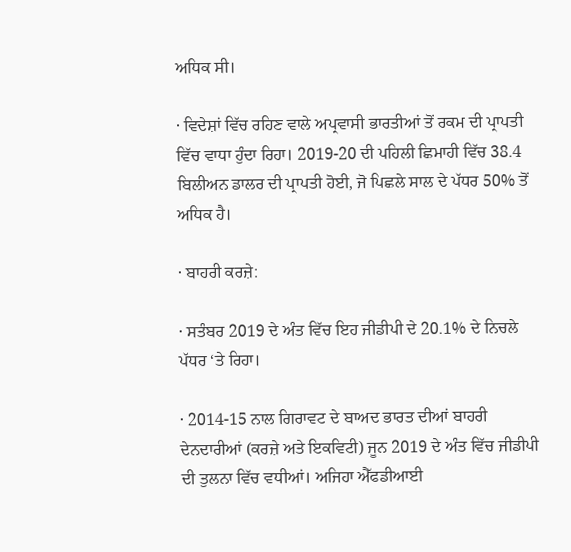ਅਧਿਕ ਸੀ।

· ਵਿਦੇਸ਼ਾਂ ਵਿੱਚ ਰਹਿਣ ਵਾਲੇ ਅਪ੍ਰਵਾਸੀ ਭਾਰਤੀਆਂ ਤੋਂ ਰਕਮ ਦੀ ਪ੍ਰਾਪਤੀ ਵਿੱਚ ਵਾਧਾ ਹੁੰਦਾ ਰਿਹਾ। 2019-20 ਦੀ ਪਹਿਲੀ ਛਿਮਾਹੀ ਵਿੱਚ 38.4 ਬਿਲੀਅਨ ਡਾਲਰ ਦੀ ਪ੍ਰਾਪਤੀ ਹੋਈ, ਜੋ ਪਿਛਲੇ ਸਾਲ ਦੇ ਪੱਧਰ 50% ਤੋਂ ਅਧਿਕ ਹੈ।

· ਬਾਹਰੀ ਕਰਜ਼ੇ:

· ਸਤੰਬਰ 2019 ਦੇ ਅੰਤ ਵਿੱਚ ਇਹ ਜੀਡੀਪੀ ਦੇ 20.1% ਦੇ ਨਿਚਲੇ ਪੱਧਰ ‘ਤੇ ਰਿਹਾ।

· 2014-15 ਨਾਲ ਗਿਰਾਵਟ ਦੇ ਬਾਅਦ ਭਾਰਤ ਦੀਆਂ ਬਾਹਰੀ ਦੇਨਦਾਰੀਆਂ (ਕਰਜ਼ੇ ਅਤੇ ਇਕਵਿਟੀ) ਜੂਨ 2019 ਦੇ ਅੰਤ ਵਿੱਚ ਜੀਡੀਪੀ ਦੀ ਤੁਲਨਾ ਵਿੱਚ ਵਧੀਆਂ। ਅਜਿਹਾ ਐੱਫਡੀਆਈ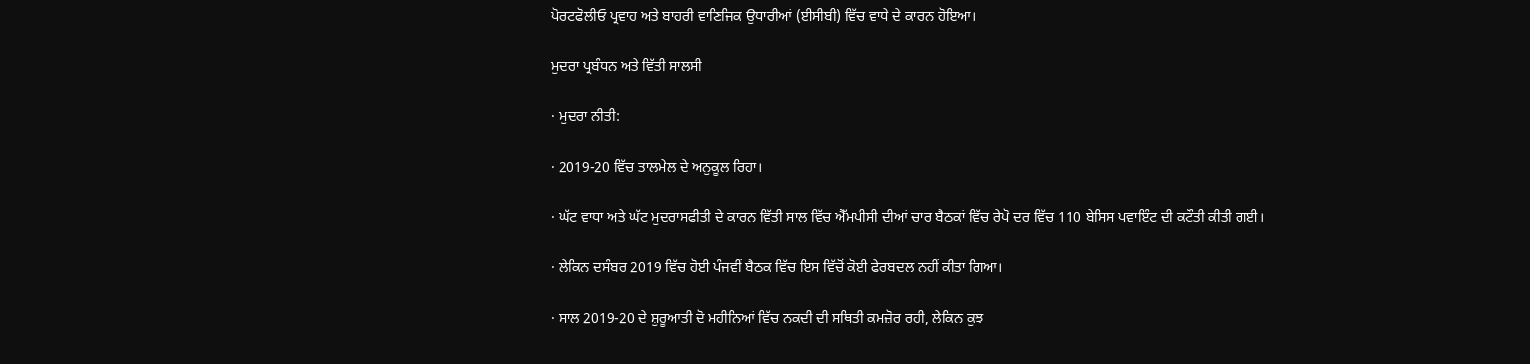ਪੋਰਟਫੋਲੀਓ ਪ੍ਰਵਾਹ ਅਤੇ ਬਾਹਰੀ ਵਾਣਿਜਿਕ ਉਧਾਰੀਆਂ (ਈਸੀਬੀ) ਵਿੱਚ ਵਾਧੇ ਦੇ ਕਾਰਨ ਹੋਇਆ।

ਮੁਦਰਾ ਪ੍ਰਬੰਧਨ ਅਤੇ ਵਿੱਤੀ ਸਾਲਸੀ

· ਮੁਦਰਾ ਨੀਤੀ:

· 2019-20 ਵਿੱਚ ਤਾਲਮੇਲ ਦੇ ਅਨੁਕੂਲ ਰਿਹਾ।

· ਘੱਟ ਵਾਧਾ ਅਤੇ ਘੱਟ ਮੁਦਰਾਸਫੀਤੀ ਦੇ ਕਾਰਨ ਵਿੱਤੀ ਸਾਲ ਵਿੱਚ ਐੱਮਪੀਸੀ ਦੀਆਂ ਚਾਰ ਬੈਠਕਾਂ ਵਿੱਚ ਰੇਪੋ ਦਰ ਵਿੱਚ 110 ਬੇਸਿਸ ਪਵਾਇੰਟ ਦੀ ਕਟੌਤੀ ਕੀਤੀ ਗਈ।

· ਲੇਕਿਨ ਦਸੰਬਰ 2019 ਵਿੱਚ ਹੋਈ ਪੰਜਵੀਂ ਬੈਠਕ ਵਿੱਚ ਇਸ ਵਿੱਚੋਂ ਕੋਈ ਫੇਰਬਦਲ ਨਹੀਂ ਕੀਤਾ ਗਿਆ।

· ਸਾਲ 2019-20 ਦੇ ਸ਼ੁਰੂਆਤੀ ਦੋ ਮਹੀਨਿਆਂ ਵਿੱਚ ਨਕਦੀ ਦੀ ਸਥਿਤੀ ਕਮਜ਼ੋਰ ਰਹੀ, ਲੇਕਿਨ ਕੁਝ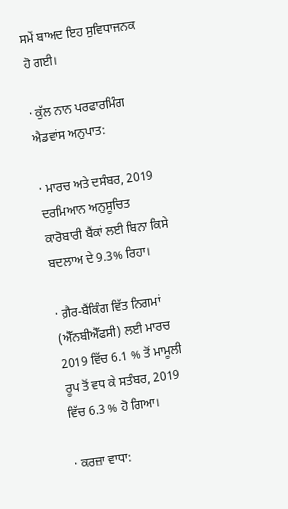ਸਮੇਂ ਬਾਅਦ ਇਹ ਸੁਵਿਧਾਜਨਕ ਹੋ ਗਈ।

· ਕੁੱਲ ਨਾਨ ਪਰਫਾਰਮਿੰਗ ਐਡਵਾਂਸ ਅਨੁਪਾਤ:

· ਮਾਰਚ ਅਤੇ ਦਸੰਬਰ, 2019 ਦਰਮਿਆਨ ਅਨੁਸੂਚਿਤ ਕਾਰੋਬਾਰੀ ਬੈਂਕਾਂ ਲਈ ਬਿਨਾ ਕਿਸੇ ਬਦਲਾਅ ਦੇ 9.3% ਰਿਹਾ।

· ਗ਼ੈਰ-ਬੈਂਕਿੰਗ ਵਿੱਤ ਨਿਗਮਾਂ (ਐੱਨਬੀਐੱਫਸੀ) ਲਈ ਮਾਰਚ 2019 ਵਿੱਚ 6.1 % ਤੋਂ ਮਾਮੂਲੀ ਰੂਪ ਤੋਂ ਵਧ ਕੇ ਸਤੰਬਰ, 2019 ਵਿੱਚ 6.3 % ਹੋ ਗਿਆ।

· ਕਰਜ਼ਾ ਵਾਧਾ: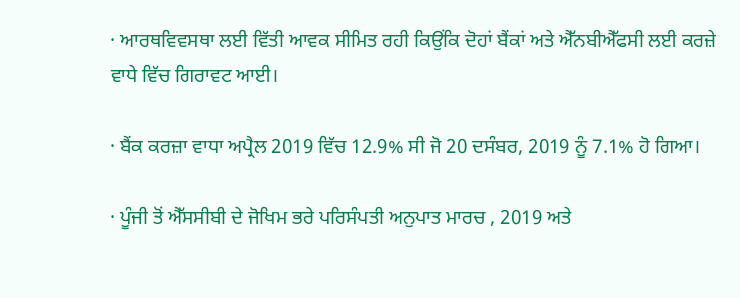· ਆਰਥਵਿਵਸਥਾ ਲਈ ਵਿੱਤੀ ਆਵਕ ਸੀਮਿਤ ਰਹੀ ਕਿਉਂਕਿ ਦੋਹਾਂ ਬੈਂਕਾਂ ਅਤੇ ਐੱਨਬੀਐੱਫਸੀ ਲਈ ਕਰਜ਼ੇ ਵਾਧੇ ਵਿੱਚ ਗਿਰਾਵਟ ਆਈ।

· ਬੈਂਕ ਕਰਜ਼ਾ ਵਾਧਾ ਅਪ੍ਰੈਲ 2019 ਵਿੱਚ 12.9% ਸੀ ਜੋ 20 ਦਸੰਬਰ, 2019 ਨੂੰ 7.1% ਹੋ ਗਿਆ।

· ਪੂੰਜੀ ਤੋਂ ਐੱਸਸੀਬੀ ਦੇ ਜੋਖਿਮ ਭਰੇ ਪਰਿਸੰਪਤੀ ਅਨੁਪਾਤ ਮਾਰਚ , 2019 ਅਤੇ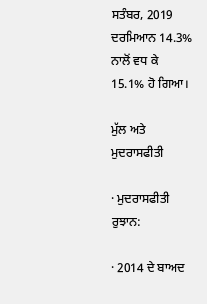ਸਤੰਬਰ, 2019 ਦਰਮਿਆਨ 14.3% ਨਾਲੋਂ ਵਧ ਕੇ 15.1% ਹੋ ਗਿਆ।

ਮੁੱਲ ਅਤੇ ਮੁਦਰਾਸਫੀਤੀ

· ਮੁਦਰਾਸਫੀਤੀ ਰੁਝਾਨ:

· 2014 ਦੇ ਬਾਅਦ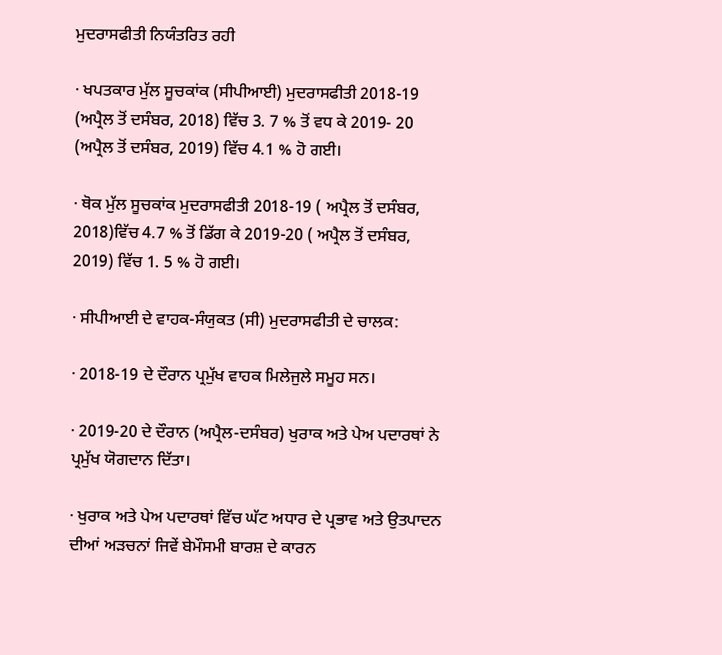ਮੁਦਰਾਸਫੀਤੀ ਨਿਯੰਤਰਿਤ ਰਹੀ

· ਖਪਤਕਾਰ ਮੁੱਲ ਸੂਚਕਾਂਕ (ਸੀਪੀਆਈ) ਮੁਦਰਾਸਫੀਤੀ 2018-19 (ਅਪ੍ਰੈਲ ਤੋਂ ਦਸੰਬਰ, 2018) ਵਿੱਚ 3. 7 % ਤੋਂ ਵਧ ਕੇ 2019- 20 (ਅਪ੍ਰੈਲ ਤੋਂ ਦਸੰਬਰ, 2019) ਵਿੱਚ 4.1 % ਹੋ ਗਈ।

· ਥੋਕ ਮੁੱਲ ਸੂਚਕਾਂਕ ਮੁਦਰਾਸਫੀਤੀ 2018-19 ( ਅਪ੍ਰੈਲ ਤੋਂ ਦਸੰਬਰ, 2018)ਵਿੱਚ 4.7 % ਤੋਂ ਡਿੱਗ ਕੇ 2019-20 ( ਅਪ੍ਰੈਲ ਤੋਂ ਦਸੰਬਰ, 2019) ਵਿੱਚ 1. 5 % ਹੋ ਗਈ।

· ਸੀਪੀਆਈ ਦੇ ਵਾਹਕ-ਸੰਯੁਕਤ (ਸੀ) ਮੁਦਰਾਸਫੀਤੀ ਦੇ ਚਾਲਕ:

· 2018-19 ਦੇ ਦੌਰਾਨ ਪ੍ਰਮੁੱਖ ਵਾਹਕ ਮਿਲੇਜੁਲੇ ਸਮੂਹ ਸਨ।

· 2019-20 ਦੇ ਦੌਰਾਨ (ਅਪ੍ਰੈਲ-ਦਸੰਬਰ) ਖੁਰਾਕ ਅਤੇ ਪੇਅ ਪਦਾਰਥਾਂ ਨੇ ਪ੍ਰਮੁੱਖ ਯੋਗਦਾਨ ਦਿੱਤਾ।

· ਖੁਰਾਕ ਅਤੇ ਪੇਅ ਪਦਾਰਥਾਂ ਵਿੱਚ ਘੱਟ ਅਧਾਰ ਦੇ ਪ੍ਰਭਾਵ ਅਤੇ ਉਤਪਾਦਨ ਦੀਆਂ ਅੜਚਨਾਂ ਜਿਵੇਂ ਬੇਮੌਸਮੀ ਬਾਰਸ਼ ਦੇ ਕਾਰਨ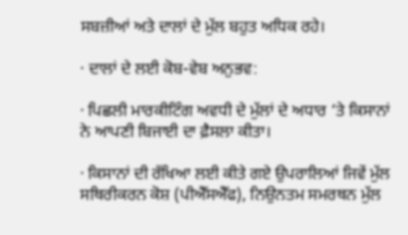ਸਬਜ਼ੀਆਂ ਅਤੇ ਦਾਲਾਂ ਦੇ ਮੁੱਲ ਬਹੁਤ ਅਧਿਕ ਰਹੇ।

· ਦਾਲਾਂ ਦੇ ਲਈ ਕੋਬ-ਵੇਬ ਅਨੁਭਵ:

· ਪਿਛਲੀ ਮਾਰਕੀਟਿੰਗ ਅਵਧੀ ਦੇ ਮੁੱਲਾਂ ਦੇ ਅਧਾਰ ‘ਤੇ ਕਿਸਾਨਾਂ ਨੇ ਆਪਣੀ ਬਿਜਾਈ ਦਾ ਫ਼ੈਸਲਾ ਕੀਤਾ।

· ਕਿਸਾਨਾਂ ਦੀ ਰੱਖਿਆ ਲਈ ਕੀਤੇ ਗਏ ਉਪਰਾਲਿਆਂ ਜਿਵੇਂ ਮੁੱਲ ਸਥਿਰੀਕਰਨ ਕੋਸ਼ (ਪੀਐੱਸਐੱਫ), ਨਿਉਨਤਮ ਸਮਰਥਨ ਮੁੱਲ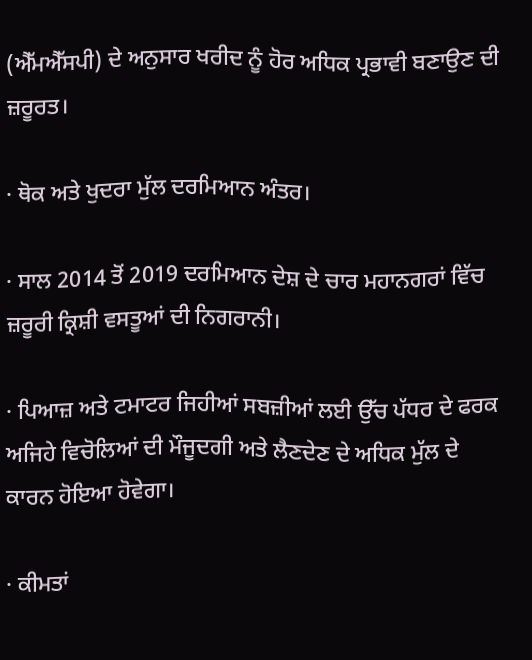(ਐੱਮਐੱਸਪੀ) ਦੇ ਅਨੁਸਾਰ ਖਰੀਦ ਨੂੰ ਹੋਰ ਅਧਿਕ ਪ੍ਰਭਾਵੀ ਬਣਾਉਣ ਦੀ ਜ਼ਰੂਰਤ।

· ਥੋਕ ਅਤੇ ਖੁਦਰਾ ਮੁੱਲ ਦਰਮਿਆਨ ਅੰਤਰ।

· ਸਾਲ 2014 ਤੋਂ 2019 ਦਰਮਿਆਨ ਦੇਸ਼ ਦੇ ਚਾਰ ਮਹਾਨਗਰਾਂ ਵਿੱਚ ਜ਼ਰੂਰੀ ਕ੍ਰਿਸ਼ੀ ਵਸਤੂਆਂ ਦੀ ਨਿਗਰਾਨੀ।

· ਪਿਆਜ਼ ਅਤੇ ਟਮਾਟਰ ਜਿਹੀਆਂ ਸਬਜ਼ੀਆਂ ਲਈ ਉੱਚ ਪੱਧਰ ਦੇ ਫਰਕ ਅਜਿਹੇ ਵਿਚੋਲਿਆਂ ਦੀ ਮੌਜੂਦਗੀ ਅਤੇ ਲੈਣਦੇਣ ਦੇ ਅਧਿਕ ਮੁੱਲ ਦੇ ਕਾਰਨ ਹੋਇਆ ਹੋਵੇਗਾ।

· ਕੀਮਤਾਂ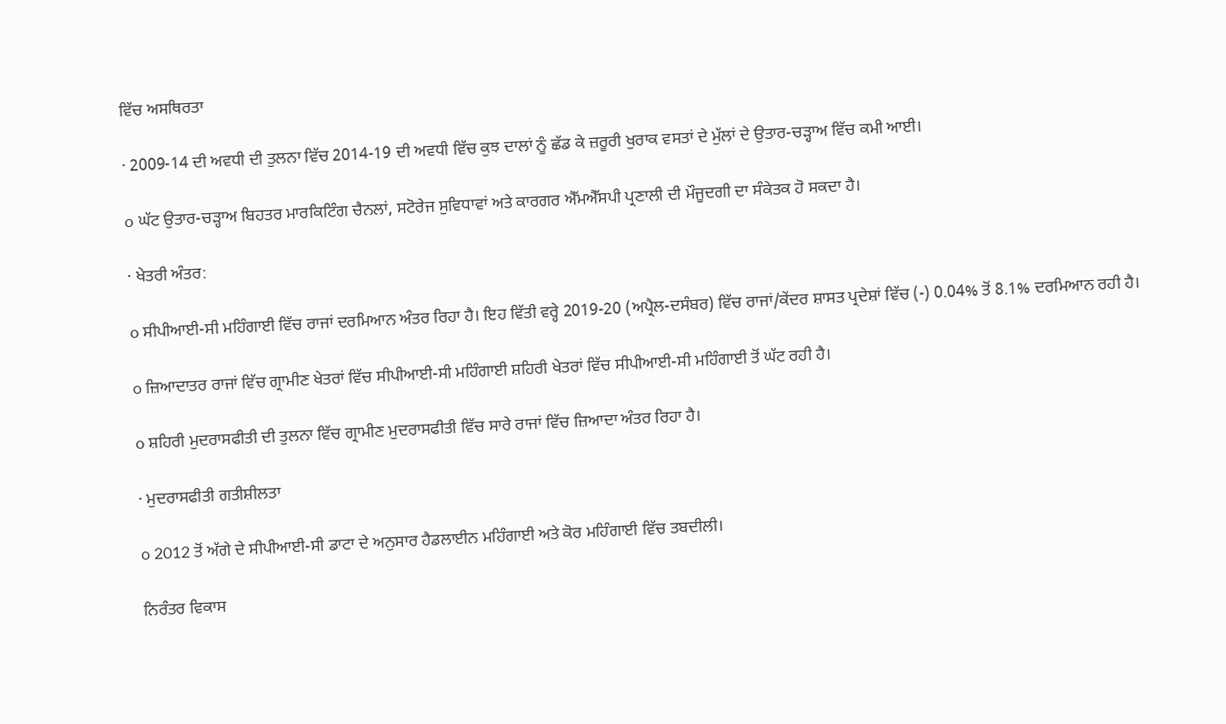ਵਿੱਚ ਅਸਥਿਰਤਾ

· 2009-14 ਦੀ ਅਵਧੀ ਦੀ ਤੁਲਨਾ ਵਿੱਚ 2014-19 ਦੀ ਅਵਧੀ ਵਿੱਚ ਕੁਝ ਦਾਲਾਂ ਨੂੰ ਛੱਡ ਕੇ ਜ਼ਰੂਰੀ ਖੁਰਾਕ ਵਸਤਾਂ ਦੇ ਮੁੱਲਾਂ ਦੇ ਉਤਾਰ-ਚੜ੍ਹਾਅ ਵਿੱਚ ਕਮੀ ਆਈ।

o ਘੱਟ ਉਤਾਰ-ਚੜ੍ਹਾਅ ਬਿਹਤਰ ਮਾਰਕਿਟਿੰਗ ਚੈਨਲਾਂ, ਸਟੋਰੇਜ ਸੁਵਿਧਾਵਾਂ ਅਤੇ ਕਾਰਗਰ ਐੱਮਐੱਸਪੀ ਪ੍ਰਣਾਲੀ ਦੀ ਮੌਜੂਦਗੀ ਦਾ ਸੰਕੇਤਕ ਹੋ ਸਕਦਾ ਹੈ।

· ਖੇਤਰੀ ਅੰਤਰ:

o ਸੀਪੀਆਈ-ਸੀ ਮਹਿੰਗਾਈ ਵਿੱਚ ਰਾਜਾਂ ਦਰਮਿਆਨ ਅੰਤਰ ਰਿਹਾ ਹੈ। ਇਹ ਵਿੱਤੀ ਵਰ੍ਹੇ 2019-20 (ਅਪ੍ਰੈਲ-ਦਸੰਬਰ) ਵਿੱਚ ਰਾਜਾਂ/ਕੇਂਦਰ ਸ਼ਾਸਤ ਪ੍ਰਦੇਸ਼ਾਂ ਵਿੱਚ (-) 0.04% ਤੋਂ 8.1% ਦਰਮਿਆਨ ਰਹੀ ਹੈ।

o ਜ਼ਿਆਦਾਤਰ ਰਾਜਾਂ ਵਿੱਚ ਗ੍ਰਾਮੀਣ ਖੇਤਰਾਂ ਵਿੱਚ ਸੀਪੀਆਈ-ਸੀ ਮਹਿੰਗਾਈ ਸ਼ਹਿਰੀ ਖੇਤਰਾਂ ਵਿੱਚ ਸੀਪੀਆਈ-ਸੀ ਮਹਿੰਗਾਈ ਤੋਂ ਘੱਟ ਰਹੀ ਹੈ।

o ਸ਼ਹਿਰੀ ਮੁਦਰਾਸਫੀਤੀ ਦੀ ਤੁਲਨਾ ਵਿੱਚ ਗ੍ਰਾਮੀਣ ਮੁਦਰਾਸਫੀਤੀ ਵਿੱਚ ਸਾਰੇ ਰਾਜਾਂ ਵਿੱਚ ਜ਼ਿਆਦਾ ਅੰਤਰ ਰਿਹਾ ਹੈ।

· ਮੁਦਰਾਸਫੀਤੀ ਗਤੀਸ਼ੀਲਤਾ

o 2012 ਤੋਂ ਅੱਗੇ ਦੇ ਸੀਪੀਆਈ-ਸੀ ਡਾਟਾ ਦੇ ਅਨੁਸਾਰ ਹੈਡਲਾਈਨ ਮਹਿੰਗਾਈ ਅਤੇ ਕੋਰ ਮਹਿੰਗਾਈ ਵਿੱਚ ਤਬਦੀਲੀ।

ਨਿਰੰਤਰ ਵਿਕਾਸ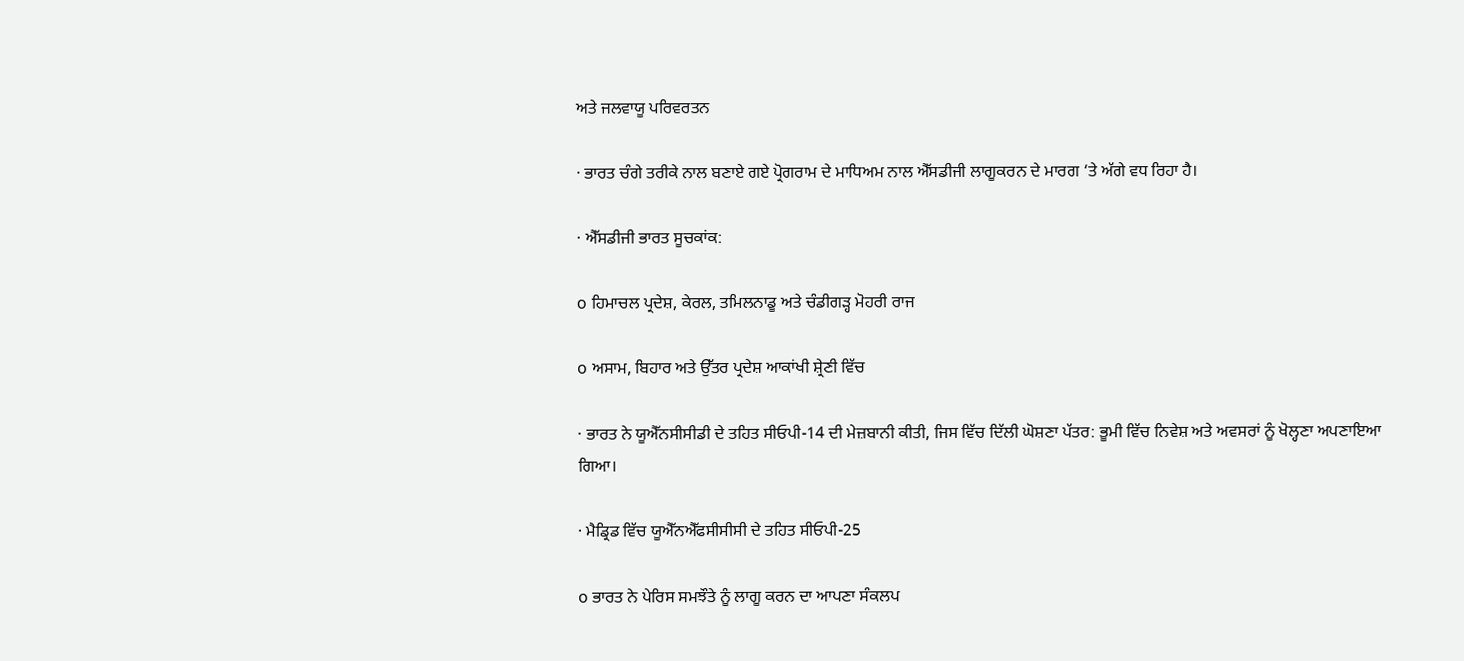ਅਤੇ ਜਲਵਾਯੂ ਪਰਿਵਰਤਨ

· ਭਾਰਤ ਚੰਗੇ ਤਰੀਕੇ ਨਾਲ ਬਣਾਏ ਗਏ ਪ੍ਰੋਗਰਾਮ ਦੇ ਮਾਧਿਅਮ ਨਾਲ ਐੱਸਡੀਜੀ ਲਾਗੂਕਰਨ ਦੇ ਮਾਰਗ ‘ਤੇ ਅੱਗੇ ਵਧ ਰਿਹਾ ਹੈ।

· ਐੱਸਡੀਜੀ ਭਾਰਤ ਸੂਚਕਾਂਕ:

o ਹਿਮਾਚਲ ਪ੍ਰਦੇਸ਼, ਕੇਰਲ, ਤਮਿਲਨਾਡੂ ਅਤੇ ਚੰਡੀਗੜ੍ਹ ਮੋਹਰੀ ਰਾਜ

o ਅਸਾਮ, ਬਿਹਾਰ ਅਤੇ ਉੱਤਰ ਪ੍ਰਦੇਸ਼ ਆਕਾਂਖੀ ਸ਼੍ਰੇਣੀ ਵਿੱਚ

· ਭਾਰਤ ਨੇ ਯੂਐੱਨਸੀਸੀਡੀ ਦੇ ਤਹਿਤ ਸੀਓਪੀ-14 ਦੀ ਮੇਜ਼ਬਾਨੀ ਕੀਤੀ, ਜਿਸ ਵਿੱਚ ਦਿੱਲੀ ਘੋਸ਼ਣਾ ਪੱਤਰ: ਭੂਮੀ ਵਿੱਚ ਨਿਵੇਸ਼ ਅਤੇ ਅਵਸਰਾਂ ਨੂੰ ਖੋਲ੍ਹਣਾ ਅਪਣਾਇਆ ਗਿਆ।

· ਮੈਡ੍ਰਿਡ ਵਿੱਚ ਯੂਐੱਨਐੱਫਸੀਸੀਸੀ ਦੇ ਤਹਿਤ ਸੀਓਪੀ-25

o ਭਾਰਤ ਨੇ ਪੇਰਿਸ ਸਮਝੌਤੇ ਨੂੰ ਲਾਗੂ ਕਰਨ ਦਾ ਆਪਣਾ ਸੰਕਲਪ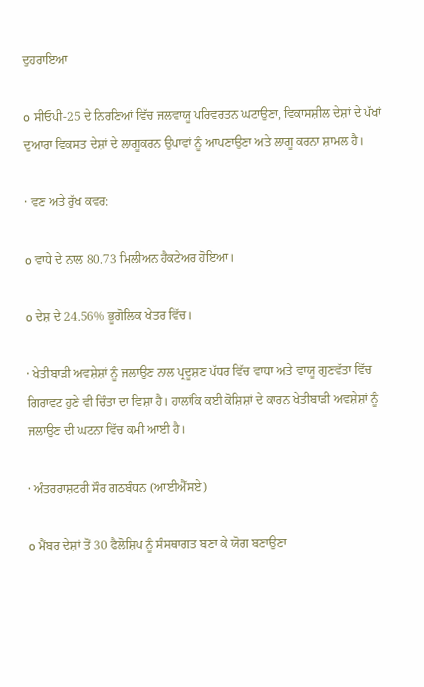ਦੁਹਰਾਇਆ

o ਸੀਓਪੀ-25 ਦੇ ਨਿਰਣਿਆਂ ਵਿੱਚ ਜਲਵਾਯੂ ਪਰਿਵਰਤਨ ਘਟਾਉਣਾ, ਵਿਕਾਸਸ਼ੀਲ ਦੇਸ਼ਾਂ ਦੇ ਪੱਖਾਂ ਦੁਆਰਾ ਵਿਕਸਤ ਦੇਸ਼ਾਂ ਦੇ ਲਾਗੂਕਰਨ ਉਪਾਵਾਂ ਨੂੰ ਆਪਣਾਉਣਾ ਅਤੇ ਲਾਗੂ ਕਰਨਾ ਸ਼ਾਮਲ ਹੈ।

· ਵਣ ਅਤੇ ਰੁੱਖ ਕਵਰ:

o ਵਾਧੇ ਦੇ ਨਾਲ 80.73 ਮਿਲੀਅਨ ਹੈਕਟੇਅਰ ਹੋਇਆ।

o ਦੇਸ਼ ਦੇ 24.56% ਭੂਗੋਲਿਕ ਖੇਤਰ ਵਿੱਚ।

· ਖੇਤੀਬਾੜੀ ਅਵਸ਼ੇਸ਼ਾਂ ਨੂੰ ਜਲਾਉਣ ਨਾਲ ਪ੍ਰਦੂਸ਼ਣ ਪੱਧਰ ਵਿੱਚ ਵਾਧਾ ਅਤੇ ਵਾਯੂ ਗੁਣਵੱਤਾ ਵਿੱਚ ਗਿਰਾਵਟ ਹੁਣੇ ਵੀ ਚਿੰਤਾ ਦਾ ਵਿਸ਼ਾ ਹੈ। ਹਾਲਾਂਕਿ ਕਈ ਕੋਸ਼ਿਸ਼ਾਂ ਦੇ ਕਾਰਨ ਖੇਤੀਬਾੜੀ ਅਵਸ਼ੇਸ਼ਾਂ ਨੂੰ ਜਲਾਉਣ ਦੀ ਘਟਨਾ ਵਿੱਚ ਕਮੀ ਆਈ ਹੈ।

· ਅੰਤਰਰਾਸ਼ਟਰੀ ਸੌਰ ਗਠਬੰਧਨ (ਆਈਐੱਸਏ)

o ਮੈਂਬਰ ਦੇਸ਼ਾਂ ਤੋਂ 30 ਫੈਲੋਸ਼ਿਪ ਨੂੰ ਸੰਸਥਾਗਤ ਬਣਾ ਕੇ ਯੋਗ ਬਣਾਉਣਾ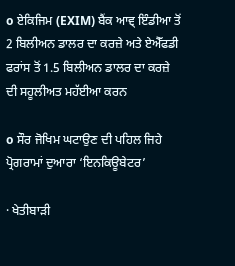o ਏਕਿਜਿਮ (EXIM) ਬੈਂਕ ਆਵ੍ ਇੰਡੀਆ ਤੋਂ 2 ਬਿਲੀਅਨ ਡਾਲਰ ਦਾ ਕਰਜ਼ੇ ਅਤੇ ਏਐੱਫਡੀ ਫਰਾਂਸ ਤੋਂ 1.5 ਬਿਲੀਅਨ ਡਾਲਰ ਦਾ ਕਰਜ਼ੇ ਦੀ ਸਹੂਲੀਅਤ ਮਹੱਈਆ ਕਰਨ

o ਸੌਰ ਜੋਖਿਮ ਘਟਾਉਣ ਦੀ ਪਹਿਲ ਜਿਹੇ ਪ੍ਰੋਗਰਾਮਾਂ ਦੁਆਰਾ ‘ਇਨਕਿਊਬੇਟਰ’

· ਖੇਤੀਬਾੜੀ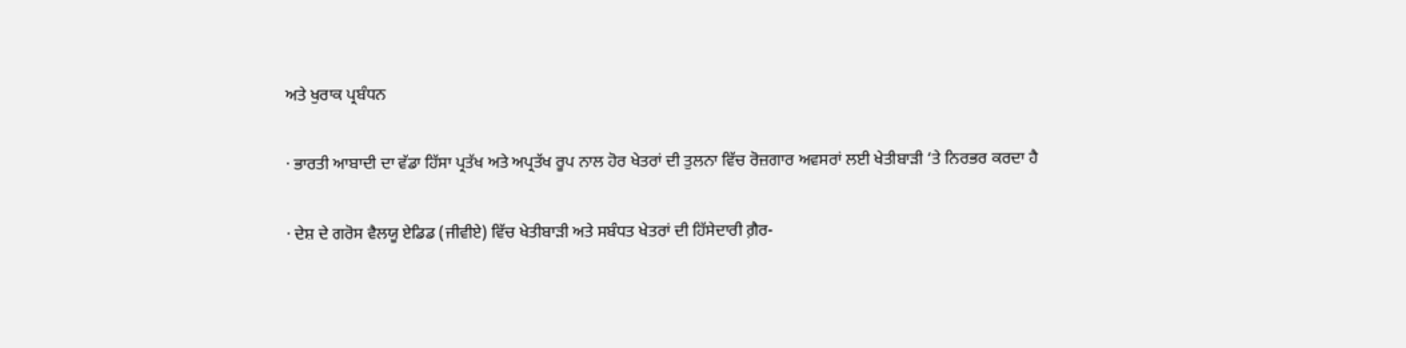ਅਤੇ ਖੁਰਾਕ ਪ੍ਰਬੰਧਨ

· ਭਾਰਤੀ ਆਬਾਦੀ ਦਾ ਵੱਡਾ ਹਿੱਸਾ ਪ੍ਰਤੱਖ ਅਤੇ ਅਪ੍ਰਤੱਖ ਰੂਪ ਨਾਲ ਹੋਰ ਖੇਤਰਾਂ ਦੀ ਤੁਲਨਾ ਵਿੱਚ ਰੋਜ਼ਗਾਰ ਅਵਸਰਾਂ ਲਈ ਖੇਤੀਬਾੜੀ ‘ਤੇ ਨਿਰਭਰ ਕਰਦਾ ਹੈ

· ਦੇਸ਼ ਦੇ ਗਰੋਸ ਵੈਲਯੂ ਏਡਿਡ (ਜੀਵੀਏ) ਵਿੱਚ ਖੇਤੀਬਾੜੀ ਅਤੇ ਸਬੰਧਤ ਖੇਤਰਾਂ ਦੀ ਹਿੱਸੇਦਾਰੀ ਗ਼ੈਰ-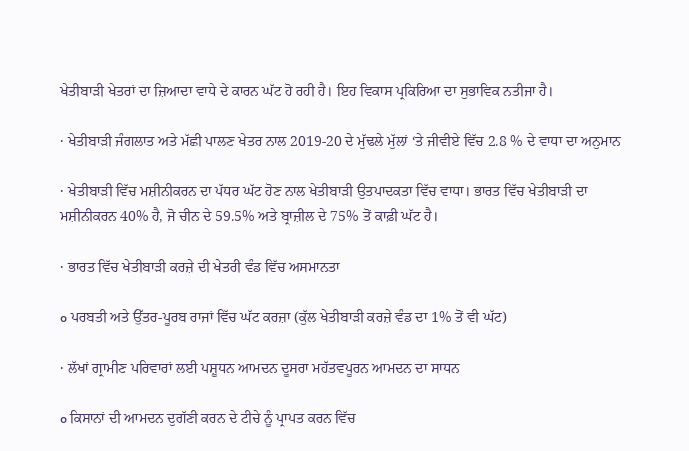ਖੇਤੀਬਾੜੀ ਖੇਤਰਾਂ ਦਾ ਜ਼ਿਆਦਾ ਵਾਧੇ ਦੇ ਕਾਰਨ ਘੱਟ ਹੋ ਰਹੀ ਹੈ। ਇਹ ਵਿਕਾਸ ਪ੍ਰਕਿਰਿਆ ਦਾ ਸੁਭਾਵਿਕ ਨਤੀਜਾ ਹੈ।

· ਖੇਤੀਬਾੜੀ ਜੰਗਲਾਤ ਅਤੇ ਮੱਛੀ ਪਾਲਣ ਖੇਤਰ ਨਾਲ 2019-20 ਦੇ ਮੁੱਢਲੇ ਮੁੱਲਾਂ ‘ਤੇ ਜੀਵੀਏ ਵਿੱਚ 2.8 % ਦੇ ਵਾਧਾ ਦਾ ਅਨੁਮਾਨ

· ਖੇਤੀਬਾੜੀ ਵਿੱਚ ਮਸ਼ੀਨੀਕਰਨ ਦਾ ਪੱਧਰ ਘੱਟ ਹੋਣ ਨਾਲ ਖੇਤੀਬਾੜੀ ਉਤਪਾਦਕਤਾ ਵਿੱਚ ਵਾਧਾ। ਭਾਰਤ ਵਿੱਚ ਖੇਤੀਬਾੜੀ ਦਾ ਮਸ਼ੀਨੀਕਰਨ 40% ਹੈ, ਜੋ ਚੀਨ ਦੇ 59.5% ਅਤੇ ਬ੍ਰਾਜ਼ੀਲ ਦੇ 75% ਤੋਂ ਕਾਫ਼ੀ ਘੱਟ ਹੈ।

· ਭਾਰਤ ਵਿੱਚ ਖੇਤੀਬਾੜੀ ਕਰਜ਼ੇ ਦੀ ਖੇਤਰੀ ਵੰਡ ਵਿੱਚ ਅਸਮਾਨਤਾ

o ਪਰਬਤੀ ਅਤੇ ਉੱਤਰ-ਪੂਰਬ ਰਾਜਾਂ ਵਿੱਚ ਘੱਟ ਕਰਜ਼ਾ (ਕੁੱਲ ਖੇਤੀਬਾੜੀ ਕਰਜ਼ੇ ਵੰਡ ਦਾ 1% ਤੋਂ ਵੀ ਘੱਟ)

· ਲੱਖਾਂ ਗ੍ਰਾਮੀਣ ਪਰਿਵਾਰਾਂ ਲਈ ਪਸ਼ੂਧਨ ਆਮਦਨ ਦੂਸਰਾ ਮਹੱਤਵਪੂਰਨ ਆਮਦਨ ਦਾ ਸਾਧਨ

o ਕਿਸਾਨਾਂ ਦੀ ਆਮਦਨ ਦੁਗੱਣੀ ਕਰਨ ਦੇ ਟੀਚੇ ਨੂੰ ਪ੍ਰਾਪਤ ਕਰਨ ਵਿੱਚ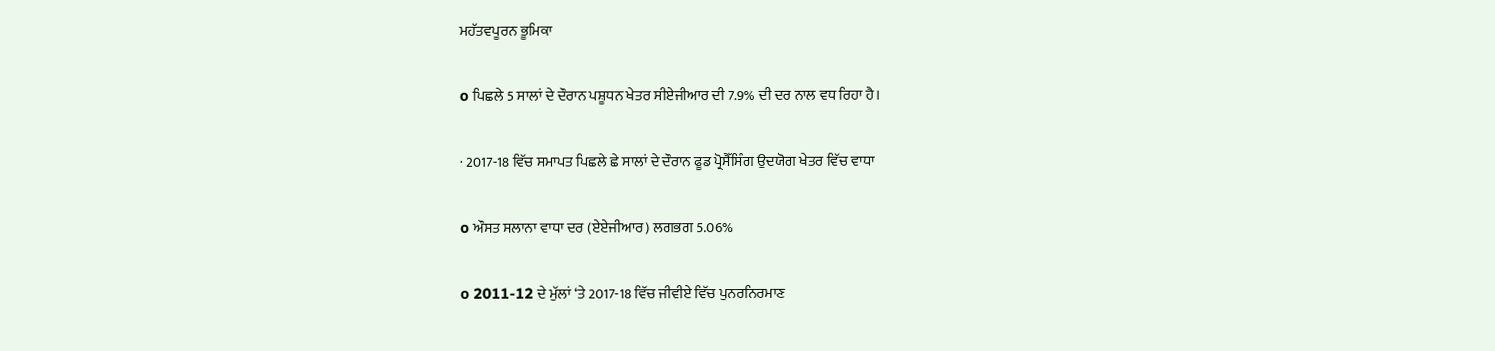ਮਹੱਤਵਪੂਰਨ ਭੂਮਿਕਾ

o ਪਿਛਲੇ 5 ਸਾਲਾਂ ਦੇ ਦੌਰਾਨ ਪਸ਼ੂਧਨ ਖੇਤਰ ਸੀਏਜੀਆਰ ਦੀ 7.9% ਦੀ ਦਰ ਨਾਲ ਵਧ ਰਿਹਾ ਹੈ।

· 2017-18 ਵਿੱਚ ਸਮਾਪਤ ਪਿਛਲੇ ਛੇ ਸਾਲਾਂ ਦੇ ਦੌਰਾਨ ਫੂਡ ਪ੍ਰੋਸੈੱਸਿੰਗ ਉਦਯੋਗ ਖੇਤਰ ਵਿੱਚ ਵਾਧਾ

o ਔਸਤ ਸਲਾਨਾ ਵਾਧਾ ਦਰ (ਏਏਜੀਆਰ) ਲਗਭਗ 5.06%

o 2011-12 ਦੇ ਮੁੱਲਾਂ ‘ਤੇ 2017-18 ਵਿੱਚ ਜੀਵੀਏ ਵਿੱਚ ਪੁਨਰਨਿਰਮਾਣ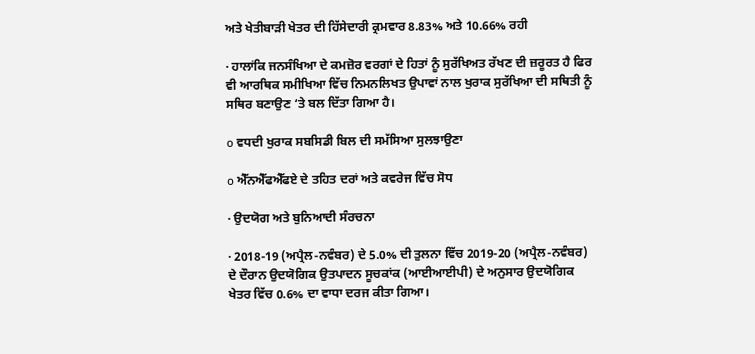ਅਤੇ ਖੇਤੀਬਾੜੀ ਖੇਤਰ ਦੀ ਹਿੱਸੇਦਾਰੀ ਕ੍ਰਮਵਾਰ 8.83% ਅਤੇ 10.66% ਰਹੀ

· ਹਾਲਾਂਕਿ ਜਨਸੰਖਿਆ ਦੇ ਕਮਜ਼ੋਰ ਵਰਗਾਂ ਦੇ ਹਿਤਾਂ ਨੂੰ ਸੁਰੱਖਿਅਤ ਰੱਖਣ ਦੀ ਜ਼ਰੂਰਤ ਹੈ ਫਿਰ ਵੀ ਆਰਥਿਕ ਸਮੀਖਿਆ ਵਿੱਚ ਨਿਮਨਲਿਖਤ ਉਪਾਵਾਂ ਨਾਲ ਖੁਰਾਕ ਸੁਰੱਖਿਆ ਦੀ ਸਥਿਤੀ ਨੂੰ ਸਥਿਰ ਬਣਾਉਣ ‘ਤੇ ਬਲ ਦਿੱਤਾ ਗਿਆ ਹੈ।

o ਵਧਦੀ ਖੁਰਾਕ ਸਬਸਿਡੀ ਬਿਲ ਦੀ ਸਮੱਸਿਆ ਸੁਲਝਾਉਣਾ

o ਐੱਨਐੱਫਐੱਫਏ ਦੇ ਤਹਿਤ ਦਰਾਂ ਅਤੇ ਕਵਰੇਜ ਵਿੱਚ ਸੋਧ

· ਉਦਯੋਗ ਅਤੇ ਬੁਨਿਆਦੀ ਸੰਰਚਨਾ

· 2018-19 (ਅਪ੍ਰੈਲ-ਨਵੰਬਰ) ਦੇ 5.0% ਦੀ ਤੁਲਨਾ ਵਿੱਚ 2019-20 (ਅਪ੍ਰੈਲ-ਨਵੰਬਰ) ਦੇ ਦੌਰਾਨ ਉਦਯੋਗਿਕ ਉਤਪਾਦਨ ਸੂਚਕਾਂਕ (ਆਈਆਈਪੀ) ਦੇ ਅਨੁਸਾਰ ਉਦਯੋਗਿਕ ਖੇਤਰ ਵਿੱਚ 0.6% ਦਾ ਵਾਧਾ ਦਰਜ ਕੀਤਾ ਗਿਆ।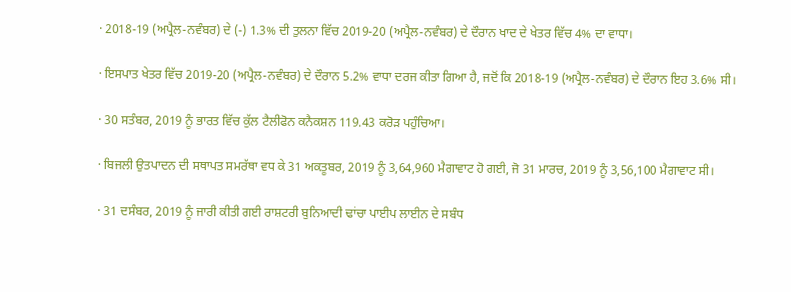· 2018-19 (ਅਪ੍ਰੈਲ-ਨਵੰਬਰ) ਦੇ (-) 1.3% ਦੀ ਤੁਲਨਾ ਵਿੱਚ 2019-20 (ਅਪ੍ਰੈਲ-ਨਵੰਬਰ) ਦੇ ਦੌਰਾਨ ਖਾਦ ਦੇ ਖੇਤਰ ਵਿੱਚ 4% ਦਾ ਵਾਧਾ।

· ਇਸਪਾਤ ਖੇਤਰ ਵਿੱਚ 2019-20 (ਅਪ੍ਰੈਲ-ਨਵੰਬਰ) ਦੇ ਦੌਰਾਨ 5.2% ਵਾਧਾ ਦਰਜ ਕੀਤਾ ਗਿਆ ਹੈ, ਜਦੋਂ ਕਿ 2018-19 (ਅਪ੍ਰੈਲ-ਨਵੰਬਰ) ਦੇ ਦੌਰਾਨ ਇਹ 3.6% ਸੀ।

· 30 ਸਤੰਬਰ, 2019 ਨੂੰ ਭਾਰਤ ਵਿੱਚ ਕੁੱਲ ਟੈਲੀਫੋਨ ਕਨੈਕਸ਼ਨ 119.43 ਕਰੋੜ ਪਹੁੰਚਿਆ।

· ਬਿਜਲੀ ਉਤਪਾਦਨ ਦੀ ਸਥਾਪਤ ਸਮਰੱਥਾ ਵਧ ਕੇ 31 ਅਕਤੂਬਰ, 2019 ਨੂੰ 3,64,960 ਮੈਗਾਵਾਟ ਹੋ ਗਈ, ਜੋ 31 ਮਾਰਚ, 2019 ਨੂੰ 3,56,100 ਮੈਗਾਵਾਟ ਸੀ।

· 31 ਦਸੰਬਰ, 2019 ਨੂੰ ਜਾਰੀ ਕੀਤੀ ਗਈ ਰਾਸ਼ਟਰੀ ਬੁਨਿਆਦੀ ਢਾਂਚਾ ਪਾਈਪ ਲਾਈਨ ਦੇ ਸਬੰਧ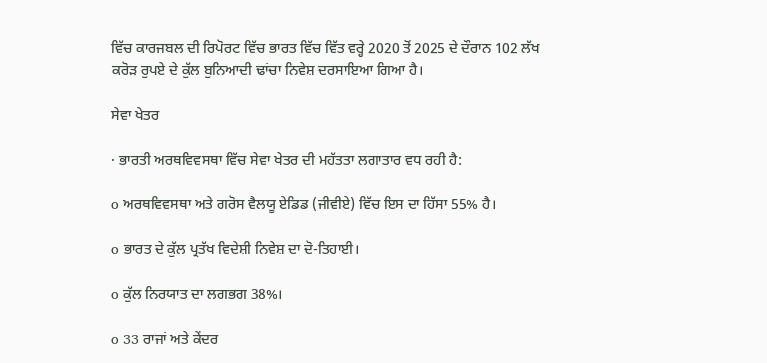ਵਿੱਚ ਕਾਰਜਬਲ ਦੀ ਰਿਪੋਰਟ ਵਿੱਚ ਭਾਰਤ ਵਿੱਚ ਵਿੱਤ ਵਰ੍ਹੇ 2020 ਤੋਂ 2025 ਦੇ ਦੌਰਾਨ 102 ਲੱਖ ਕਰੋੜ ਰੁਪਏ ਦੇ ਕੁੱਲ ਬੁਨਿਆਦੀ ਢਾਂਚਾ ਨਿਵੇਸ਼ ਦਰਸਾਇਆ ਗਿਆ ਹੈ।

ਸੇਵਾ ਖੇਤਰ

· ਭਾਰਤੀ ਅਰਥਵਿਵਸਥਾ ਵਿੱਚ ਸੇਵਾ ਖੇਤਰ ਦੀ ਮਹੱਤਤਾ ਲਗਾਤਾਰ ਵਧ ਰਹੀ ਹੈ:

o ਅਰਥਵਿਵਸਥਾ ਅਤੇ ਗਰੋਸ ਵੈਲਯੂ ਏਡਿਡ (ਜੀਵੀਏ) ਵਿੱਚ ਇਸ ਦਾ ਹਿੱਸਾ 55% ਹੈ।

o ਭਾਰਤ ਦੇ ਕੁੱਲ ਪ੍ਰਤੱਖ ਵਿਦੇਸ਼ੀ ਨਿਵੇਸ਼ ਦਾ ਦੋ-ਤਿਹਾਈ।

o ਕੁੱਲ ਨਿਰਯਾਤ ਦਾ ਲਗਭਗ 38%।

o 33 ਰਾਜਾਂ ਅਤੇ ਕੇਂਦਰ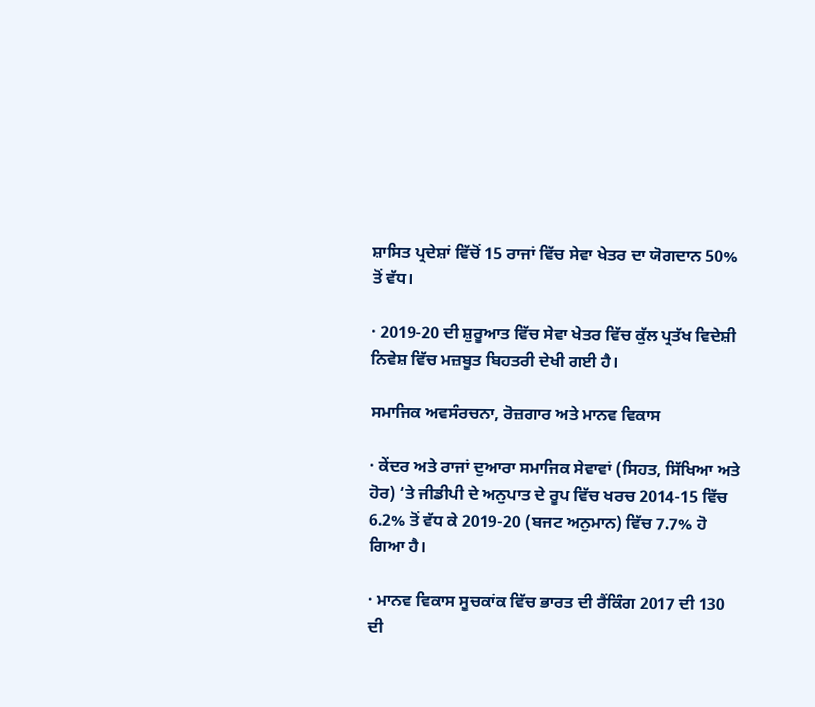ਸ਼ਾਸਿਤ ਪ੍ਰਦੇਸ਼ਾਂ ਵਿੱਚੋਂ 15 ਰਾਜਾਂ ਵਿੱਚ ਸੇਵਾ ਖੇਤਰ ਦਾ ਯੋਗਦਾਨ 50% ਤੋਂ ਵੱਧ।

· 2019-20 ਦੀ ਸ਼ੁਰੂਆਤ ਵਿੱਚ ਸੇਵਾ ਖੇਤਰ ਵਿੱਚ ਕੁੱਲ ਪ੍ਰਤੱਖ ਵਿਦੇਸ਼ੀ ਨਿਵੇਸ਼ ਵਿੱਚ ਮਜ਼ਬੂਤ ਬਿਹਤਰੀ ਦੇਖੀ ਗਈ ਹੈ।

ਸਮਾਜਿਕ ਅਵਸੰਰਚਨਾ, ਰੋਜ਼ਗਾਰ ਅਤੇ ਮਾਨਵ ਵਿਕਾਸ

· ਕੇਂਦਰ ਅਤੇ ਰਾਜਾਂ ਦੁਆਰਾ ਸਮਾਜਿਕ ਸੇਵਾਵਾਂ (ਸਿਹਤ, ਸਿੱਖਿਆ ਅਤੇ ਹੋਰ) ‘ਤੇ ਜੀਡੀਪੀ ਦੇ ਅਨੁਪਾਤ ਦੇ ਰੂਪ ਵਿੱਚ ਖਰਚ 2014-15 ਵਿੱਚ 6.2% ਤੋਂ ਵੱਧ ਕੇ 2019-20 (ਬਜਟ ਅਨੁਮਾਨ) ਵਿੱਚ 7.7% ਹੋ ਗਿਆ ਹੈ।

· ਮਾਨਵ ਵਿਕਾਸ ਸੂਚਕਾਂਕ ਵਿੱਚ ਭਾਰਤ ਦੀ ਰੈਂਕਿੰਗ 2017 ਦੀ 130 ਦੀ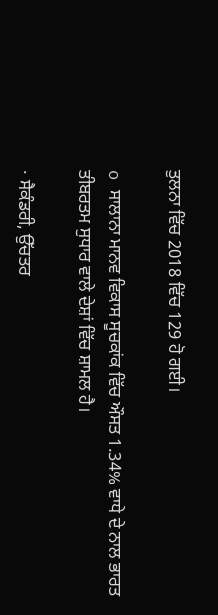ਤੁਲਨਾ ਵਿੱਚ 2018 ਵਿੱਚ 129 ਹੋ ਗਈ।

o ਸਾਲਾਨਾ ਮਾਨਵ ਵਿਕਾਸ ਸੂਚਕਾਂਕ ਵਿੱਚ ਔਸਤ 1.34% ਵਾਧੇ ਦੇ ਨਾਲ ਭਾਰਤ ਤੀਬਰਤਮ ਸੁਧਾਰ ਵਾਲੇ ਦੇਸ਼ਾਂ ਵਿੱਚ ਸ਼ਾਮਲ ਹੈ।

· ਸੈਕੰਡਰੀ, ਉੱਚਤਰ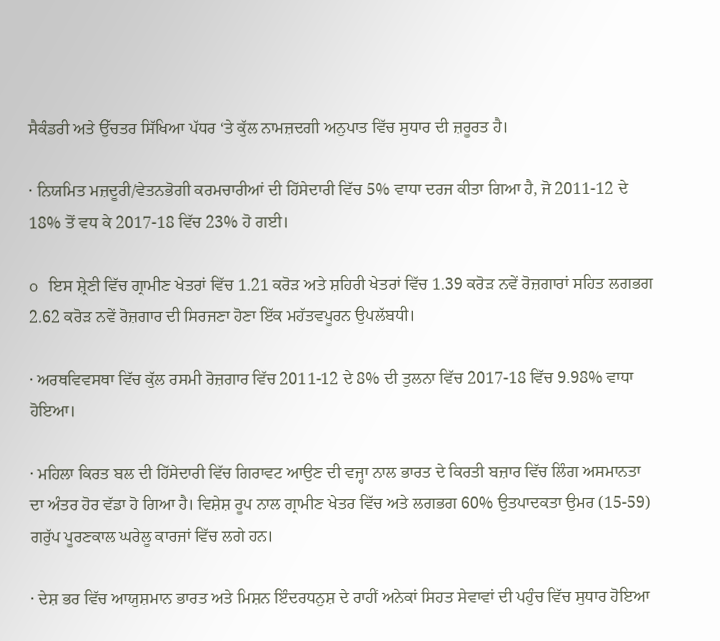ਸੈਕੰਡਰੀ ਅਤੇ ਉੱਚਤਰ ਸਿੱਖਿਆ ਪੱਧਰ ‘ਤੇ ਕੁੱਲ ਨਾਮਜ਼ਦਗੀ ਅਨੁਪਾਤ ਵਿੱਚ ਸੁਧਾਰ ਦੀ ਜ਼ਰੂਰਤ ਹੈ।

· ਨਿਯਮਿਤ ਮਜ਼ਦੂਰੀ/ਵੇਤਨਭੋਗੀ ਕਰਮਚਾਰੀਆਂ ਦੀ ਹਿੱਸੇਦਾਰੀ ਵਿੱਚ 5% ਵਾਧਾ ਦਰਜ ਕੀਤਾ ਗਿਆ ਹੈ, ਜੋ 2011-12 ਦੇ 18% ਤੋਂ ਵਧ ਕੇ 2017-18 ਵਿੱਚ 23% ਹੋ ਗਈ।

o ਇਸ ਸ਼੍ਰੇਣੀ ਵਿੱਚ ਗ੍ਰਾਮੀਣ ਖੇਤਰਾਂ ਵਿੱਚ 1.21 ਕਰੋੜ ਅਤੇ ਸ਼ਹਿਰੀ ਖੇਤਰਾਂ ਵਿੱਚ 1.39 ਕਰੋੜ ਨਵੇਂ ਰੋਜ਼ਗਾਰਾਂ ਸਹਿਤ ਲਗਭਗ 2.62 ਕਰੋੜ ਨਵੇਂ ਰੋਜ਼ਗਾਰ ਦੀ ਸਿਰਜਣਾ ਹੋਣਾ ਇੱਕ ਮਹੱਤਵਪੂਰਨ ਉਪਲੱਬਧੀ।

· ਅਰਥਵਿਵਸਥਾ ਵਿੱਚ ਕੁੱਲ ਰਸਮੀ ਰੋਜ਼ਗਾਰ ਵਿੱਚ 2011-12 ਦੇ 8% ਦੀ ਤੁਲਨਾ ਵਿੱਚ 2017-18 ਵਿੱਚ 9.98% ਵਾਧਾ ਹੋਇਆ।

· ਮਹਿਲਾ ਕਿਰਤ ਬਲ ਦੀ ਹਿੱਸੇਦਾਰੀ ਵਿੱਚ ਗਿਰਾਵਟ ਆਉਣ ਦੀ ਵਜ੍ਹਾ ਨਾਲ ਭਾਰਤ ਦੇ ਕਿਰਤੀ ਬਜ਼ਾਰ ਵਿੱਚ ਲਿੰਗ ਅਸਮਾਨਤਾ ਦਾ ਅੰਤਰ ਹੋਰ ਵੱਡਾ ਹੋ ਗਿਆ ਹੈ। ਵਿਸ਼ੇਸ਼ ਰੂਪ ਨਾਲ ਗ੍ਰਾਮੀਣ ਖੇਤਰ ਵਿੱਚ ਅਤੇ ਲਗਭਗ 60% ਉਤਪਾਦਕਤਾ ਉਮਰ (15-59) ਗਰੁੱਪ ਪੂਰਣਕਾਲ ਘਰੇਲੂ ਕਾਰਜਾਂ ਵਿੱਚ ਲਗੇ ਹਨ।

· ਦੇਸ਼ ਭਰ ਵਿੱਚ ਆਯੁਸ਼ਮਾਨ ਭਾਰਤ ਅਤੇ ਮਿਸ਼ਨ ਇੰਦਰਧਨੁਸ਼ ਦੇ ਰਾਹੀਂ ਅਨੇਕਾਂ ਸਿਹਤ ਸੇਵਾਵਾਂ ਦੀ ਪਹੁੰਚ ਵਿੱਚ ਸੁਧਾਰ ਹੋਇਆ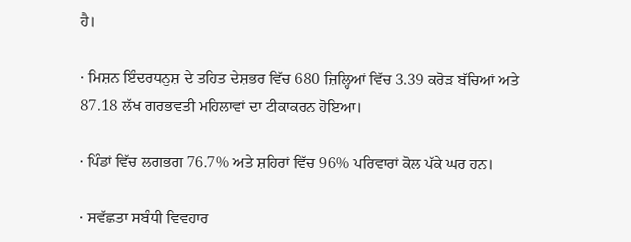ਹੈ।

· ਮਿਸ਼ਨ ਇੰਦਰਧਨੁਸ਼ ਦੇ ਤਹਿਤ ਦੇਸ਼ਭਰ ਵਿੱਚ 680 ਜ਼ਿਲ੍ਹਿਆਂ ਵਿੱਚ 3.39 ਕਰੋੜ ਬੱਚਿਆਂ ਅਤੇ 87.18 ਲੱਖ ਗਰਭਵਤੀ ਮਹਿਲਾਵਾਂ ਦਾ ਟੀਕਾਕਰਨ ਹੋਇਆ।

· ਪਿੰਡਾਂ ਵਿੱਚ ਲਗਭਗ 76.7% ਅਤੇ ਸ਼ਹਿਰਾਂ ਵਿੱਚ 96% ਪਰਿਵਾਰਾਂ ਕੋਲ ਪੱਕੇ ਘਰ ਹਨ।

· ਸਵੱਛਤਾ ਸਬੰਧੀ ਵਿਵਹਾਰ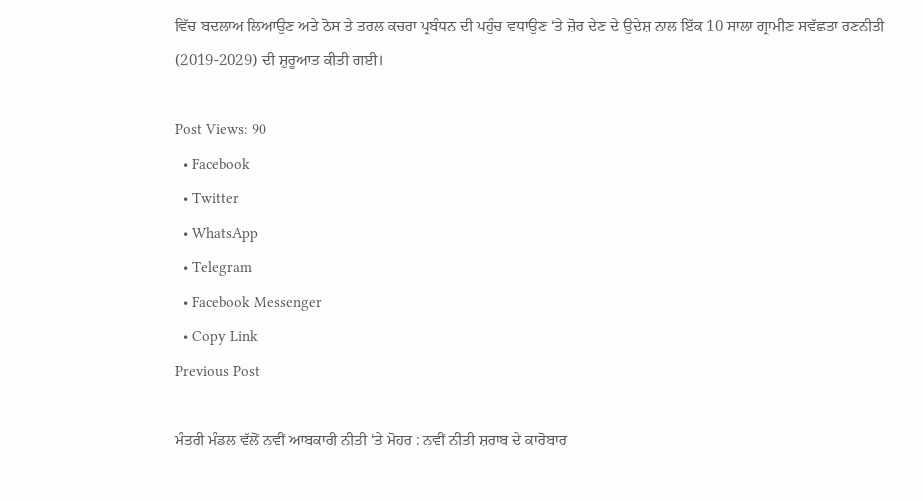ਵਿੱਚ ਬਦਲਾਅ ਲਿਆਉਣ ਅਤੇ ਠੋਸ ਤੇ ਤਰਲ ਕਚਰਾ ਪ੍ਰਬੰਧਨ ਦੀ ਪਹੁੰਚ ਵਧਾਉਣ ‘ਤੇ ਜ਼ੋਰ ਦੇਣ ਦੇ ਉਦੇਸ਼ ਨਾਲ ਇੱਕ 10 ਸਾਲਾ ਗ੍ਰਾਮੀਣ ਸਵੱਛਤਾ ਰਣਨੀਤੀ (2019-2029) ਦੀ ਸ਼ੁਰੂਆਤ ਕੀਤੀ ਗਈ।

Post Views: 90
  • Facebook
  • Twitter
  • WhatsApp
  • Telegram
  • Facebook Messenger
  • Copy Link
Previous Post

ਮੰਤਰੀ ਮੰਡਲ ਵੱਲੋਂ ਨਵੀਂ ਆਬਕਾਰੀ ਨੀਤੀ ‘ਤੇ ਮੋਹਰ : ਨਵੀਂ ਨੀਤੀ ਸ਼ਰਾਬ ਦੇ ਕਾਰੋਬਾਰ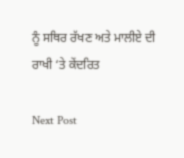ਨੂੰ ਸਥਿਰ ਰੱਖਣ ਅਤੇ ਮਾਲੀਏ ਦੀ ਰਾਖੀ ‘ਤੇ ਕੇਂਦਰਿਤ

Next Post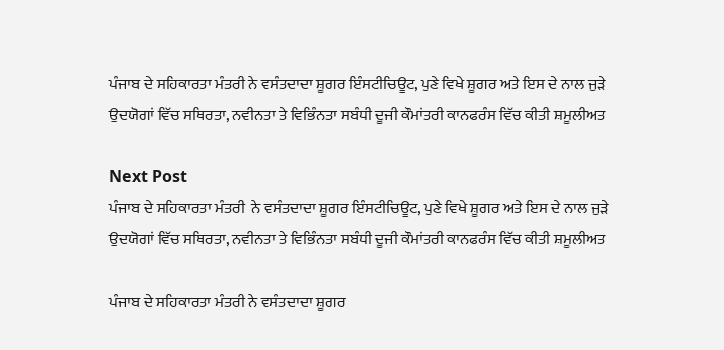ਪੰਜਾਬ ਦੇ ਸਹਿਕਾਰਤਾ ਮੰਤਰੀ ਨੇ ਵਸੰਤਦਾਦਾ ਸ਼ੂਗਰ ਇੰਸਟੀਚਿਊਟ, ਪੁਣੇ ਵਿਖੇ ਸ਼ੂਗਰ ਅਤੇ ਇਸ ਦੇ ਨਾਲ ਜੁੜੇ ਉਦਯੋਗਾਂ ਵਿੱਚ ਸਥਿਰਤਾ, ਨਵੀਨਤਾ ਤੇ ਵਿਭਿੰਨਤਾ ਸਬੰਧੀ ਦੂਜੀ ਕੌਮਾਂਤਰੀ ਕਾਨਫਰੰਸ ਵਿੱਚ ਕੀਤੀ ਸ਼ਮੂਲੀਅਤ

Next Post
ਪੰਜਾਬ ਦੇ ਸਹਿਕਾਰਤਾ ਮੰਤਰੀ  ਨੇ ਵਸੰਤਦਾਦਾ ਸ਼ੂਗਰ ਇੰਸਟੀਚਿਊਟ, ਪੁਣੇ ਵਿਖੇ ਸ਼ੂਗਰ ਅਤੇ ਇਸ ਦੇ ਨਾਲ ਜੁੜੇ ਉਦਯੋਗਾਂ ਵਿੱਚ ਸਥਿਰਤਾ, ਨਵੀਨਤਾ ਤੇ ਵਿਭਿੰਨਤਾ ਸਬੰਧੀ ਦੂਜੀ ਕੌਮਾਂਤਰੀ ਕਾਨਫਰੰਸ ਵਿੱਚ ਕੀਤੀ ਸ਼ਮੂਲੀਅਤ

ਪੰਜਾਬ ਦੇ ਸਹਿਕਾਰਤਾ ਮੰਤਰੀ ਨੇ ਵਸੰਤਦਾਦਾ ਸ਼ੂਗਰ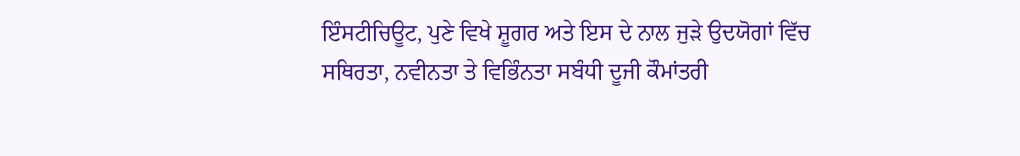ਇੰਸਟੀਚਿਊਟ, ਪੁਣੇ ਵਿਖੇ ਸ਼ੂਗਰ ਅਤੇ ਇਸ ਦੇ ਨਾਲ ਜੁੜੇ ਉਦਯੋਗਾਂ ਵਿੱਚ ਸਥਿਰਤਾ, ਨਵੀਨਤਾ ਤੇ ਵਿਭਿੰਨਤਾ ਸਬੰਧੀ ਦੂਜੀ ਕੌਮਾਂਤਰੀ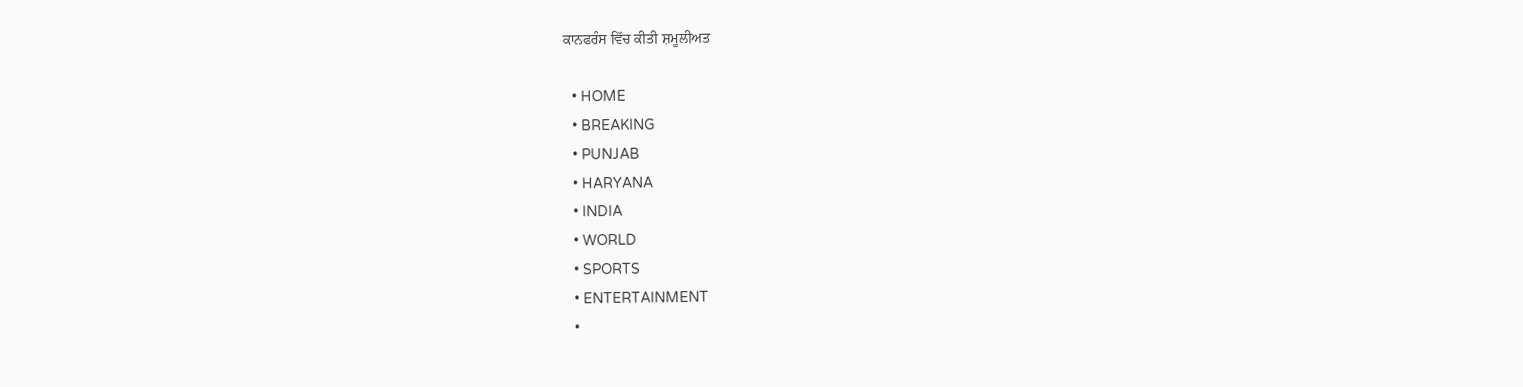ਕਾਨਫਰੰਸ ਵਿੱਚ ਕੀਤੀ ਸ਼ਮੂਲੀਅਤ

  • HOME
  • BREAKING
  • PUNJAB
  • HARYANA
  • INDIA
  • WORLD
  • SPORTS
  • ENTERTAINMENT
  •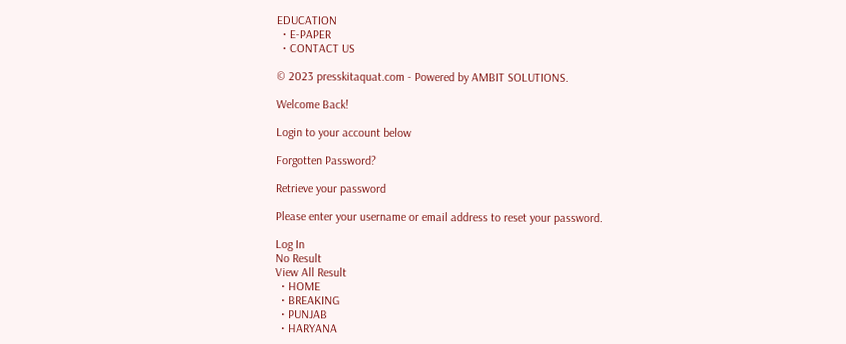EDUCATION
  • E-PAPER
  • CONTACT US

© 2023 presskitaquat.com - Powered by AMBIT SOLUTIONS.

Welcome Back!

Login to your account below

Forgotten Password?

Retrieve your password

Please enter your username or email address to reset your password.

Log In
No Result
View All Result
  • HOME
  • BREAKING
  • PUNJAB
  • HARYANA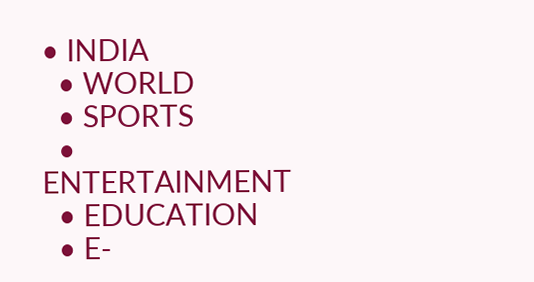• INDIA
  • WORLD
  • SPORTS
  • ENTERTAINMENT
  • EDUCATION
  • E-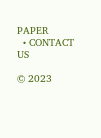PAPER
  • CONTACT US

© 2023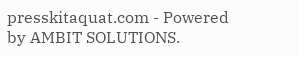presskitaquat.com - Powered by AMBIT SOLUTIONS.